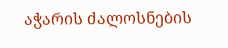აჭარის ძალოსნების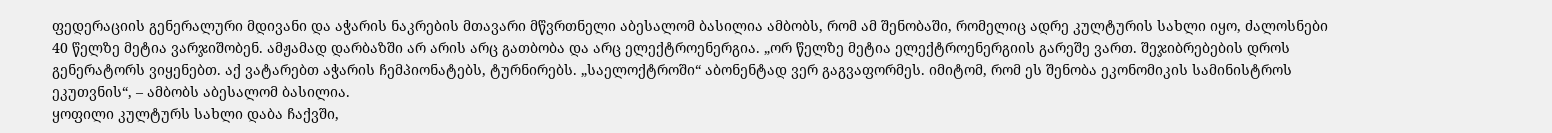ფედერაციის გენერალური მდივანი და აჭარის ნაკრების მთავარი მწვრთნელი აბესალომ ბასილია ამბობს, რომ ამ შენობაში, რომელიც ადრე კულტურის სახლი იყო, ძალოსნები 40 წელზე მეტია ვარჯიშობენ. ამჟამად დარბაზში არ არის არც გათბობა და არც ელექტროენერგია. „ორ წელზე მეტია ელექტროენერგიის გარეშე ვართ. შეჯიბრებების დროს გენერატორს ვიყენებთ. აქ ვატარებთ აჭარის ჩემპიონატებს, ტურნირებს. „საელოქტროში“ აბონენტად ვერ გაგვაფორმეს. იმიტომ, რომ ეს შენობა ეკონომიკის სამინისტროს ეკუთვნის“, – ამბობს აბესალომ ბასილია.
ყოფილი კულტურს სახლი დაბა ჩაქვში,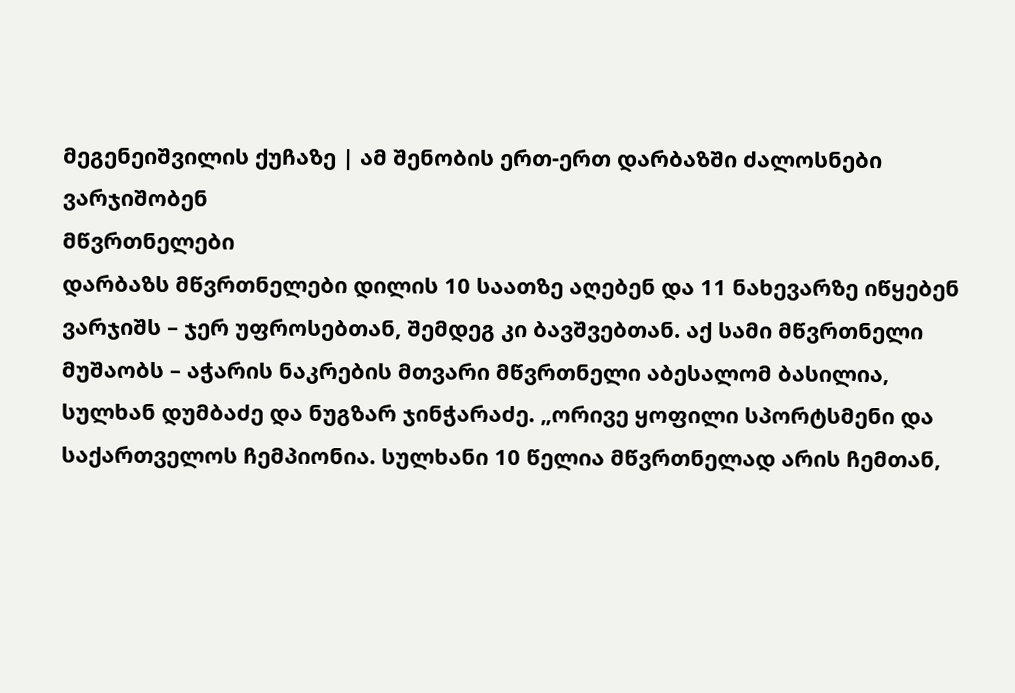მეგენეიშვილის ქუჩაზე | ამ შენობის ერთ-ერთ დარბაზში ძალოსნები ვარჯიშობენ
მწვრთნელები
დარბაზს მწვრთნელები დილის 10 საათზე აღებენ და 11 ნახევარზე იწყებენ ვარჯიშს – ჯერ უფროსებთან, შემდეგ კი ბავშვებთან. აქ სამი მწვრთნელი მუშაობს – აჭარის ნაკრების მთვარი მწვრთნელი აბესალომ ბასილია, სულხან დუმბაძე და ნუგზარ ჯინჭარაძე. „ორივე ყოფილი სპორტსმენი და საქართველოს ჩემპიონია. სულხანი 10 წელია მწვრთნელად არის ჩემთან,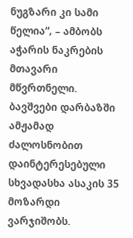ნუგზარი კი სამი წელია“, – ამბობს აჭარის ნაკრების მთავარი მწვრთნელი. ბავშვები დარბაზში ამჟამად ძალოსნობით დაინტერესებული სხვადასხა ასაკის 35 მოზარდი ვარჯიშობს.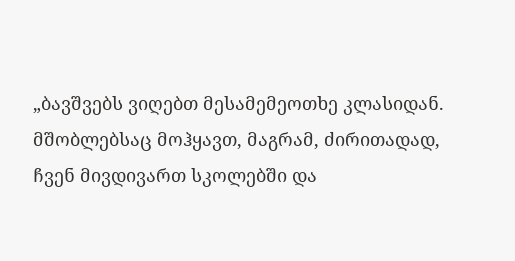„ბავშვებს ვიღებთ მესამემეოთხე კლასიდან. მშობლებსაც მოჰყავთ, მაგრამ, ძირითადად, ჩვენ მივდივართ სკოლებში და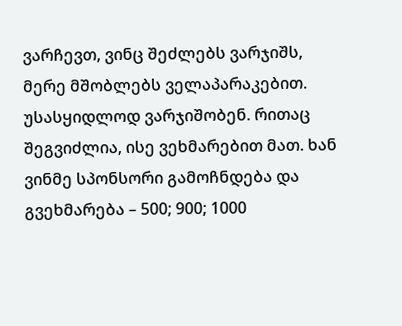ვარჩევთ, ვინც შეძლებს ვარჯიშს, მერე მშობლებს ველაპარაკებით. უსასყიდლოდ ვარჯიშობენ. რითაც შეგვიძლია, ისე ვეხმარებით მათ. ხან ვინმე სპონსორი გამოჩნდება და გვეხმარება – 500; 900; 1000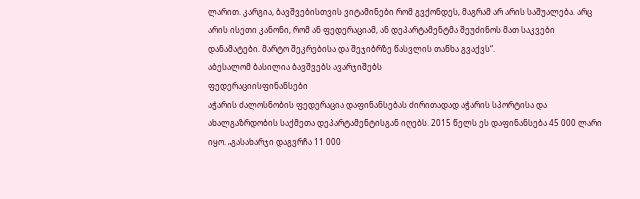ლარით. კარგია, ბავშვებისთვის ვიტამინები რომ გვქონდეს, მაგრამ არ არის საშუალება. არც არის ისეთი კანონი, რომ ან ფედერაციამ, ან დეპარტამენტმა შეუძინოს მათ საკვები დანამატები. მარტო შეკრებისა და შეჯიბრზე წასვლის თანხა გვაქვს“.
აბესალომ ბასილია ბავშვებს ავარჯიშებს
ფედერაციისფინანსები
აჭარის ძალოსნობის ფედერაცია დაფინანსებას ძირითადად აჭარის სპორტისა და ახალგაზრდობის საქმეთა დეპარტამენტისგან იღებს. 2015 წელს ეს დაფინანსება 45 000 ლარი იყო. „გასახარჯი დაგვრჩა 11 000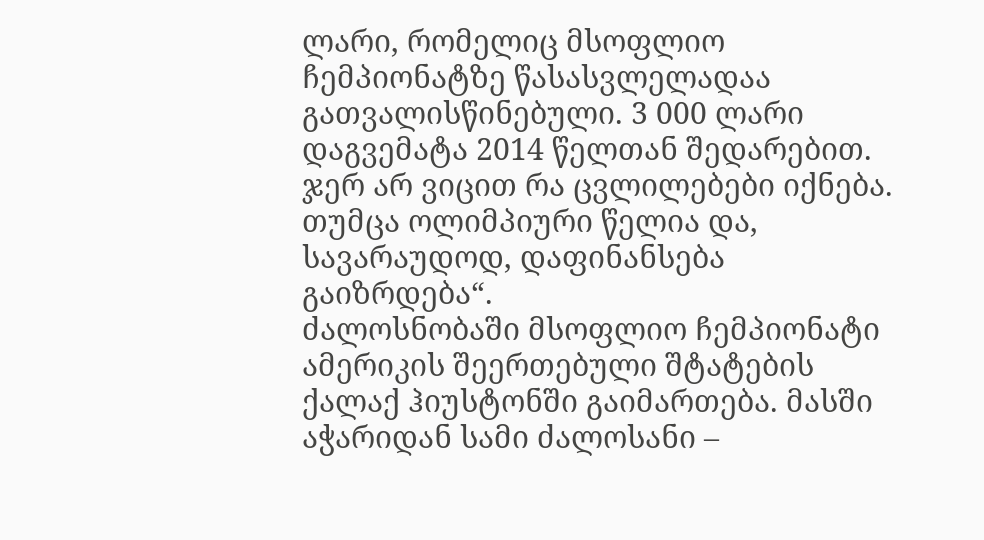ლარი, რომელიც მსოფლიო ჩემპიონატზე წასასვლელადაა გათვალისწინებული. 3 000 ლარი დაგვემატა 2014 წელთან შედარებით. ჯერ არ ვიცით რა ცვლილებები იქნება. თუმცა ოლიმპიური წელია და, სავარაუდოდ, დაფინანსება გაიზრდება“.
ძალოსნობაში მსოფლიო ჩემპიონატი ამერიკის შეერთებული შტატების ქალაქ ჰიუსტონში გაიმართება. მასში აჭარიდან სამი ძალოსანი –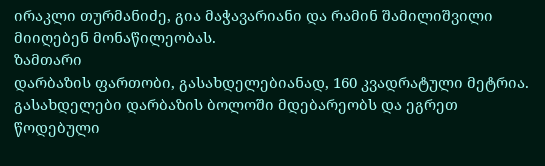ირაკლი თურმანიძე, გია მაჭავარიანი და რამინ შამილიშვილი მიიღებენ მონაწილეობას.
ზამთარი
დარბაზის ფართობი, გასახდელებიანად, 160 კვადრატული მეტრია. გასახდელები დარბაზის ბოლოში მდებარეობს და ეგრეთ წოდებული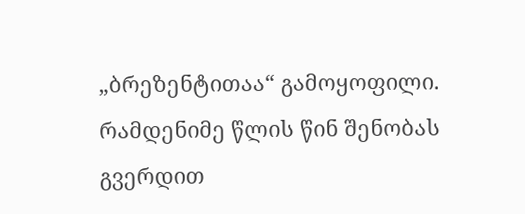„ბრეზენტითაა“ გამოყოფილი. რამდენიმე წლის წინ შენობას გვერდით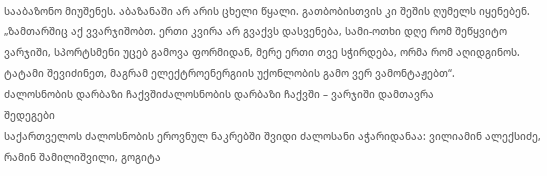სააბაზონო მიუშენეს. აბაზანაში არ არის ცხელი წყალი. გათბობისთვის კი შეშის ღუმელს იყენებენ. „ზამთარშიც აქ ვვარჯიშობთ. ერთი კვირა არ გვაქვს დასვენება, სამი-ოთხი დღე რომ შეწყვიტო ვარჯიში, სპორტსმენი უცებ გამოვა ფორმიდან, მერე ერთი თვე სჭირდება, ორმა რომ აღიდგინოს. ტატამი შევიძინეთ, მაგრამ ელექტროენერგიის უქონლობის გამო ვერ ვამონტაჟებთ“.
ძალოსნობის დარბაზი ჩაქვშიძალოსნობის დარბაზი ჩაქვში – ვარჯიში დამთავრა
შედეგები
საქართველოს ძალოსნობის ეროვნულ ნაკრებში შვიდი ძალოსანი აჭარიდანაა: ვილიამინ ალექსიძე, რამინ შამილიშვილი, გოგიტა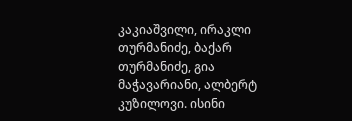კაკიაშვილი, ირაკლი თურმანიძე, ბაქარ თურმანიძე, გია მაჭავარიანი, ალბერტ კუზილოვი. ისინი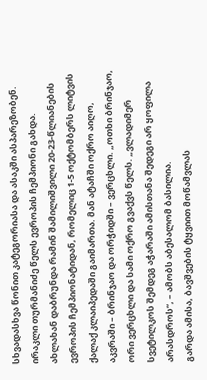სხვადასხვა წონით კატეგორიასა და ასაკში ასპარეზობენ. ირაკლი თურმანიძე წელს ევროპის ჩემპიონი გახდა. ახლახან დაბრუნდა რამინ შამილიშვილი 20-23-წლიანების ევროპის ჩემპიონატიდან, რომელიც 1-5 ოქტომბერს ლიტვის ქალაქ კლაიპედაში გაიმართა. მან ატაჩში ოქრო აიღო, აკვრაში – ბრინჯაო და ორჭიდში – ვერცხლი. „ოთხი ბრინჯაო, ორი ვერცხლი და სამი ოქრო გვაქვს წელს. „ვლადიმერ სვეტილკოს შემდეგ აჭარაში ამისთანა შედეგი არ ყოფილა არასდროს“, – ამობს აბესალომ ბასილია.
გარდა ამისა, ბავშვების ტყვიით მოწამვლას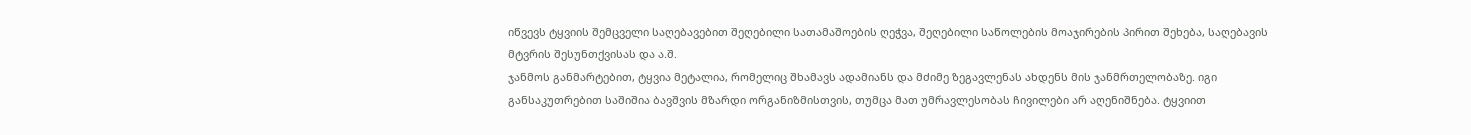იწვევს ტყვიის შემცველი საღებავებით შეღებილი სათამაშოების ღეჭვა, შეღებილი საწოლების მოაჯირების პირით შეხება, საღებავის მტვრის შესუნთქვისას და ა.შ.
ჯანმოს განმარტებით, ტყვია მეტალია, რომელიც შხამავს ადამიანს და მძიმე ზეგავლენას ახდენს მის ჯანმრთელობაზე. იგი განსაკუთრებით საშიშია ბავშვის მზარდი ორგანიზმისთვის, თუმცა მათ უმრავლესობას ჩივილები არ აღენიშნება. ტყვიით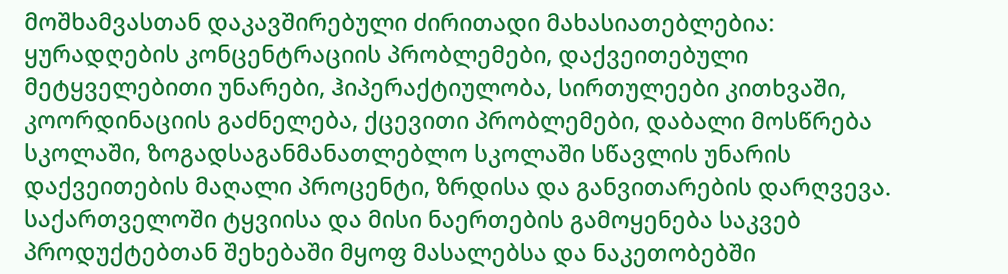მოშხამვასთან დაკავშირებული ძირითადი მახასიათებლებია: ყურადღების კონცენტრაციის პრობლემები, დაქვეითებული მეტყველებითი უნარები, ჰიპერაქტიულობა, სირთულეები კითხვაში, კოორდინაციის გაძნელება, ქცევითი პრობლემები, დაბალი მოსწრება სკოლაში, ზოგადსაგანმანათლებლო სკოლაში სწავლის უნარის დაქვეითების მაღალი პროცენტი, ზრდისა და განვითარების დარღვევა.
საქართველოში ტყვიისა და მისი ნაერთების გამოყენება საკვებ პროდუქტებთან შეხებაში მყოფ მასალებსა და ნაკეთობებში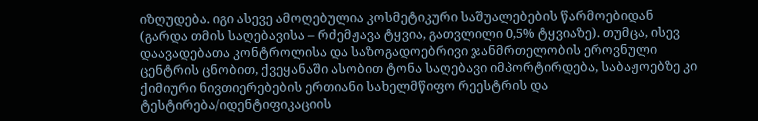იზღუდება. იგი ასევე ამოღებულია კოსმეტიკური საშუალებების წარმოებიდან (გარდა თმის საღებავისა – რძემჟავა ტყვია, გათვლილი 0,5% ტყვიაზე). თუმცა, ისევ დაავადებათა კონტროლისა და საზოგადოებრივი ჯანმრთელობის ეროვნული ცენტრის ცნობით, ქვეყანაში ასობით ტონა საღებავი იმპორტირდება, საბაჟოებზე კი ქიმიური ნივთიერებების ერთიანი სახელმწიფო რეესტრის და ტესტირება/იდენტიფიკაციის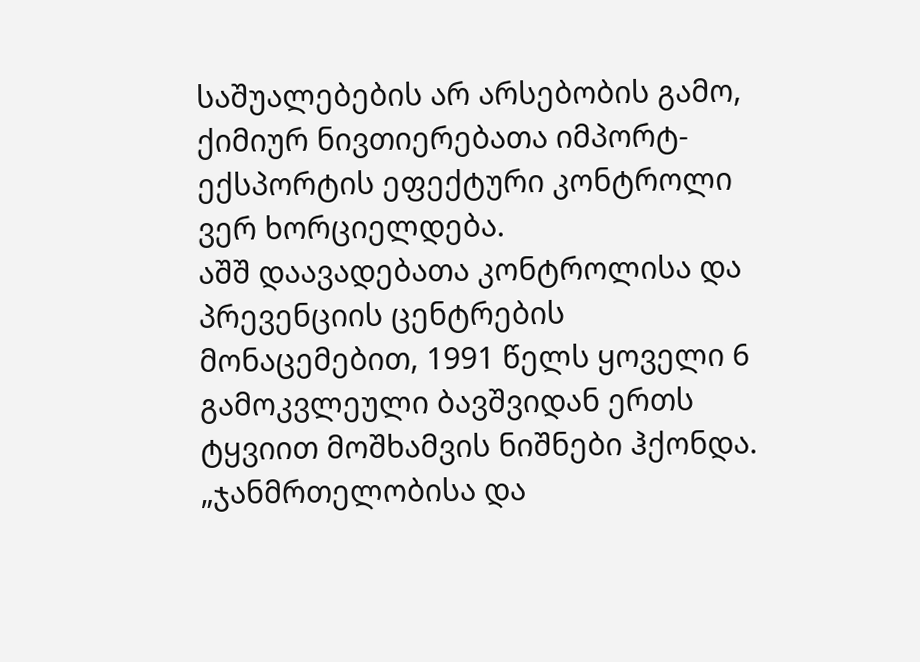საშუალებების არ არსებობის გამო, ქიმიურ ნივთიერებათა იმპორტ-ექსპორტის ეფექტური კონტროლი ვერ ხორციელდება.
აშშ დაავადებათა კონტროლისა და პრევენციის ცენტრების მონაცემებით, 1991 წელს ყოველი 6 გამოკვლეული ბავშვიდან ერთს ტყვიით მოშხამვის ნიშნები ჰქონდა.
„ჯანმრთელობისა და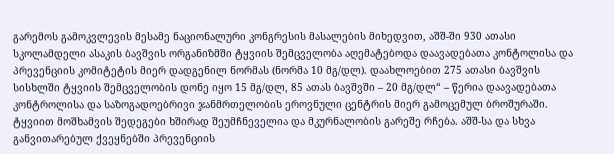გარემოს გამოკვლევის მესამე ნაციონალური კონგრესის მასალების მიხედვით, აშშ-ში 930 ათასი სკოლამდელი ასაკის ბავშვის ორგანიზმში ტყვიის შემცველობა აღემატებოდა დაავადებათა კონტოლისა და პრევენციის კომიტეტის მიერ დადგენილ ნორმას (ნორმა 10 მგ/დლ). დაახლოებით 275 ათასი ბავშვის სისხლში ტყვიის შემცველობის დონე იყო 15 მგ/დლ, 85 ათას ბავშვში – 20 მგ/დლ“ – წერია დაავადებათა კონტროლისა და საზოგადოებრივი ჯანმრთელობის ეროვნული ცენტრის მიერ გამოცემულ ბროშურაში.
ტყვიით მოშხამვის შედეგები ხშირად შეუმჩნეველია და მკურნალობის გარეშე რჩება. აშშ-სა და სხვა განვითარებულ ქვეყნებში პრევენციის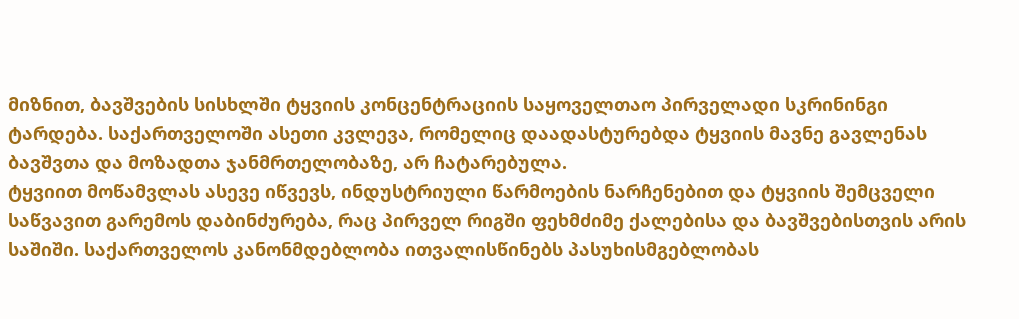მიზნით, ბავშვების სისხლში ტყვიის კონცენტრაციის საყოველთაო პირველადი სკრინინგი ტარდება. საქართველოში ასეთი კვლევა, რომელიც დაადასტურებდა ტყვიის მავნე გავლენას ბავშვთა და მოზადთა ჯანმრთელობაზე, არ ჩატარებულა.
ტყვიით მოწამვლას ასევე იწვევს, ინდუსტრიული წარმოების ნარჩენებით და ტყვიის შემცველი საწვავით გარემოს დაბინძურება, რაც პირველ რიგში ფეხმძიმე ქალებისა და ბავშვებისთვის არის საშიში. საქართველოს კანონმდებლობა ითვალისწინებს პასუხისმგებლობას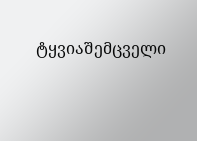ტყვიაშემცველი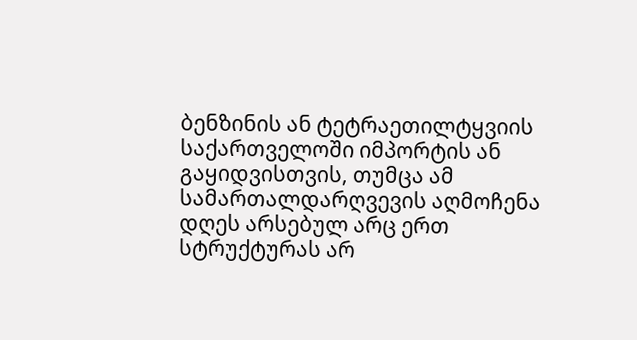ბენზინის ან ტეტრაეთილტყვიის საქართველოში იმპორტის ან გაყიდვისთვის, თუმცა ამ სამართალდარღვევის აღმოჩენა დღეს არსებულ არც ერთ სტრუქტურას არ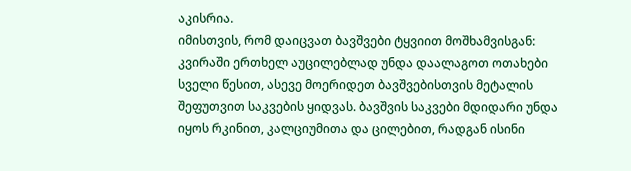აკისრია.
იმისთვის, რომ დაიცვათ ბავშვები ტყვიით მოშხამვისგან: კვირაში ერთხელ აუცილებლად უნდა დაალაგოთ ოთახები სველი წესით, ასევე მოერიდეთ ბავშვებისთვის მეტალის შეფუთვით საკვების ყიდვას. ბავშვის საკვები მდიდარი უნდა იყოს რკინით, კალციუმითა და ცილებით, რადგან ისინი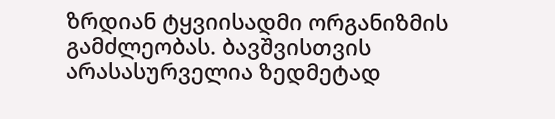ზრდიან ტყვიისადმი ორგანიზმის გამძლეობას. ბავშვისთვის არასასურველია ზედმეტად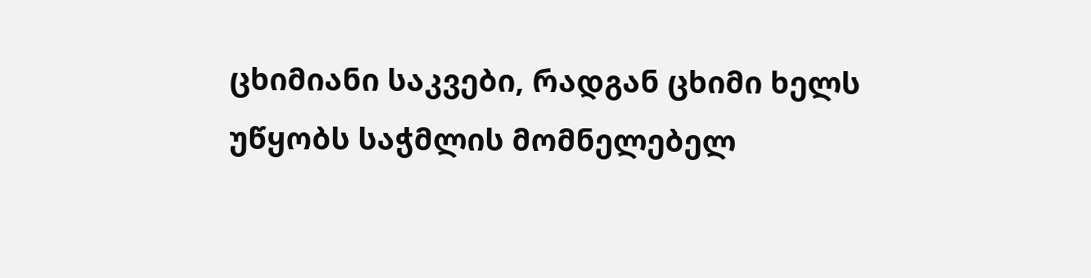ცხიმიანი საკვები, რადგან ცხიმი ხელს უწყობს საჭმლის მომნელებელ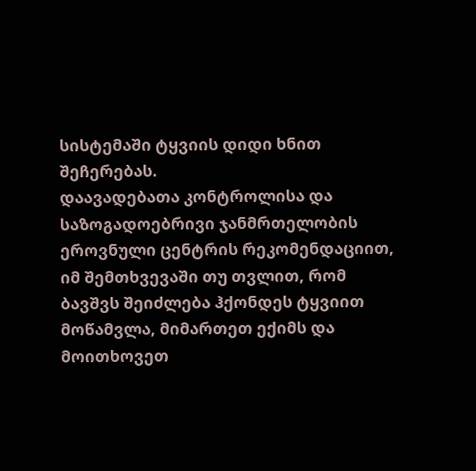სისტემაში ტყვიის დიდი ხნით შეჩერებას.
დაავადებათა კონტროლისა და საზოგადოებრივი ჯანმრთელობის ეროვნული ცენტრის რეკომენდაციით, იმ შემთხვევაში თუ თვლით, რომ ბავშვს შეიძლება ჰქონდეს ტყვიით მოწამვლა, მიმართეთ ექიმს და მოითხოვეთ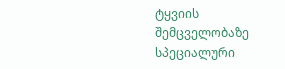ტყვიის შემცველობაზე სპეციალური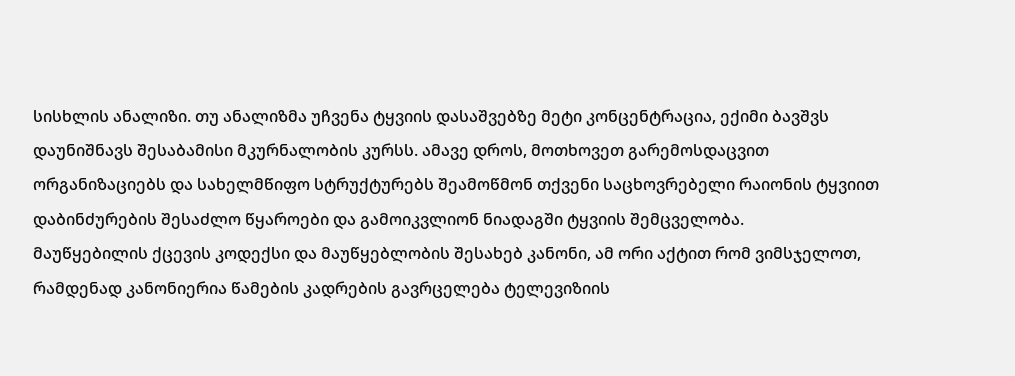სისხლის ანალიზი. თუ ანალიზმა უჩვენა ტყვიის დასაშვებზე მეტი კონცენტრაცია, ექიმი ბავშვს დაუნიშნავს შესაბამისი მკურნალობის კურსს. ამავე დროს, მოთხოვეთ გარემოსდაცვით ორგანიზაციებს და სახელმწიფო სტრუქტურებს შეამოწმონ თქვენი საცხოვრებელი რაიონის ტყვიით დაბინძურების შესაძლო წყაროები და გამოიკვლიონ ნიადაგში ტყვიის შემცველობა.
მაუწყებილის ქცევის კოდექსი და მაუწყებლობის შესახებ კანონი, ამ ორი აქტით რომ ვიმსჯელოთ, რამდენად კანონიერია წამების კადრების გავრცელება ტელევიზიის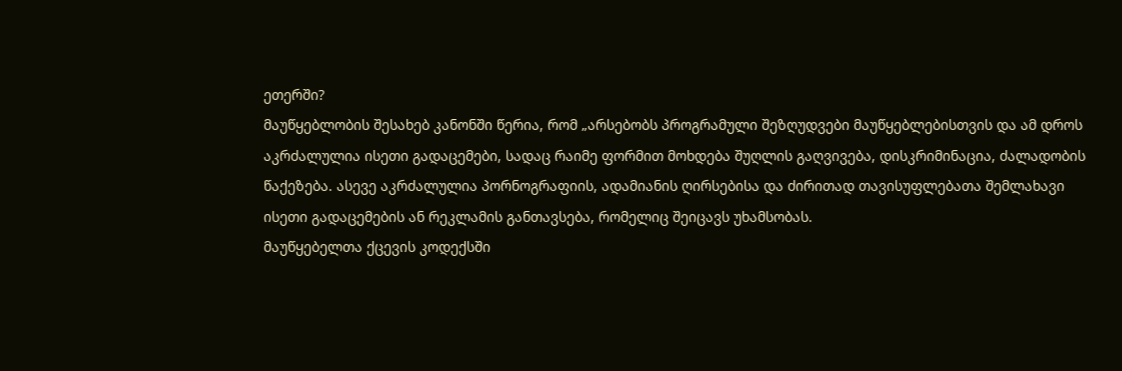ეთერში?
მაუწყებლობის შესახებ კანონში წერია, რომ „არსებობს პროგრამული შეზღუდვები მაუწყებლებისთვის და ამ დროს აკრძალულია ისეთი გადაცემები, სადაც რაიმე ფორმით მოხდება შუღლის გაღვივება, დისკრიმინაცია, ძალადობის წაქეზება. ასევე აკრძალულია პორნოგრაფიის, ადამიანის ღირსებისა და ძირითად თავისუფლებათა შემლახავი ისეთი გადაცემების ან რეკლამის განთავსება, რომელიც შეიცავს უხამსობას.
მაუწყებელთა ქცევის კოდექსში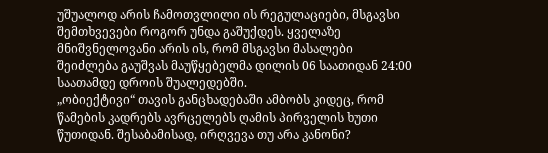უშუალოდ არის ჩამოთვლილი ის რეგულაციები, მსგავსი შემთხვევები როგორ უნდა გაშუქდეს. ყველაზე მნიშვნელოვანი არის ის, რომ მსგავსი მასალები შეიძლება გაუშვას მაუწყებელმა დილის 06 საათიდან 24:00 საათამდე დროის შუალედებში.
„ობიექტივი“ თავის განცხადებაში ამბობს კიდეც, რომ წამების კადრებს ავრცელებს ღამის პირველის ხუთი წუთიდან. შესაბამისად, ირღვევა თუ არა კანონი?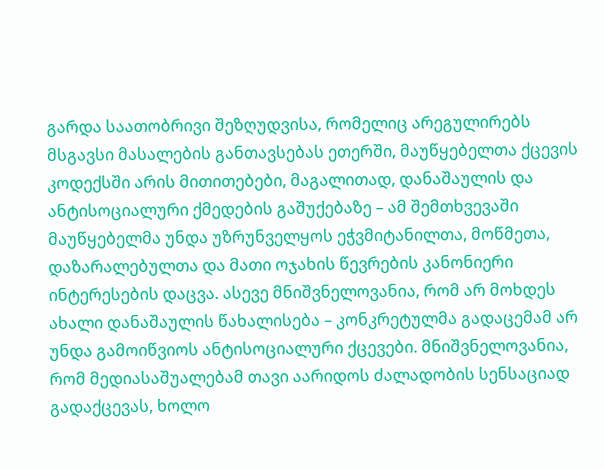გარდა საათობრივი შეზღუდვისა, რომელიც არეგულირებს მსგავსი მასალების განთავსებას ეთერში, მაუწყებელთა ქცევის კოდექსში არის მითითებები, მაგალითად, დანაშაულის და ანტისოციალური ქმედების გაშუქებაზე – ამ შემთხვევაში მაუწყებელმა უნდა უზრუნველყოს ეჭვმიტანილთა, მოწმეთა, დაზარალებულთა და მათი ოჯახის წევრების კანონიერი ინტერესების დაცვა. ასევე მნიშვნელოვანია, რომ არ მოხდეს ახალი დანაშაულის წახალისება – კონკრეტულმა გადაცემამ არ უნდა გამოიწვიოს ანტისოციალური ქცევები. მნიშვნელოვანია, რომ მედიასაშუალებამ თავი აარიდოს ძალადობის სენსაციად გადაქცევას, ხოლო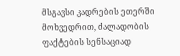მსგავსი კადრების ეთერში მოხვედრით, ძალადობის ფაქტების სენსაციად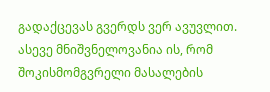გადაქცევას გვერდს ვერ ავუვლით.
ასევე მნიშვნელოვანია ის, რომ შოკისმომგვრელი მასალების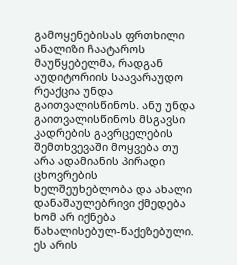გამოყენებისას ფრთხილი ანალიზი ჩაატაროს მაუწყებელმა, რადგან აუდიტორიის საავარაუდო რეაქცია უნდა გაითვალისწინოს. ანუ უნდა გაითვალისწინოს მსგავსი კადრების გავრცელების შემთხვევაში მოყვება თუ არა ადამიანის პირადი ცხოვრების ხელშეუხებლობა და ახალი დანაშაულებრივი ქმედება ხომ არ იქნება წახალისებულ-წაქეზებული. ეს არის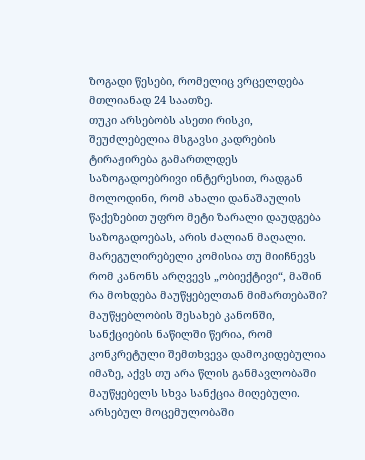ზოგადი წესები, რომელიც ვრცელდება მთლიანად 24 საათზე.
თუკი არსებობს ასეთი რისკი, შეუძლებელია მსგავსი კადრების ტირაჟირება გამართლდეს საზოგადოებრივი ინტერესით, რადგან მოლოდინი, რომ ახალი დანაშაულის წაქეზებით უფრო მეტი ზარალი დაუდგება საზოგადოებას, არის ძალიან მაღალი.
მარეგულირებელი კომისია თუ მიიჩნევს რომ კანონს არღვევს „ობიექტივი“, მაშინ რა მოხდება მაუწყებელთან მიმართებაში?
მაუწყებლობის შესახებ კანონში, სანქციების ნაწილში წერია, რომ კონკრეტული შემთხვევა დამოკიდებულია იმაზე, აქვს თუ არა წლის განმავლობაში მაუწყებელს სხვა სანქცია მიღებული.
არსებულ მოცემულობაში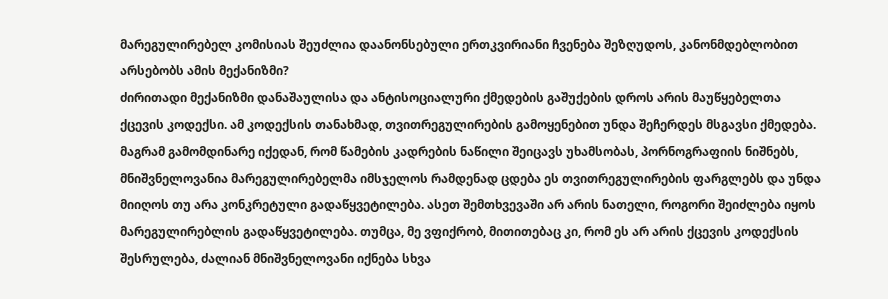მარეგულირებელ კომისიას შეუძლია დაანონსებული ერთკვირიანი ჩვენება შეზღუდოს, კანონმდებლობით არსებობს ამის მექანიზმი?
ძირითადი მექანიზმი დანაშაულისა და ანტისოციალური ქმედების გაშუქების დროს არის მაუწყებელთა ქცევის კოდექსი. ამ კოდექსის თანახმად, თვითრეგულირების გამოყენებით უნდა შეჩერდეს მსგავსი ქმედება. მაგრამ გამომდინარე იქედან, რომ წამების კადრების ნაწილი შეიცავს უხამსობას, პორნოგრაფიის ნიშნებს, მნიშვნელოვანია მარეგულირებელმა იმსჯელოს რამდენად ცდება ეს თვითრეგულირების ფარგლებს და უნდა მიიღოს თუ არა კონკრეტული გადაწყვეტილება. ასეთ შემთხვევაში არ არის ნათელი, როგორი შეიძლება იყოს მარეგულირებლის გადაწყვეტილება. თუმცა, მე ვფიქრობ, მითითებაც კი, რომ ეს არ არის ქცევის კოდექსის შესრულება, ძალიან მნიშვნელოვანი იქნება სხვა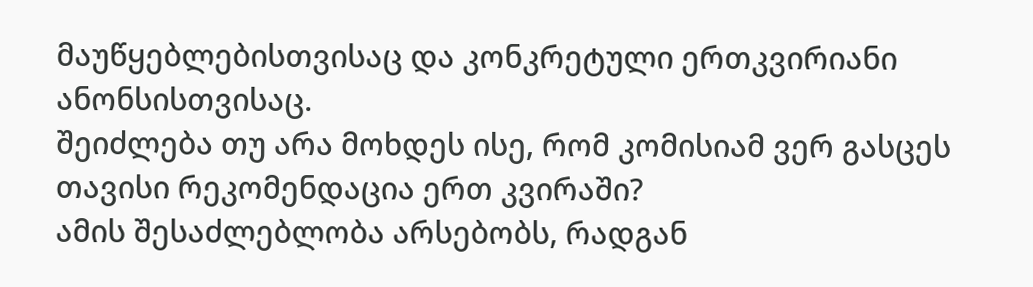მაუწყებლებისთვისაც და კონკრეტული ერთკვირიანი ანონსისთვისაც.
შეიძლება თუ არა მოხდეს ისე, რომ კომისიამ ვერ გასცეს თავისი რეკომენდაცია ერთ კვირაში?
ამის შესაძლებლობა არსებობს, რადგან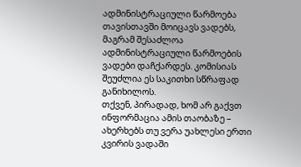ადმინისტრაციული წარმოება თავისთავში მოიცავს ვადებს, მაგრამ შესაძლოა ადმინისტრაციული წარმოების ვადები დაჩქარდეს. კომისიას შეუძლია ეს საკითხი სწრაფად განიხილოს.
თქვენ, პირადად, ხომ არ გაქვთ ინფორმაცია ამის თაობაზე – ახერხებს თუ ვერა უახლესი ერთი კვირის ვადაში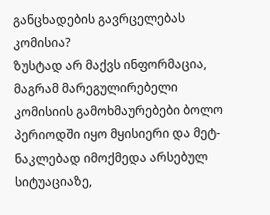განცხადების გავრცელებას კომისია?
ზუსტად არ მაქვს ინფორმაცია, მაგრამ მარეგულირებელი კომისიის გამოხმაურებები ბოლო პერიოდში იყო მყისიერი და მეტ-ნაკლებად იმოქმედა არსებულ სიტუაციაზე,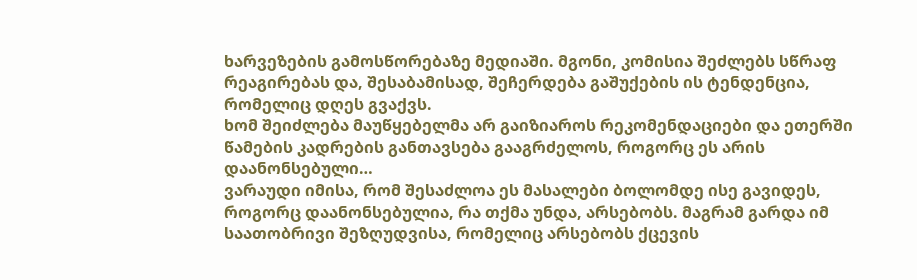ხარვეზების გამოსწორებაზე მედიაში. მგონი, კომისია შეძლებს სწრაფ რეაგირებას და, შესაბამისად, შეჩერდება გაშუქების ის ტენდენცია, რომელიც დღეს გვაქვს.
ხომ შეიძლება მაუწყებელმა არ გაიზიაროს რეკომენდაციები და ეთერში წამების კადრების განთავსება გააგრძელოს, როგორც ეს არის დაანონსებული…
ვარაუდი იმისა, რომ შესაძლოა ეს მასალები ბოლომდე ისე გავიდეს, როგორც დაანონსებულია, რა თქმა უნდა, არსებობს. მაგრამ გარდა იმ საათობრივი შეზღუდვისა, რომელიც არსებობს ქცევის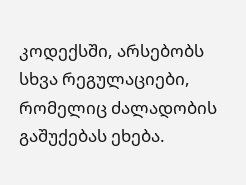კოდექსში, არსებობს სხვა რეგულაციები, რომელიც ძალადობის გაშუქებას ეხება.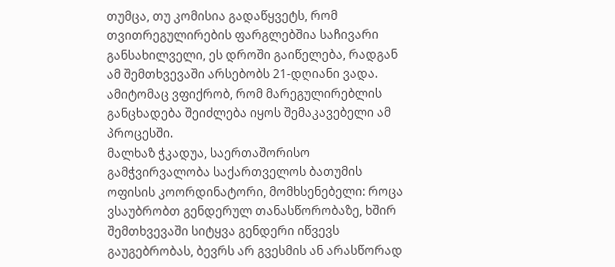თუმცა, თუ კომისია გადაწყვეტს, რომ თვითრეგულირების ფარგლებშია საჩივარი განსახილველი, ეს დროში გაიწელება, რადგან ამ შემთხვევაში არსებობს 21-დღიანი ვადა. ამიტომაც ვფიქრობ, რომ მარეგულირებლის განცხადება შეიძლება იყოს შემაკავებელი ამ პროცესში.
მალხაზ ჭკადუა, საერთაშორისო გამჭვირვალობა საქართველოს ბათუმის ოფისის კოორდინატორი, მომხსენებელი: როცა ვსაუბრობთ გენდერულ თანასწორობაზე, ხშირ შემთხვევაში სიტყვა გენდერი იწვევს გაუგებრობას, ბევრს არ გვესმის ან არასწორად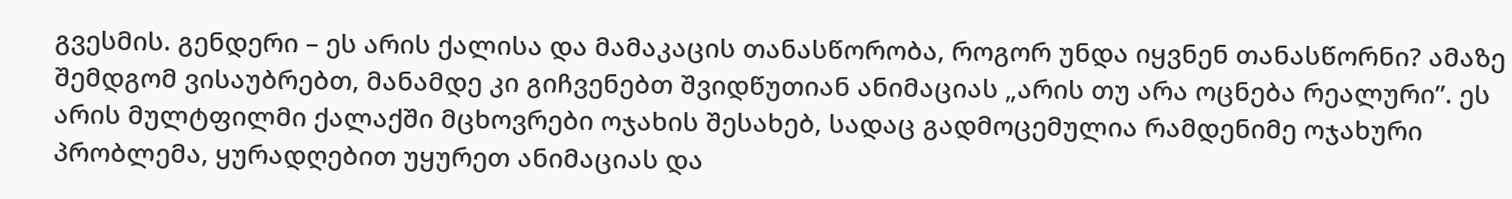გვესმის. გენდერი – ეს არის ქალისა და მამაკაცის თანასწორობა, როგორ უნდა იყვნენ თანასწორნი? ამაზე შემდგომ ვისაუბრებთ, მანამდე კი გიჩვენებთ შვიდწუთიან ანიმაციას „არის თუ არა ოცნება რეალური”. ეს არის მულტფილმი ქალაქში მცხოვრები ოჯახის შესახებ, სადაც გადმოცემულია რამდენიმე ოჯახური პრობლემა, ყურადღებით უყურეთ ანიმაციას და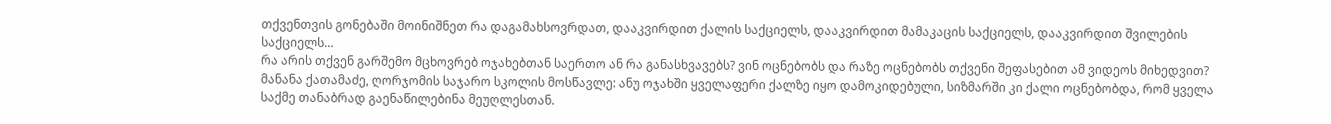თქვენთვის გონებაში მოინიშნეთ რა დაგამახსოვრდათ, დააკვირდით ქალის საქციელს, დააკვირდით მამაკაცის საქციელს, დააკვირდით შვილების საქციელს…
რა არის თქვენ გარშემო მცხოვრებ ოჯახებთან საერთო ან რა განასხვავებს? ვინ ოცნებობს და რაზე ოცნებობს თქვენი შეფასებით ამ ვიდეოს მიხედვით?
მანანა ქათამაძე, ღორჯომის საჯარო სკოლის მოსწავლე: ანუ ოჯახში ყველაფერი ქალზე იყო დამოკიდებული, სიზმარში კი ქალი ოცნებობდა, რომ ყველა საქმე თანაბრად გაენაწილებინა მეუღლესთან.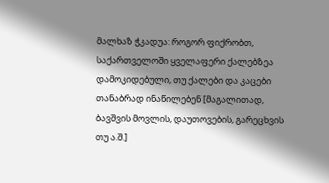მალხაზ ჭკადუა: როგორ ფიქრობთ, საქართველოში ყველაფერი ქალებზეა დამოკიდებული, თუ ქალები და კაცები თანაბრად ინაწილებენ [მაგალითად, ბავშვის მოვლის, დაუთოვების, გარეცხვის თუ ა.შ.]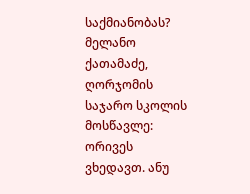საქმიანობას?
მელანო ქათამაძე, ღორჯომის საჯარო სკოლის მოსწავლე: ორივეს ვხედავთ. ანუ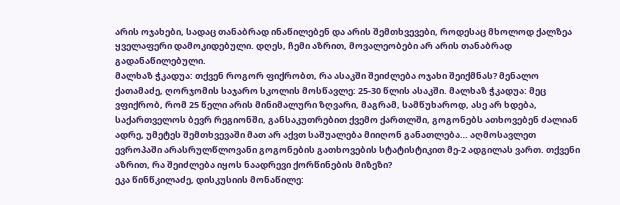არის ოჯახები, სადაც თანაბრად ინაწილებენ და არის შემთხვევები, როდესაც მხოლოდ ქალზეა ყველაფერი დამოკიდებული. დღეს, ჩემი აზრით, მოვალეობები არ არის თანაბრად გადანაწილებული.
მალხაზ ჭკადუა: თქვენ როგორ ფიქრობთ, რა ასაკში შეიძლება ოჯახი შეიქმნას? მენალო ქათამაძე, ღორჯომის საჯარო სკოლის მოსწავლე: 25-30 წლის ასაკში. მალხაზ ჭკადუა: მეც ვფიქრობ, რომ 25 წელი არის მინიმალური ზღვარი, მაგრამ, სამწუხაროდ, ასე არ ხდება, საქართველოს ბევრ რეგიონში, განსაკუთრებით ქვემო ქართლში, გოგონებს ათხოვებენ ძალიან ადრე, უმეტეს შემთხვევაში მათ არ აქვთ საშუალება მიიღონ განათლება… აღმოსავლეთ ევროპაში არასრულწლოვანი გოგონების გათხოვების სტატისტიკით მე-2 ადგილას ვართ. თქვენი აზრით, რა შეიძლება იყოს ნაადრევი ქორწინების მიზეზი?
ეკა წინწკილაძე, დისკუსიის მონაწილე: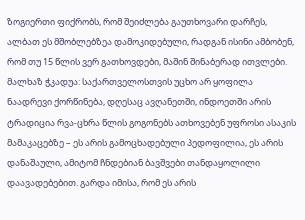ზოგიერთი ფიქრობს, რომ შეიძლება გაუთხოვარი დარჩეს, ალბათ ეს მშობლებზეა დამოკიდებული, რადგან ისინი ამბობენ, რომ თუ 15 წლის ვერ გათხოვდები, მაშინ შინაბერად ითვლები. მალხაზ ჭკადუა: საქართველოსთვის უცხო არ ყოფილა ნაადრევი ქორწინება, დღესაც ავღანეთში, ინდოეთში არის ტრადიცია რვა-ცხრა წლის გოგონებს ათხოვებენ უფროსი ასაკის მამაკაცებზე – ეს არის გამოცხადებული პედოფილია, ეს არის დანაშაული, ამიტომ ჩნდებიან ბავშვები თანდაყოლილი დაავადებებით. გარდა იმისა, რომ ეს არის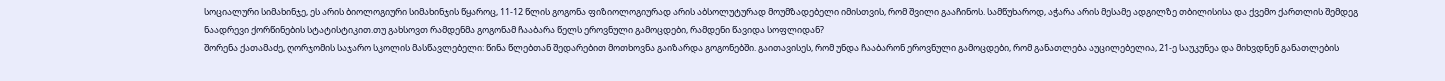სოციალური სიმახინჯე, ეს არის ბიოლოგიური სიმახინჯის წყაროც, 11-12 წლის გოგონა ფიზიოლოგიურად არის აბსოლუტურად მოუმზადებელი იმისთვის, რომ შვილი გააჩინოს. სამწუხაროდ, აჭარა არის მესამე ადგილზე თბილისისა და ქვემო ქართლის შემდეგ ნაადრევი ქორწინების სტატისტიკით.თუ გახსოვთ რამდენმა გოგონამ ჩააბარა წელს ეროვნული გამოცდები, რამდენი წავიდა სოფლიდან?
შორენა ქათამაძე, ღორჯომის საჯარო სკოლის მასწავლებელი: წინა წლებთან შედარებით მოთხოვნა გაიზარდა გოგონებში. გაითავისეს, რომ უნდა ჩააბარონ ეროვნული გამოცდები, რომ განათლება აუცილებელია, 21-ე საუკუნეა და მიხვდნენ განათლების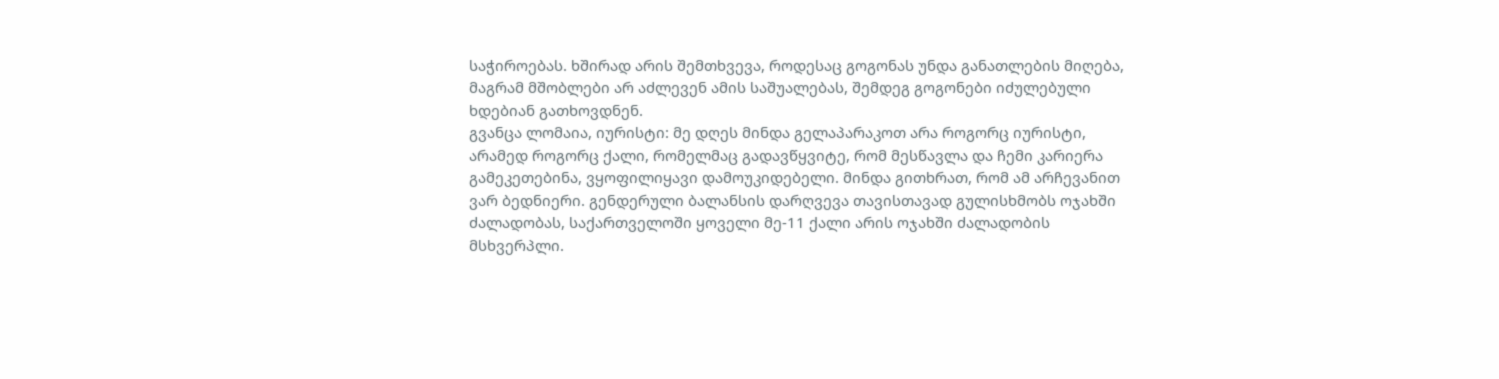საჭიროებას. ხშირად არის შემთხვევა, როდესაც გოგონას უნდა განათლების მიღება, მაგრამ მშობლები არ აძლევენ ამის საშუალებას, შემდეგ გოგონები იძულებული ხდებიან გათხოვდნენ.
გვანცა ლომაია, იურისტი: მე დღეს მინდა გელაპარაკოთ არა როგორც იურისტი, არამედ როგორც ქალი, რომელმაც გადავწყვიტე, რომ მესწავლა და ჩემი კარიერა გამეკეთებინა, ვყოფილიყავი დამოუკიდებელი. მინდა გითხრათ, რომ ამ არჩევანით ვარ ბედნიერი. გენდერული ბალანსის დარღვევა თავისთავად გულისხმობს ოჯახში ძალადობას, საქართველოში ყოველი მე-11 ქალი არის ოჯახში ძალადობის მსხვერპლი.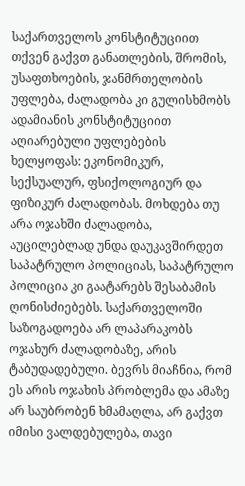საქართველოს კონსტიტუციით თქვენ გაქვთ განათლების, შრომის, უსაფთხოების, ჯანმრთელობის უფლება, ძალადობა კი გულისხმობს ადამიანის კონსტიტუციით აღიარებული უფლებების ხელყოფას: ეკონომიკურ, სექსუალურ, ფსიქოლოგიურ და ფიზიკურ ძალადობას. მოხდება თუ არა ოჯახში ძალადობა, აუცილებლად უნდა დაუკავშირდეთ საპატრულო პოლიციას, საპატრულო პოლიცია კი გაატარებს შესაბამის ღონისძიებებს. საქართველოში საზოგადოება არ ლაპარაკობს ოჯახურ ძალადობაზე, არის ტაბუდადებული. ბევრს მიაჩნია, რომ ეს არის ოჯახის პრობლემა და ამაზე არ საუბრობენ ხმამაღლა, არ გაქვთ იმისი ვალდებულება, თავი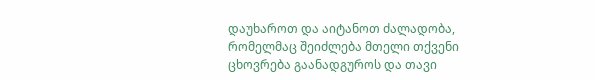დაუხაროთ და აიტანოთ ძალადობა, რომელმაც შეიძლება მთელი თქვენი ცხოვრება გაანადგუროს და თავი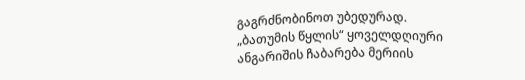გაგრძნობინოთ უბედურად.
„ბათუმის წყლის“ ყოველდღიური ანგარიშის ჩაბარება მერიის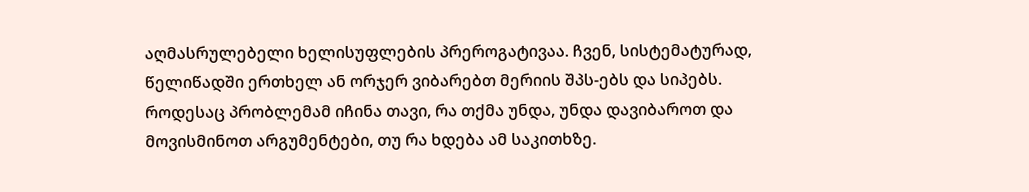აღმასრულებელი ხელისუფლების პრეროგატივაა. ჩვენ, სისტემატურად, წელიწადში ერთხელ ან ორჯერ ვიბარებთ მერიის შპს-ებს და სიპებს. როდესაც პრობლემამ იჩინა თავი, რა თქმა უნდა, უნდა დავიბაროთ და მოვისმინოთ არგუმენტები, თუ რა ხდება ამ საკითხზე.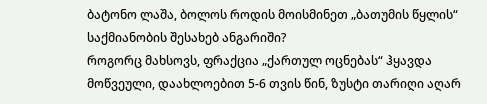ბატონო ლაშა, ბოლოს როდის მოისმინეთ „ბათუმის წყლის“ საქმიანობის შესახებ ანგარიში?
როგორც მახსოვს, ფრაქცია „ქართულ ოცნებას“ ჰყავდა მოწვეული, დაახლოებით 5-6 თვის წინ, ზუსტი თარიღი აღარ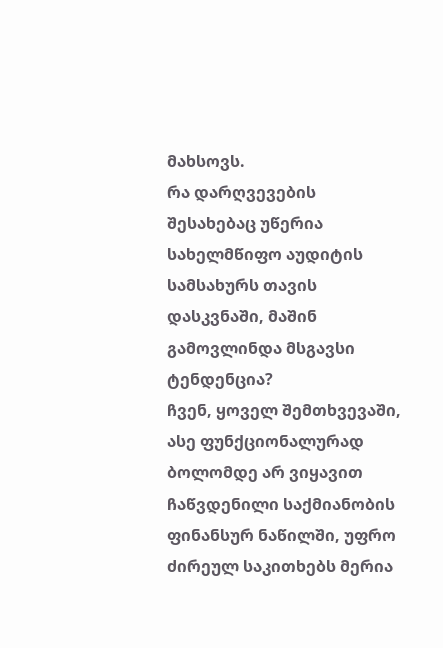მახსოვს.
რა დარღვევების შესახებაც უწერია სახელმწიფო აუდიტის სამსახურს თავის დასკვნაში, მაშინ გამოვლინდა მსგავსი ტენდენცია?
ჩვენ, ყოველ შემთხვევაში, ასე ფუნქციონალურად ბოლომდე არ ვიყავით ჩაწვდენილი საქმიანობის ფინანსურ ნაწილში, უფრო ძირეულ საკითხებს მერია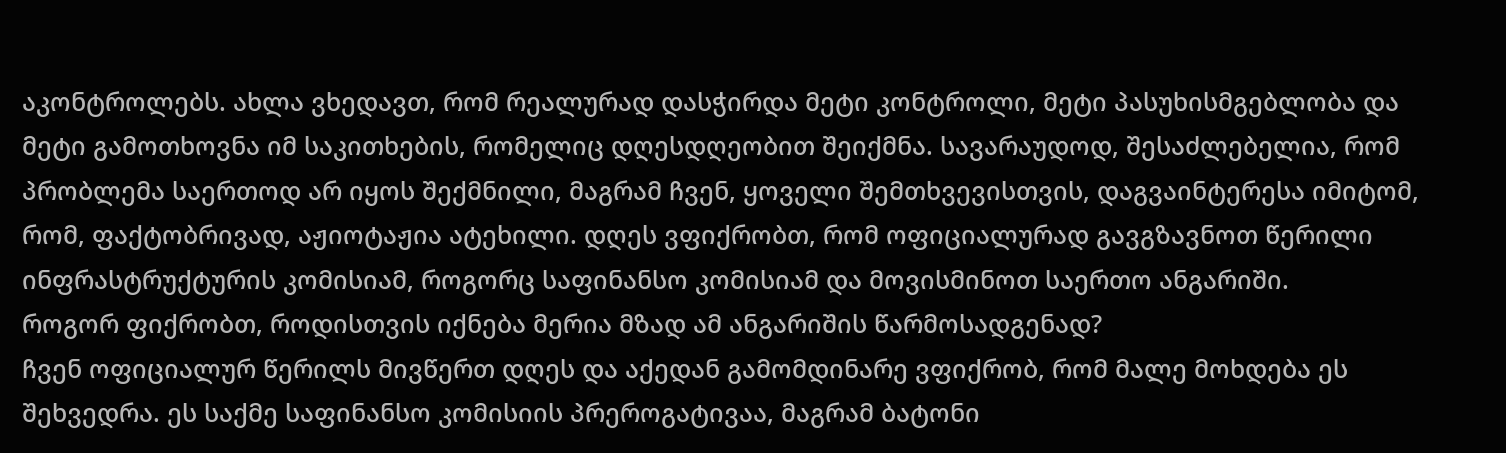აკონტროლებს. ახლა ვხედავთ, რომ რეალურად დასჭირდა მეტი კონტროლი, მეტი პასუხისმგებლობა და მეტი გამოთხოვნა იმ საკითხების, რომელიც დღესდღეობით შეიქმნა. სავარაუდოდ, შესაძლებელია, რომ პრობლემა საერთოდ არ იყოს შექმნილი, მაგრამ ჩვენ, ყოველი შემთხვევისთვის, დაგვაინტერესა იმიტომ, რომ, ფაქტობრივად, აჟიოტაჟია ატეხილი. დღეს ვფიქრობთ, რომ ოფიციალურად გავგზავნოთ წერილი ინფრასტრუქტურის კომისიამ, როგორც საფინანსო კომისიამ და მოვისმინოთ საერთო ანგარიში.
როგორ ფიქრობთ, როდისთვის იქნება მერია მზად ამ ანგარიშის წარმოსადგენად?
ჩვენ ოფიციალურ წერილს მივწერთ დღეს და აქედან გამომდინარე ვფიქრობ, რომ მალე მოხდება ეს შეხვედრა. ეს საქმე საფინანსო კომისიის პრეროგატივაა, მაგრამ ბატონი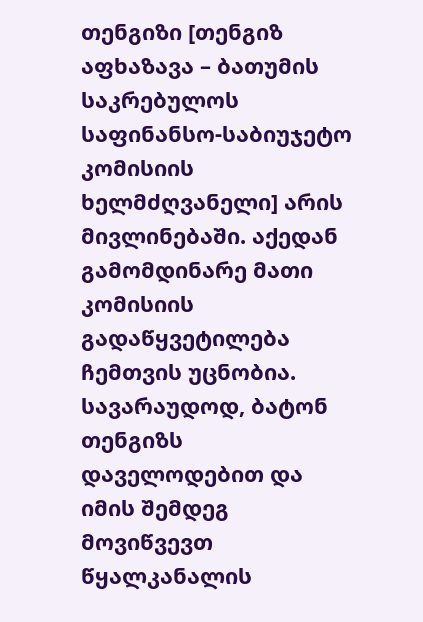თენგიზი [თენგიზ აფხაზავა – ბათუმის საკრებულოს საფინანსო-საბიუჯეტო კომისიის ხელმძღვანელი] არის მივლინებაში. აქედან გამომდინარე მათი კომისიის გადაწყვეტილება ჩემთვის უცნობია. სავარაუდოდ, ბატონ თენგიზს დაველოდებით და იმის შემდეგ მოვიწვევთ წყალკანალის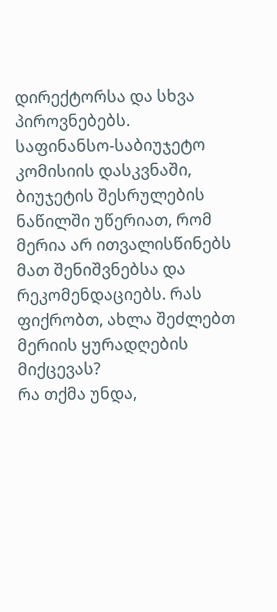დირექტორსა და სხვა პიროვნებებს.
საფინანსო-საბიუჯეტო კომისიის დასკვნაში, ბიუჯეტის შესრულების ნაწილში უწერიათ, რომ მერია არ ითვალისწინებს მათ შენიშვნებსა და რეკომენდაციებს. რას ფიქრობთ, ახლა შეძლებთ მერიის ყურადღების მიქცევას?
რა თქმა უნდა,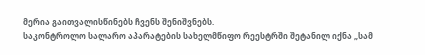მერია გაითვალისწინებს ჩვენს შენიშვნებს.
საკონტროლო სალარო აპარატების სახელმწიფო რეესტრში შეტანილ იქნა „სამ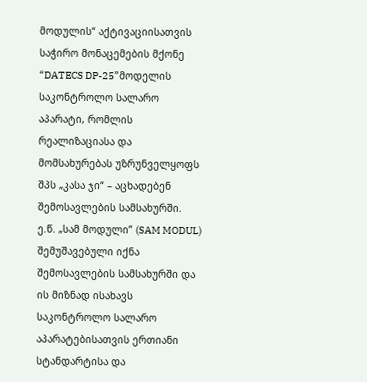მოდულის“ აქტივაციისათვის საჭირო მონაცემების მქონე “DATECS DP-25”მოდელის საკონტროლო სალარო აპარატი, რომლის რეალიზაციასა და მომსახურებას უზრუნველყოფს შპს „კასა ჯი“ – აცხადებენ შემოსავლების სამსახურში.
ე.წ. „სამ მოდული” (SAM MODUL) შემუშავებული იქნა შემოსავლების სამსახურში და ის მიზნად ისახავს საკონტროლო სალარო აპარატებისათვის ერთიანი სტანდარტისა და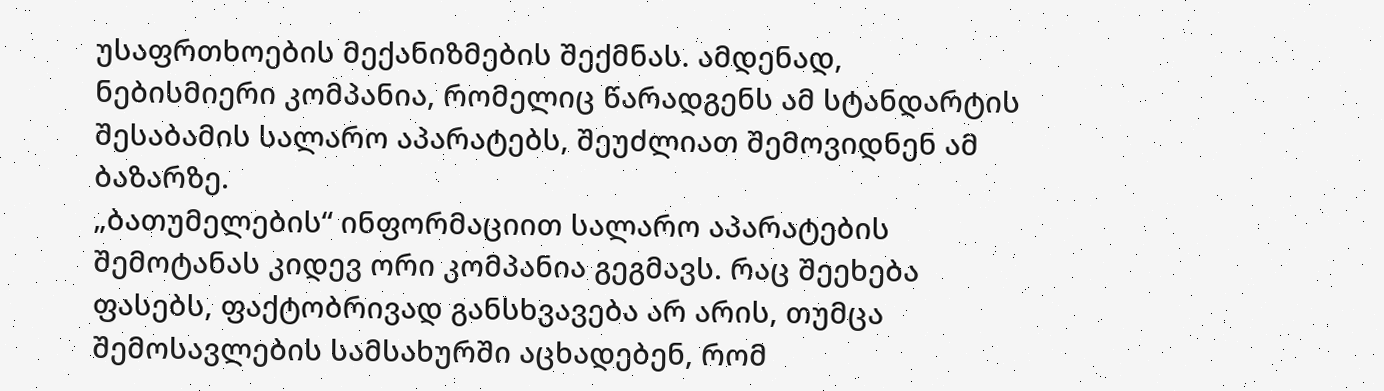უსაფრთხოების მექანიზმების შექმნას. ამდენად, ნებისმიერი კომპანია, რომელიც წარადგენს ამ სტანდარტის შესაბამის სალარო აპარატებს, შეუძლიათ შემოვიდნენ ამ ბაზარზე.
„ბათუმელების“ ინფორმაციით სალარო აპარატების შემოტანას კიდევ ორი კომპანია გეგმავს. რაც შეეხება ფასებს, ფაქტობრივად განსხვავება არ არის, თუმცა შემოსავლების სამსახურში აცხადებენ, რომ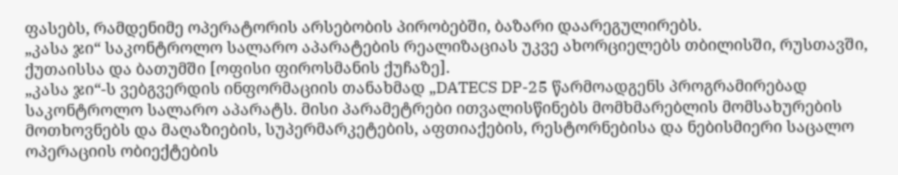ფასებს, რამდენიმე ოპერატორის არსებობის პირობებში, ბაზარი დაარეგულირებს.
„კასა ჯი“ საკონტროლო სალარო აპარატების რეალიზაციას უკვე ახორციელებს თბილისში, რუსთავში, ქუთაისსა და ბათუმში [ოფისი ფიროსმანის ქუჩაზე].
„კასა ჯი“-ს ვებგვერდის ინფორმაციის თანახმად „DATECS DP-25 წარმოადგენს პროგრამირებად საკონტროლო სალარო აპარატს. მისი პარამეტრები ითვალისწინებს მომხმარებლის მომსახურების მოთხოვნებს და მაღაზიების, სუპერმარკეტების, აფთიაქების, რესტორნებისა და ნებისმიერი საცალო ოპერაციის ობიექტების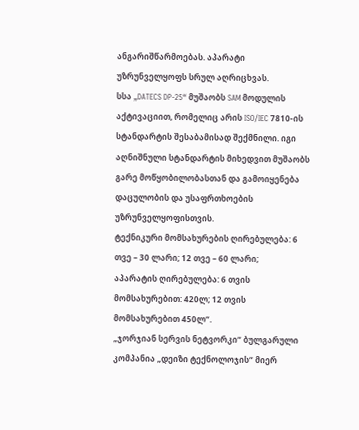ანგარიშწარმოებას. აპარატი უზრუნველყოფს სრულ აღრიცხვას.
სსა „DATECS DP-25“ მუშაობს SAM მოდულის აქტივაციით, რომელიც არის ISO/IEC 7810-ის სტანდარტის შესაბამისად შექმნილი. იგი აღნიშნული სტანდარტის მიხედვით მუშაობს გარე მოწყობილობასთან და გამოიყენება დაცულობის და უსაფრთხოების უზრუნველყოფისთვის.
ტექნიკური მომსახურების ღირებულება: 6 თვე – 30 ლარი; 12 თვე – 60 ლარი;
აპარატის ღირებულება: 6 თვის მომსახურებით: 420ლ; 12 თვის მომსახურებით 450ლ“.
„ჯორჯიან სერვის ნეტვორკი“ ბულგარული კომპანია „დეიზი ტექნოლოჯის“ მიერ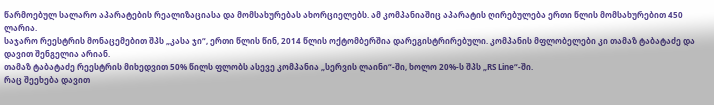წარმოებულ სალარო აპარატების რეალიზაციასა და მომსახურებას ახორციელებს. ამ კომპანიაშიც აპარატის ღირებულება ერთი წლის მომსახურებით 450 ლარია.
საჯარო რეესტრის მონაცემებით შპს „კასა ჯი“, ერთი წლის წინ, 2014 წლის ოქტომბერშია დარეგისტრირებული. კომპანის მფლობელები კი თამაზ ტაბატაძე და დავით შენგელია არიან.
თამაზ ტაბატაძე რეესტრის მიხედვით 50% წილს ფლობს ასევე კომპანია „სერვის ლაინი“-ში, ხოლო 20%-ს შპს „RS Line“-ში.
რაც შეეხება დავით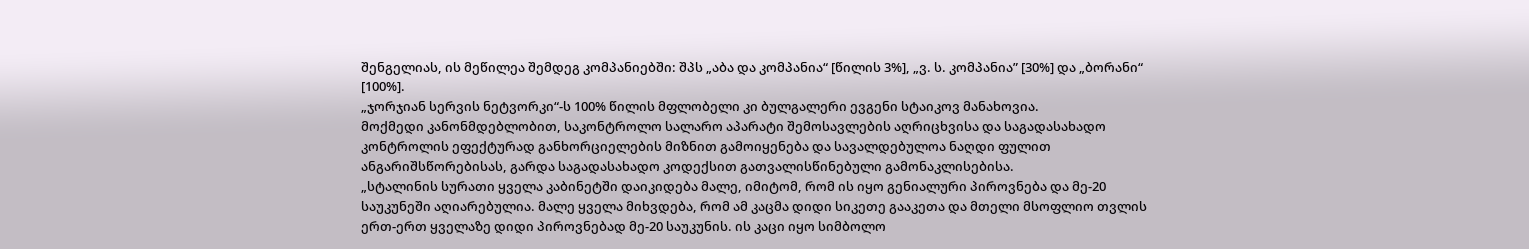შენგელიას, ის მეწილეა შემდეგ კომპანიებში: შპს „აბა და კომპანია“ [წილის 3%], „ვ. ს. კომპანია” [30%] და „ბორანი“ [100%].
„ჯორჯიან სერვის ნეტვორკი“-ს 100% წილის მფლობელი კი ბულგალერი ევგენი სტაიკოვ მანახოვია.
მოქმედი კანონმდებლობით, საკონტროლო სალარო აპარატი შემოსავლების აღრიცხვისა და საგადასახადო კონტროლის ეფექტურად განხორციელების მიზნით გამოიყენება და სავალდებულოა ნაღდი ფულით ანგარიშსწორებისას, გარდა საგადასახადო კოდექსით გათვალისწინებული გამონაკლისებისა.
„სტალინის სურათი ყველა კაბინეტში დაიკიდება მალე, იმიტომ, რომ ის იყო გენიალური პიროვნება და მე-20 საუკუნეში აღიარებულია. მალე ყველა მიხვდება, რომ ამ კაცმა დიდი სიკეთე გააკეთა და მთელი მსოფლიო თვლის ერთ-ერთ ყველაზე დიდი პიროვნებად მე-20 საუკუნის. ის კაცი იყო სიმბოლო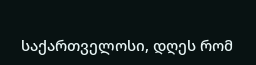საქართველოსი, დღეს რომ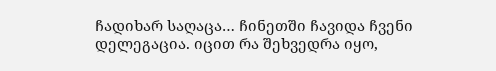ჩადიხარ საღაცა… ჩინეთში ჩავიდა ჩვენი დელეგაცია. იცით რა შეხვედრა იყო,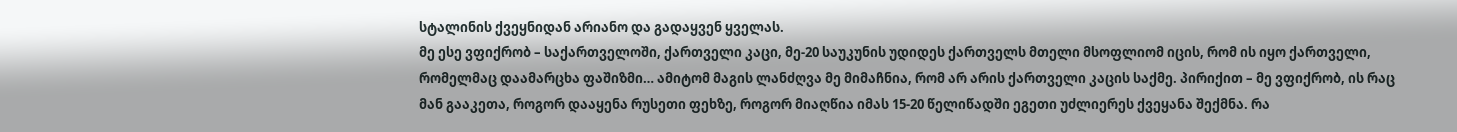სტალინის ქვეყნიდან არიანო და გადაყვენ ყველას.
მე ესე ვფიქრობ – საქართველოში, ქართველი კაცი, მე-20 საუკუნის უდიდეს ქართველს მთელი მსოფლიომ იცის, რომ ის იყო ქართველი, რომელმაც დაამარცხა ფაშიზმი… ამიტომ მაგის ლანძღვა მე მიმაჩნია, რომ არ არის ქართველი კაცის საქმე. პირიქით – მე ვფიქრობ, ის რაც მან გააკეთა, როგორ დააყენა რუსეთი ფეხზე, როგორ მიაღწია იმას 15-20 წელიწადში ეგეთი უძლიერეს ქვეყანა შექმნა. რა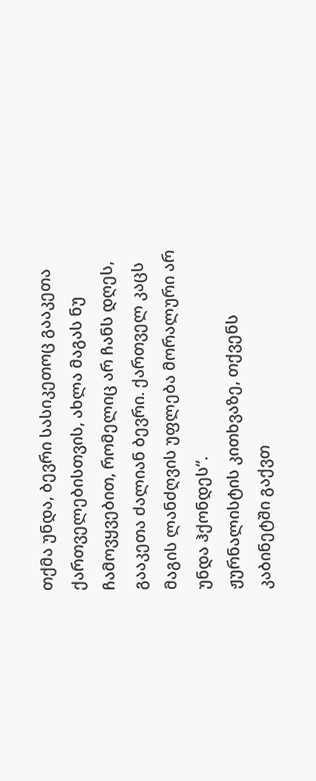თქმა უნდა, ბევრი სასიკეთოც გააკეთა ქართველებისთვის, ახლა მაგას ნუ ჩამოვყვებით, რომელიც არ ჩანს დღეს, გააკეთა ძალიან ბევრი. ქართველ კაცს მაგის ლანძღვის უფლება მორალური არ უნდა ჰქონდეს“.
ჟურნალისტის კითხვაზე, თქვენს კაბინეტში გაქვთ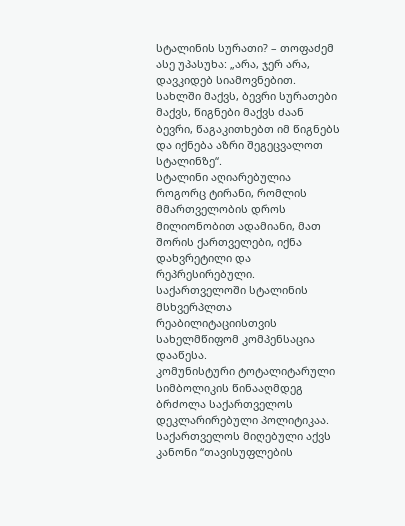სტალინის სურათი? – თოფაძემ ასე უპასუხა: „არა, ჯერ არა, დავკიდებ სიამოვნებით. სახლში მაქვს, ბევრი სურათები მაქვს, წიგნები მაქვს ძაან ბევრი, წაგაკითხებთ იმ წიგნებს და იქნება აზრი შეგეცვალოთ სტალინზე“.
სტალინი აღიარებულია როგორც ტირანი, რომლის მმართველობის დროს მილიონობით ადამიანი, მათ შორის ქართველები, იქნა დახვრეტილი და რეპრესირებული. საქართველოში სტალინის მსხვერპლთა რეაბილიტაციისთვის სახელმწიფომ კომპენსაცია დააწესა.
კომუნისტური ტოტალიტარული სიმბოლიკის წინააღმდეგ ბრძოლა საქართველოს დეკლარირებული პოლიტიკაა. საქართველოს მიღებული აქვს კანონი “თავისუფლების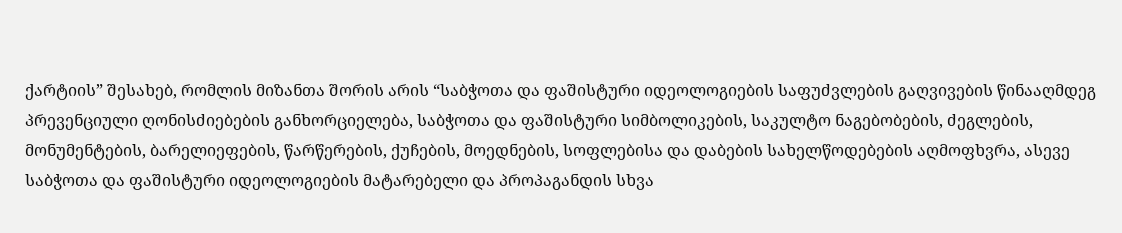ქარტიის” შესახებ, რომლის მიზანთა შორის არის “საბჭოთა და ფაშისტური იდეოლოგიების საფუძვლების გაღვივების წინააღმდეგ პრევენციული ღონისძიებების განხორციელება, საბჭოთა და ფაშისტური სიმბოლიკების, საკულტო ნაგებობების, ძეგლების, მონუმენტების, ბარელიეფების, წარწერების, ქუჩების, მოედნების, სოფლებისა და დაბების სახელწოდებების აღმოფხვრა, ასევე საბჭოთა და ფაშისტური იდეოლოგიების მატარებელი და პროპაგანდის სხვა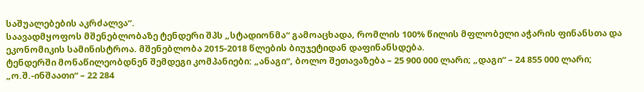საშუალებების აკრძალვა”.
საავადმყოფოს მშენებლობაზე ტენდერი შპს „სტადიონმა“ გამოაცხადა, რომლის 100% წილის მფლობელი აჭარის ფინანსთა და ეკონომიკის სამინისტროა. მშენებლობა 2015-2018 წლების ბიუჯეტიდან დაფინანსდება.
ტენდერში მონაწილეობდნენ შემდეგი კომპანიები: „ანაგი“, ბოლო შეთავაზება – 25 900 000 ლარი; „დაგი“ – 24 855 000 ლარი; „ო.შ.-ინშაათი“ – 22 284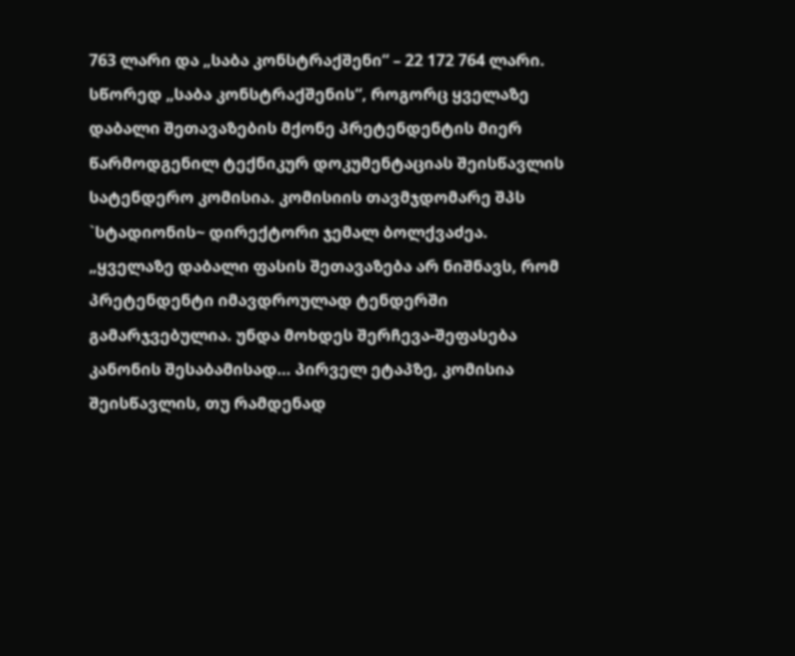763 ლარი და „საბა კონსტრაქშენი“ – 22 172 764 ლარი.
სწორედ „საბა კონსტრაქშენის“, როგორც ყველაზე დაბალი შეთავაზების მქონე პრეტენდენტის მიერ წარმოდგენილ ტექნიკურ დოკუმენტაციას შეისწავლის სატენდერო კომისია. კომისიის თავმჯდომარე შპს `სტადიონის~ დირექტორი ჯემალ ბოლქვაძეა.
„ყველაზე დაბალი ფასის შეთავაზება არ ნიშნავს, რომ პრეტენდენტი იმავდროულად ტენდერში გამარჯვებულია. უნდა მოხდეს შერჩევა-შეფასება კანონის შესაბამისად… პირველ ეტაპზე, კომისია შეისწავლის, თუ რამდენად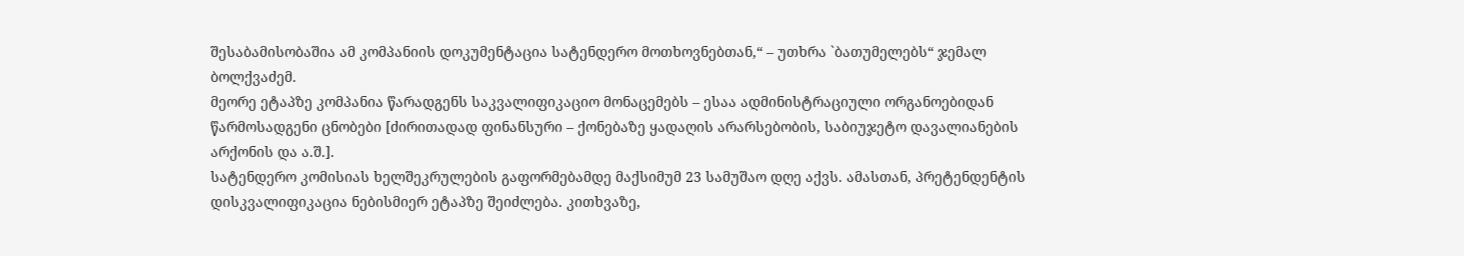შესაბამისობაშია ამ კომპანიის დოკუმენტაცია სატენდერო მოთხოვნებთან,“ – უთხრა `ბათუმელებს“ ჯემალ ბოლქვაძემ.
მეორე ეტაპზე კომპანია წარადგენს საკვალიფიკაციო მონაცემებს – ესაა ადმინისტრაციული ორგანოებიდან წარმოსადგენი ცნობები [ძირითადად ფინანსური – ქონებაზე ყადაღის არარსებობის, საბიუჯეტო დავალიანების არქონის და ა.შ.].
სატენდერო კომისიას ხელშეკრულების გაფორმებამდე მაქსიმუმ 23 სამუშაო დღე აქვს. ამასთან, პრეტენდენტის დისკვალიფიკაცია ნებისმიერ ეტაპზე შეიძლება. კითხვაზე,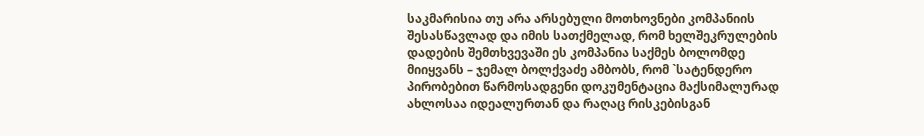საკმარისია თუ არა არსებული მოთხოვნები კომპანიის შესასწავლად და იმის სათქმელად, რომ ხელშეკრულების დადების შემთხვევაში ეს კომპანია საქმეს ბოლომდე მიიყვანს – ჯემალ ბოლქვაძე ამბობს, რომ `სატენდერო პირობებით წარმოსადგენი დოკუმენტაცია მაქსიმალურად ახლოსაა იდეალურთან და რაღაც რისკებისგან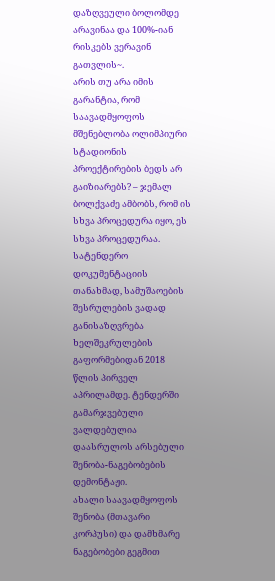დაზღვეული ბოლომდე არავინაა და 100%-იან რისკებს ვერავინ გათვლის~.
არის თუ არა იმის გარანტია, რომ საავადმყოფოს მშენებლობა ოლიმპიური სტადიონის პროექტირების ბედს არ გაიზიარებს? – ჯემალ ბოლქვაძე ამბობს, რომ ის სხვა პროცედურა იყო, ეს სხვა პროცედურაა.
სატენდერო დოკუმენტაციის თანახმად, სამუშაოების შესრულების ვადად განისაზღვრება ხელშეკრულების გაფორმებიდან 2018 წლის პირველ აპრილამდე. ტენდერში გამარჯვებული ვალდებულია დაასრულოს არსებული შენობა-ნაგებობების დემონტაჟი.
ახალი საავადმყოფოს შენობა (მთავარი კორპუსი) და დამხმარე ნაგებობები გეგმით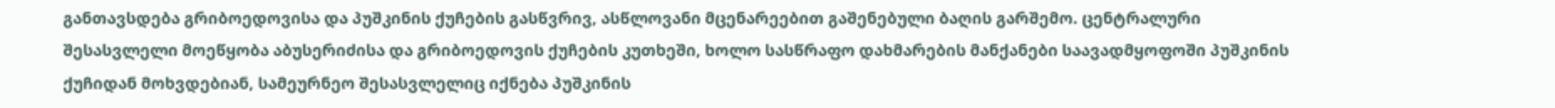განთავსდება გრიბოედოვისა და პუშკინის ქუჩების გასწვრივ, ასწლოვანი მცენარეებით გაშენებული ბაღის გარშემო. ცენტრალური შესასვლელი მოეწყობა აბუსერიძისა და გრიბოედოვის ქუჩების კუთხეში, ხოლო სასწრაფო დახმარების მანქანები საავადმყოფოში პუშკინის ქუჩიდან მოხვდებიან, სამეურნეო შესასვლელიც იქნება პუშკინის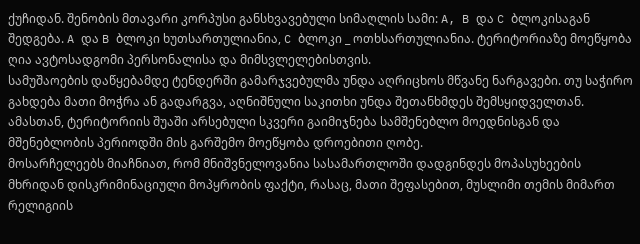ქუჩიდან. შენობის მთავარი კორპუსი განსხვავებული სიმაღლის სამი: A, B და C ბლოკისაგან შედგება. A და B ბლოკი ხუთსართულიანია, C ბლოკი _ ოთხსართულიანია. ტერიტორიაზე მოეწყობა ღია ავტოსადგომი პერსონალისა და მიმსვლელებისთვის.
სამუშაოების დაწყებამდე ტენდერში გამარჯვებულმა უნდა აღრიცხოს მწვანე ნარგავები. თუ საჭირო გახდება მათი მოჭრა ან გადარგვა, აღნიშნული საკითხი უნდა შეთანხმდეს შემსყიდველთან. ამასთან, ტერიტორიის შუაში არსებული სკვერი გაიმიჯნება სამშენებლო მოედნისგან და მშენებლობის პერიოდში მის გარშემო მოეწყობა დროებითი ღობე.
მოსარჩელეებს მიაჩნიათ, რომ მნიშვნელოვანია სასამართლოში დადგინდეს მოპასუხეების მხრიდან დისკრიმინაციული მოპყრობის ფაქტი, რასაც, მათი შეფასებით, მუსლიმი თემის მიმართ რელიგიის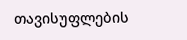თავისუფლების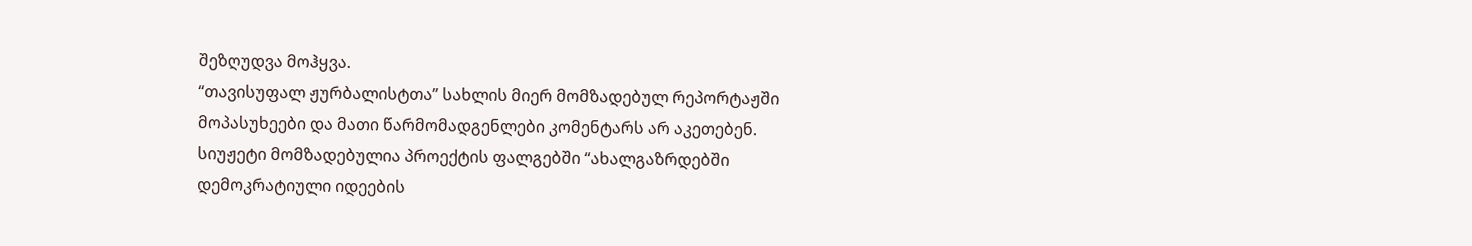შეზღუდვა მოჰყვა.
“თავისუფალ ჟურბალისტთა” სახლის მიერ მომზადებულ რეპორტაჟში მოპასუხეები და მათი წარმომადგენლები კომენტარს არ აკეთებენ.
სიუჟეტი მომზადებულია პროექტის ფალგებში “ახალგაზრდებში დემოკრატიული იდეების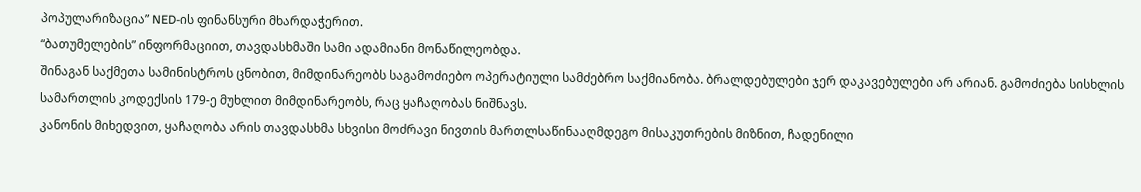პოპულარიზაცია” NED-ის ფინანსური მხარდაჭერით.
“ბათუმელების” ინფორმაციით, თავდასხმაში სამი ადამიანი მონაწილეობდა.
შინაგან საქმეთა სამინისტროს ცნობით, მიმდინარეობს საგამოძიებო ოპერატიული სამძებრო საქმიანობა. ბრალდებულები ჯერ დაკავებულები არ არიან. გამოძიება სისხლის სამართლის კოდექსის 179-ე მუხლით მიმდინარეობს, რაც ყაჩაღობას ნიშნავს.
კანონის მიხედვით, ყაჩაღობა არის თავდასხმა სხვისი მოძრავი ნივთის მართლსაწინააღმდეგო მისაკუთრების მიზნით, ჩადენილი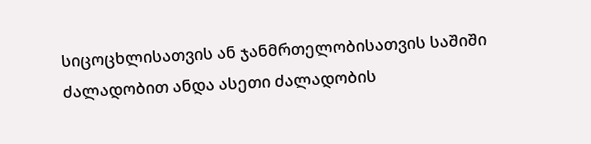სიცოცხლისათვის ან ჯანმრთელობისათვის საშიში ძალადობით ანდა ასეთი ძალადობის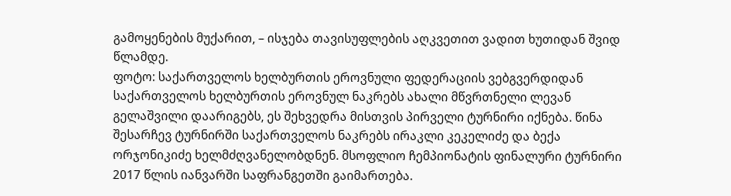გამოყენების მუქარით, – ისჯება თავისუფლების აღკვეთით ვადით ხუთიდან შვიდ წლამდე.
ფოტო: საქართველოს ხელბურთის ეროვნული ფედერაციის ვებგვერდიდან
საქართველოს ხელბურთის ეროვნულ ნაკრებს ახალი მწვრთნელი ლევან გელაშვილი დაარიგებს, ეს შეხვედრა მისთვის პირველი ტურნირი იქნება. წინა შესარჩევ ტურნირში საქართველოს ნაკრებს ირაკლი კეკელიძე და ბექა ორჯონიკიძე ხელმძღვანელობდნენ. მსოფლიო ჩემპიონატის ფინალური ტურნირი 2017 წლის იანვარში საფრანგეთში გაიმართება.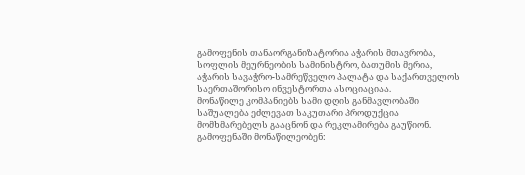გამოფენის თანაორგანიზატორია აჭარის მთავრობა, სოფლის მეურნეობის სამინისტრო, ბათუმის მერია, აჭარის სავაჭრო-სამრეწველო პალატა და საქართველოს საერთაშორისო ინვესტორთა ასოციაციაა.
მონაწილე კომპანიებს სამი დღის განმავლობაში საშუალება ეძლევათ საკუთარი პროდუქცია მომხმარებელს გააცნონ და რეკლამირება გაუწიონ. გამოფენაში მონაწილეობენ: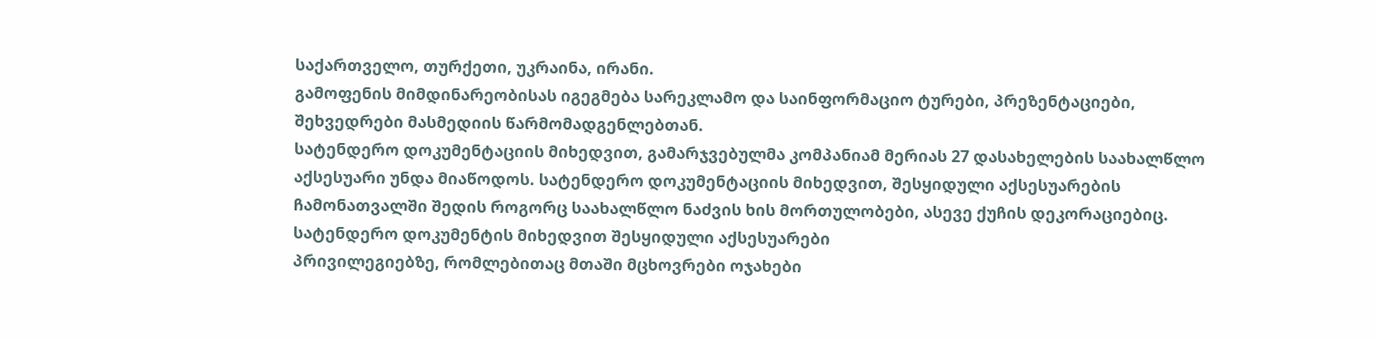საქართველო, თურქეთი, უკრაინა, ირანი.
გამოფენის მიმდინარეობისას იგეგმება სარეკლამო და საინფორმაციო ტურები, პრეზენტაციები, შეხვედრები მასმედიის წარმომადგენლებთან.
სატენდერო დოკუმენტაციის მიხედვით, გამარჯვებულმა კომპანიამ მერიას 27 დასახელების საახალწლო აქსესუარი უნდა მიაწოდოს. სატენდერო დოკუმენტაციის მიხედვით, შესყიდული აქსესუარების ჩამონათვალში შედის როგორც საახალწლო ნაძვის ხის მორთულობები, ასევე ქუჩის დეკორაციებიც.
სატენდერო დოკუმენტის მიხედვით შესყიდული აქსესუარები
პრივილეგიებზე, რომლებითაც მთაში მცხოვრები ოჯახები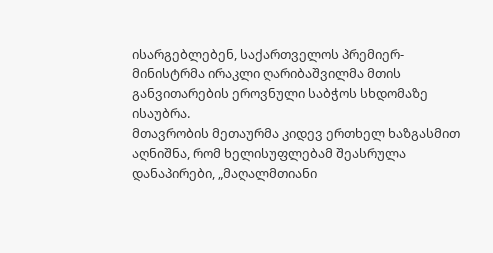ისარგებლებენ, საქართველოს პრემიერ-მინისტრმა ირაკლი ღარიბაშვილმა მთის განვითარების ეროვნული საბჭოს სხდომაზე ისაუბრა.
მთავრობის მეთაურმა კიდევ ერთხელ ხაზგასმით აღნიშნა, რომ ხელისუფლებამ შეასრულა დანაპირები, „მაღალმთიანი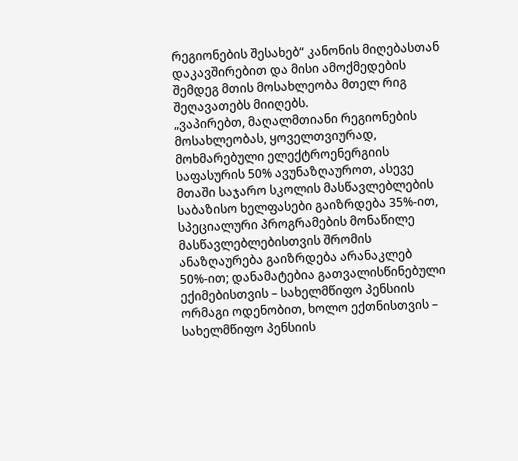რეგიონების შესახებ“ კანონის მიღებასთან დაკავშირებით და მისი ამოქმედების შემდეგ მთის მოსახლეობა მთელ რიგ შეღავათებს მიიღებს.
„ვაპირებთ, მაღალმთიანი რეგიონების მოსახლეობას, ყოველთვიურად, მოხმარებული ელექტროენერგიის საფასურის 50% ავუნაზღაუროთ, ასევე მთაში საჯარო სკოლის მასწავლებლების საბაზისო ხელფასები გაიზრდება 35%-ით, სპეციალური პროგრამების მონაწილე მასწავლებლებისთვის შრომის ანაზღაურება გაიზრდება არანაკლებ 50%-ით; დანამატებია გათვალისწინებული ექიმებისთვის – სახელმწიფო პენსიის ორმაგი ოდენობით, ხოლო ექთნისთვის – სახელმწიფო პენსიის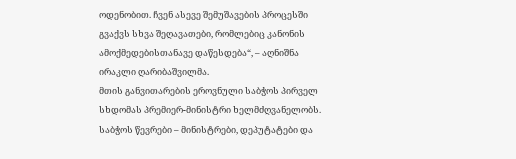ოდენობით. ჩვენ ასევე შემუშავების პროცესში გვაქვს სხვა შეღავათები, რომლებიც კანონის ამოქმედებისთანავე დაწესდება“, – აღნიშნა ირაკლი ღარიბაშვილმა.
მთის განვითარების ეროვნული საბჭოს პირველ სხდომას პრემიერ-მინისტრი ხელმძღვანელობს. საბჭოს წევრები – მინისტრები, დეპუტატები და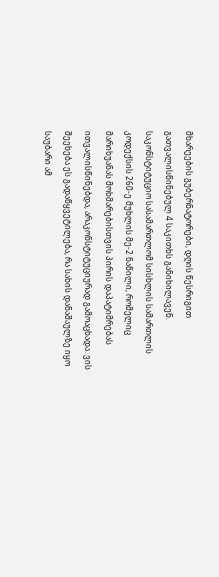მხარეების გუბერნატორები, დღის წესრიგით გათვალისწინებულ 4 საკითხს განიხილავენ.
საკონსტიტუციო სასამართლომ სისხლის სამართლის კოდექსის 260-ე მუხლის მე-2 ნაწილი, რომელიც მარიხუანას მოხმარებისთვის პირის დაპატიმრებას ითვალისწინებდა, არაკონსტიტუციურად გამოაცხადა. ვის შეეხება ეს გადაწყვეტილება, რა სახის დანაშაულზე იყო საუბარი ამ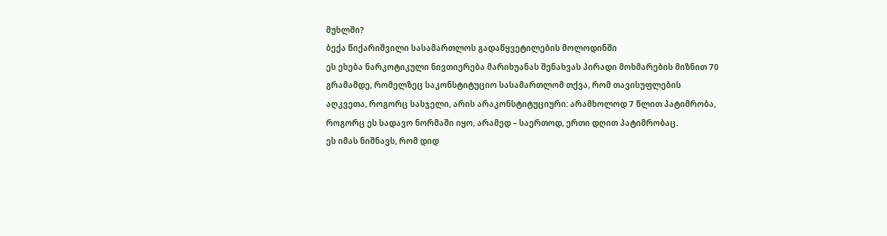მუხლში?
ბექა წიქარიშვილი სასამართლოს გადაწყვეტილების მოლოდინში
ეს ეხება ნარკოტიკული ნივთიერება მარიხუანას შენახვას პირადი მოხმარების მიზნით 70 გრამამდე, რომელზეც საკონსტიტუციო სასამართლომ თქვა, რომ თავისუფლების აღკვეთა, როგორც სასჯელი, არის არაკონსტიტუციური: არამხოლოდ 7 წლით პატიმრობა, როგორც ეს სადავო ნორმაში იყო, არამედ – საერთოდ, ერთი დღით პატიმრობაც.
ეს იმას ნიშნავს, რომ დიდ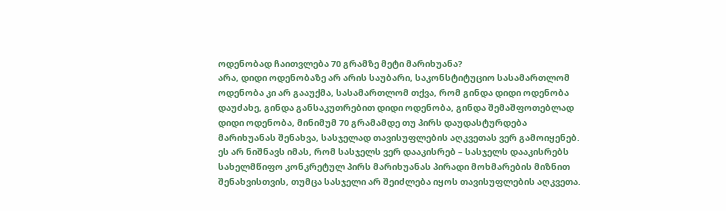ოდენობად ჩაითვლება 70 გრამზე მეტი მარიხუანა?
არა, დიდი ოდენობაზე არ არის საუბარი, საკონსტიტუციო სასამართლომ ოდენობა კი არ გააუქმა, სასამართლომ თქვა, რომ გინდა დიდი ოდენობა დაუძახე, გინდა განსაკუთრებით დიდი ოდენობა, გინდა შემაშფოთებლად დიდი ოდენობა, მინიმუმ 70 გრამამდე თუ პირს დაუდასტურდება მარიხუანას შენახვა, სასჯელად თავისუფლების აღკვეთას ვერ გამოიყენებ. ეს არ ნიშნავს იმას, რომ სასჯელს ვერ დააკისრებ – სასჯელს დააკისრებს სახელმწიფო კონკრეტულ პირს მარიხუანას პირადი მოხმარების მიზნით შენახვისთვის, თუმცა სასჯელი არ შეიძლება იყოს თავისუფლების აღკვეთა.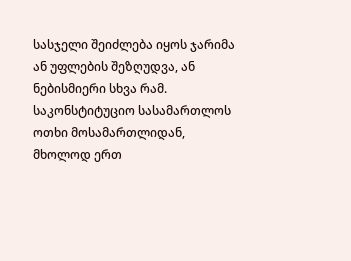სასჯელი შეიძლება იყოს ჯარიმა ან უფლების შეზღუდვა, ან ნებისმიერი სხვა რამ.
საკონსტიტუციო სასამართლოს ოთხი მოსამართლიდან, მხოლოდ ერთ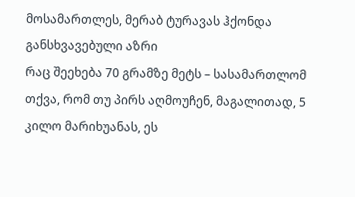მოსამართლეს, მერაბ ტურავას ჰქონდა განსხვავებული აზრი
რაც შეეხება 70 გრამზე მეტს – სასამართლომ თქვა, რომ თუ პირს აღმოუჩენ, მაგალითად, 5 კილო მარიხუანას, ეს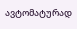ავტომატურად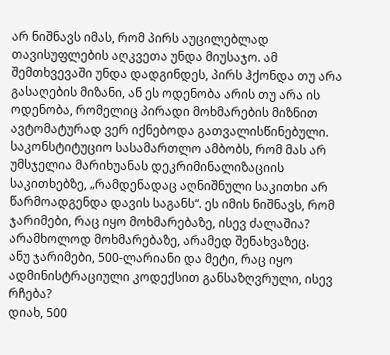არ ნიშნავს იმას, რომ პირს აუცილებლად თავისუფლების აღკვეთა უნდა მიუსაჯო. ამ შემთხვევაში უნდა დადგინდეს, პირს ჰქონდა თუ არა გასაღების მიზანი, ან ეს ოდენობა არის თუ არა ის ოდენობა, რომელიც პირადი მოხმარების მიზნით ავტომატურად ვერ იქნებოდა გათვალისწინებული.
საკონსტიტუციო სასამართლო ამბობს, რომ მას არ უმსჯელია მარიხუანას დეკრიმინალიზაციის საკითხებზე, „რამდენადაც აღნიშნული საკითხი არ წარმოადგენდა დავის საგანს“. ეს იმის ნიშნავს, რომ ჯარიმები, რაც იყო მოხმარებაზე, ისევ ძალაშია?
არამხოლოდ მოხმარებაზე, არამედ შენახვაზეც.
ანუ ჯარიმები, 500-ლარიანი და მეტი, რაც იყო ადმინისტრაციული კოდექსით განსაზღვრული, ისევ რჩება?
დიახ, 500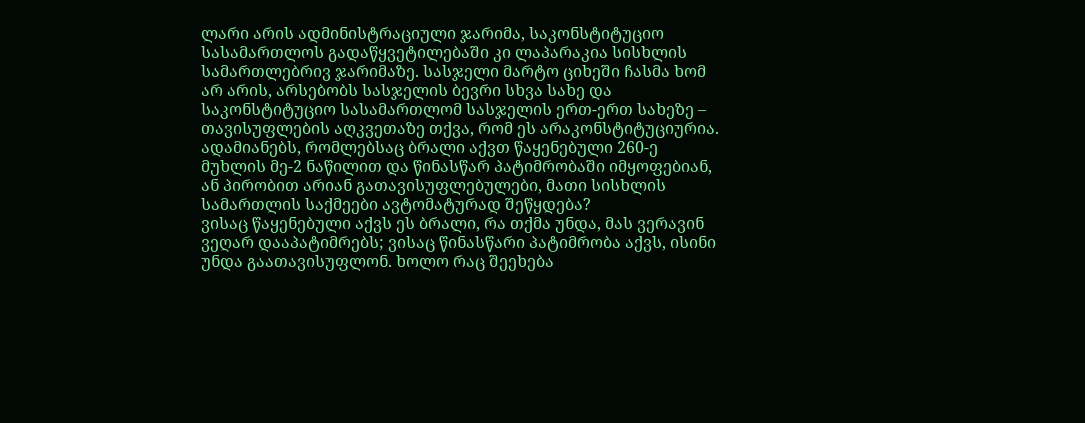ლარი არის ადმინისტრაციული ჯარიმა, საკონსტიტუციო სასამართლოს გადაწყვეტილებაში კი ლაპარაკია სისხლის სამართლებრივ ჯარიმაზე. სასჯელი მარტო ციხეში ჩასმა ხომ არ არის, არსებობს სასჯელის ბევრი სხვა სახე და საკონსტიტუციო სასამართლომ სასჯელის ერთ-ერთ სახეზე – თავისუფლების აღკვეთაზე თქვა, რომ ეს არაკონსტიტუციურია.
ადამიანებს, რომლებსაც ბრალი აქვთ წაყენებული 260-ე მუხლის მე-2 ნაწილით და წინასწარ პატიმრობაში იმყოფებიან, ან პირობით არიან გათავისუფლებულები, მათი სისხლის სამართლის საქმეები ავტომატურად შეწყდება?
ვისაც წაყენებული აქვს ეს ბრალი, რა თქმა უნდა, მას ვერავინ ვეღარ დააპატიმრებს; ვისაც წინასწარი პატიმრობა აქვს, ისინი უნდა გაათავისუფლონ. ხოლო რაც შეეხება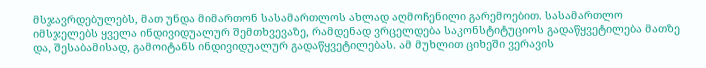მსჯავრდებულებს, მათ უნდა მიმართონ სასამართლოს ახლად აღმოჩენილი გარემოებით. სასამართლო იმსჯელებს ყველა ინდივიდუალურ შემთხვევაზე, რამდენად ვრცელდება საკონსტიტუციოს გადაწყვეტილება მათზე და, შესაბამისად, გამოიტანს ინდივიდუალურ გადაწყვეტილებას. ამ მუხლით ციხეში ვერავის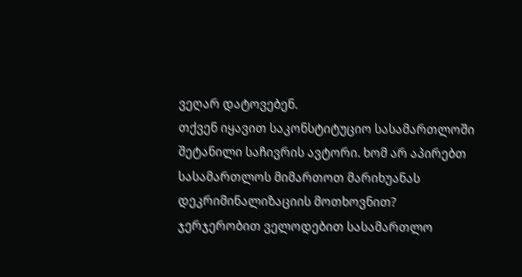ვეღარ დატოვებენ.
თქვენ იყავით საკონსტიტუციო სასამართლოში შეტანილი საჩივრის ავტორი. ხომ არ აპირებთ სასამართლოს მიმართოთ მარიხუანას დეკრიმინალიზაციის მოთხოვნით?
ჯერჯერობით ველოდებით სასამართლო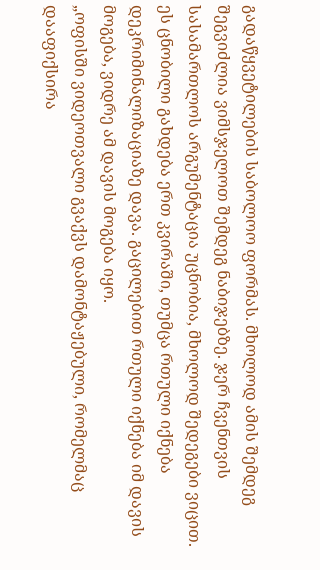გადაწყვეტილების საბოლოო ფორმას. მხოლოდ ამის შემდეგ შეგვიძლია ვიმსჯელოთ შემდეგ ნაბიჯებზე. ჯერ ჩვენთვის სასამართლოს არგუმენტაცია უცნობია, მხოლოდ შედეგები ვიცით. ეს ცნობილი გახდება ერთ კვირაში, თუმცა რთული იქნება დეკრიმინალიზაციაზე დავა. გაცილებით რთული იქნება იმ დავის მოგება, ვიდრე ამ დავის მოგება იყო.
„ოფისში ვიდეოთვალი გვაქვს დამონტაჟებული, რომელმაც დააფიქსირა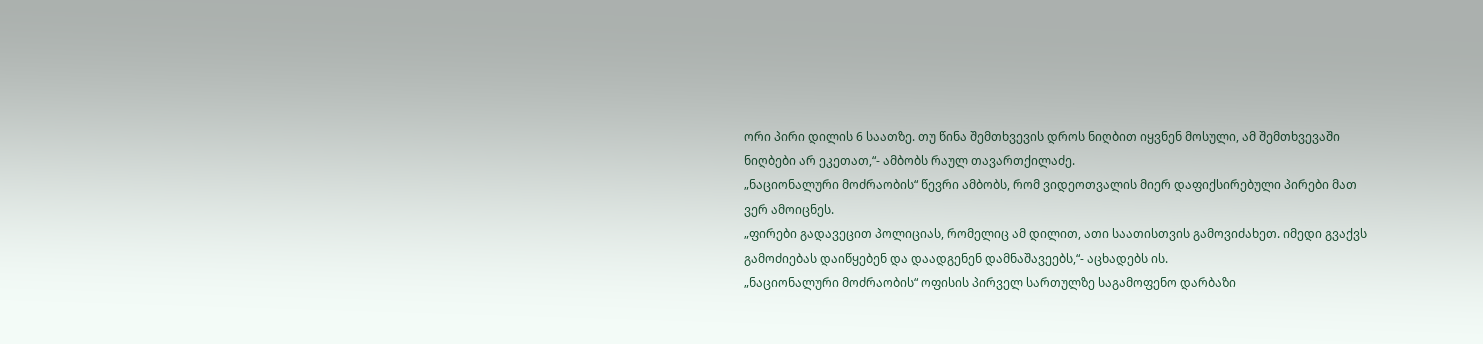ორი პირი დილის 6 საათზე. თუ წინა შემთხვევის დროს ნიღბით იყვნენ მოსული, ამ შემთხვევაში ნიღბები არ ეკეთათ,“- ამბობს რაულ თავართქილაძე.
„ნაციონალური მოძრაობის“ წევრი ამბობს, რომ ვიდეოთვალის მიერ დაფიქსირებული პირები მათ ვერ ამოიცნეს.
„ფირები გადავეცით პოლიციას, რომელიც ამ დილით, ათი საათისთვის გამოვიძახეთ. იმედი გვაქვს გამოძიებას დაიწყებენ და დაადგენენ დამნაშავეებს,“- აცხადებს ის.
„ნაციონალური მოძრაობის“ ოფისის პირველ სართულზე საგამოფენო დარბაზი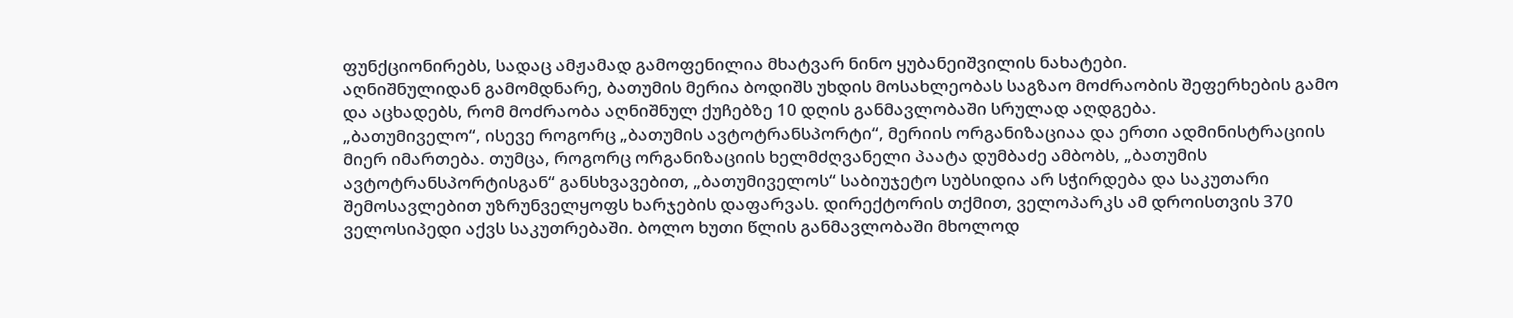ფუნქციონირებს, სადაც ამჟამად გამოფენილია მხატვარ ნინო ყუბანეიშვილის ნახატები.
აღნიშნულიდან გამომდნარე, ბათუმის მერია ბოდიშს უხდის მოსახლეობას საგზაო მოძრაობის შეფერხების გამო და აცხადებს, რომ მოძრაობა აღნიშნულ ქუჩებზე 10 დღის განმავლობაში სრულად აღდგება.
„ბათუმიველო“, ისევე როგორც „ბათუმის ავტოტრანსპორტი“, მერიის ორგანიზაციაა და ერთი ადმინისტრაციის მიერ იმართება. თუმცა, როგორც ორგანიზაციის ხელმძღვანელი პაატა დუმბაძე ამბობს, „ბათუმის ავტოტრანსპორტისგან“ განსხვავებით, „ბათუმიველოს“ საბიუჯეტო სუბსიდია არ სჭირდება და საკუთარი შემოსავლებით უზრუნველყოფს ხარჯების დაფარვას. დირექტორის თქმით, ველოპარკს ამ დროისთვის 370 ველოსიპედი აქვს საკუთრებაში. ბოლო ხუთი წლის განმავლობაში მხოლოდ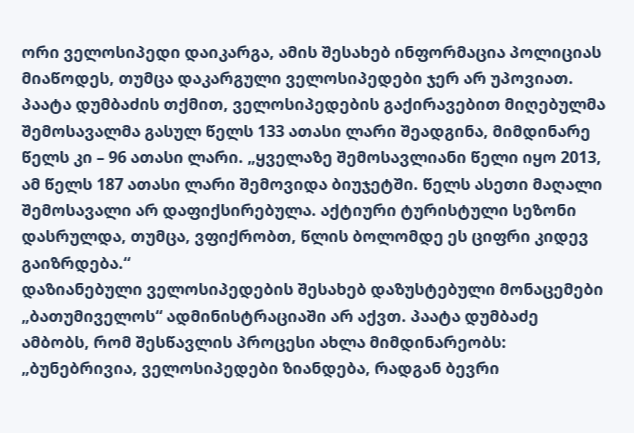ორი ველოსიპედი დაიკარგა, ამის შესახებ ინფორმაცია პოლიციას მიაწოდეს, თუმცა დაკარგული ველოსიპედები ჯერ არ უპოვიათ.
პაატა დუმბაძის თქმით, ველოსიპედების გაქირავებით მიღებულმა შემოსავალმა გასულ წელს 133 ათასი ლარი შეადგინა, მიმდინარე წელს კი – 96 ათასი ლარი. „ყველაზე შემოსავლიანი წელი იყო 2013, ამ წელს 187 ათასი ლარი შემოვიდა ბიუჯეტში. წელს ასეთი მაღალი შემოსავალი არ დაფიქსირებულა. აქტიური ტურისტული სეზონი დასრულდა, თუმცა, ვფიქრობთ, წლის ბოლომდე ეს ციფრი კიდევ გაიზრდება.“
დაზიანებული ველოსიპედების შესახებ დაზუსტებული მონაცემები „ბათუმიველოს“ ადმინისტრაციაში არ აქვთ. პაატა დუმბაძე ამბობს, რომ შესწავლის პროცესი ახლა მიმდინარეობს: „ბუნებრივია, ველოსიპედები ზიანდება, რადგან ბევრი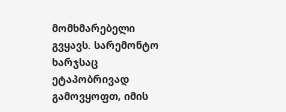მომხმარებელი გვყავს. სარემონტო ხარჯსაც ეტაპობრივად გამოვყოფთ, იმის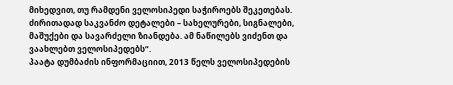მიხედვით, თუ რამდენი ველოსიპედი საჭიროებს შეკეთებას. ძირითადად საკვანძო დეტალები – სახელურები, სიგნალები, მაშუქები და სავარძელი ზიანდება. ამ ნაწილებს ვიძენთ და ვაახლებთ ველოსიპედებს“.
პაატა დუმბაძის ინფორმაციით, 2013 წელს ველოსიპედების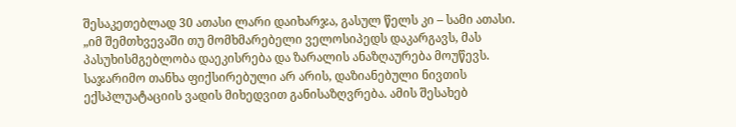შესაკეთებლად 30 ათასი ლარი დაიხარჯა, გასულ წელს კი – სამი ათასი. „იმ შემთხვევაში თუ მომხმარებელი ველოსიპედს დაკარგავს, მას პასუხისმგებლობა დაეკისრება და ზარალის ანაზღაურება მოუწევს. საჯარიმო თანხა ფიქსირებული არ არის, დაზიანებული ნივთის ექსპლუატაციის ვადის მიხედვით განისაზღვრება. ამის შესახებ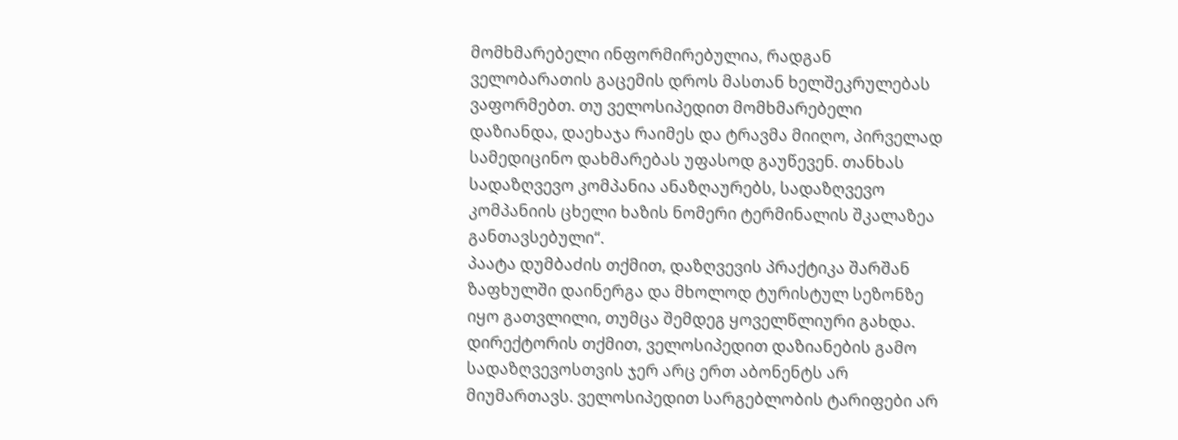მომხმარებელი ინფორმირებულია, რადგან ველობარათის გაცემის დროს მასთან ხელშეკრულებას ვაფორმებთ. თუ ველოსიპედით მომხმარებელი დაზიანდა, დაეხაჯა რაიმეს და ტრავმა მიიღო, პირველად სამედიცინო დახმარებას უფასოდ გაუწევენ. თანხას სადაზღვევო კომპანია ანაზღაურებს, სადაზღვევო კომპანიის ცხელი ხაზის ნომერი ტერმინალის შკალაზეა განთავსებული“.
პაატა დუმბაძის თქმით, დაზღვევის პრაქტიკა შარშან ზაფხულში დაინერგა და მხოლოდ ტურისტულ სეზონზე იყო გათვლილი, თუმცა შემდეგ ყოველწლიური გახდა.
დირექტორის თქმით, ველოსიპედით დაზიანების გამო სადაზღვევოსთვის ჯერ არც ერთ აბონენტს არ მიუმართავს. ველოსიპედით სარგებლობის ტარიფები არ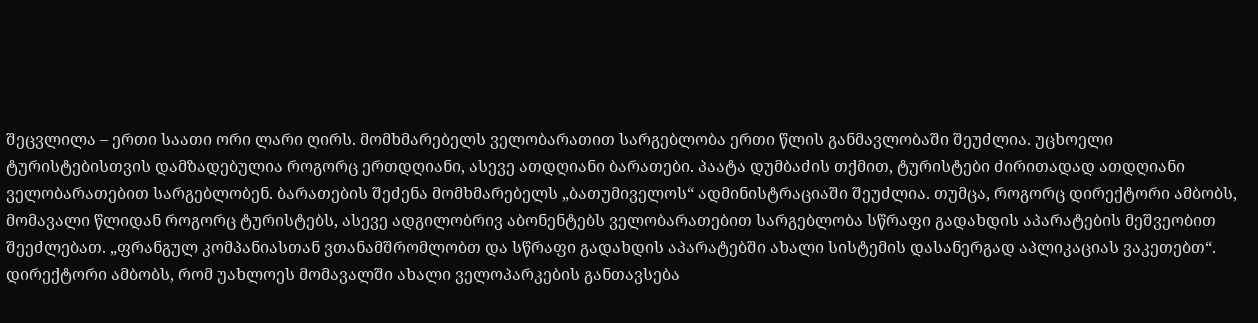შეცვლილა – ერთი საათი ორი ლარი ღირს. მომხმარებელს ველობარათით სარგებლობა ერთი წლის განმავლობაში შეუძლია. უცხოელი ტურისტებისთვის დამზადებულია როგორც ერთდღიანი, ასევე ათდღიანი ბარათები. პაატა დუმბაძის თქმით, ტურისტები ძირითადად ათდღიანი ველობარათებით სარგებლობენ. ბარათების შეძენა მომხმარებელს „ბათუმიველოს“ ადმინისტრაციაში შეუძლია. თუმცა, როგორც დირექტორი ამბობს, მომავალი წლიდან როგორც ტურისტებს, ასევე ადგილობრივ აბონენტებს ველობარათებით სარგებლობა სწრაფი გადახდის აპარატების მეშვეობით შეეძლებათ. „ფრანგულ კომპანიასთან ვთანამშრომლობთ და სწრაფი გადახდის აპარატებში ახალი სისტემის დასანერგად აპლიკაციას ვაკეთებთ“.
დირექტორი ამბობს, რომ უახლოეს მომავალში ახალი ველოპარკების განთავსება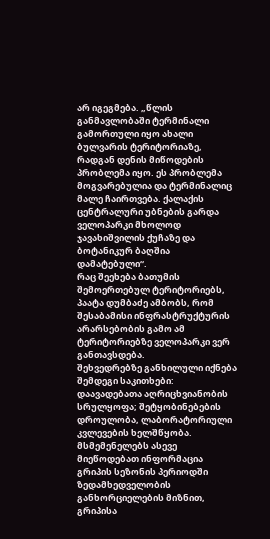არ იგეგმება. „წლის განმავლობაში ტერმინალი გამორთული იყო ახალი ბულვარის ტერიტორიაზე, რადგან დენის მიწოდების პრობლემა იყო. ეს პრობლემა მოგვარებულია და ტერმინალიც მალე ჩაირთვება. ქალაქის ცენტრალური უბნების გარდა ველოპარკი მხოლოდ ჯავახიშვილის ქუჩაზე და ბოტანიკურ ბაღშია დამატებული“.
რაც შეეხება ბათუმის შემოერთებულ ტერიტორიებს, პაატა დუმბაძე ამბობს, რომ შესაბამისი ინფრასტრუქტურის არარსებობის გამო ამ ტერიტორიებზე ველოპარკი ვერ განთავსდება.
შეხვედრებზე განხილული იქნება შემდეგი საკითხები: დაავადებათა აღრიცხვიანობის სრულყოფა; შეტყობინებების დროულობა, ლაბორატორიული კვლევების ხელშწყობა.
მსმემენელებს ასევე მიეწოდებათ ინფორმაცია გრიპის სეზონის პერიოდში ზედამხედველობის განხორციელების მიზნით, გრიპისა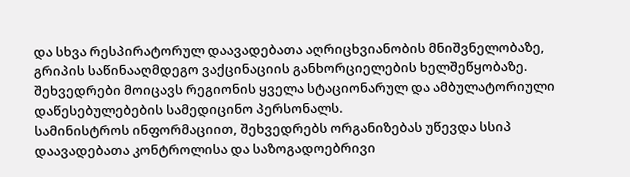და სხვა რესპირატორულ დაავადებათა აღრიცხვიანობის მნიშვნელობაზე, გრიპის საწინააღმდეგო ვაქცინაციის განხორციელების ხელშეწყობაზე.
შეხვედრები მოიცავს რეგიონის ყველა სტაციონარულ და ამბულატორიული დაწესებულებების სამედიცინო პერსონალს.
სამინისტროს ინფორმაციით, შეხვედრებს ორგანიზებას უწევდა სსიპ დაავადებათა კონტროლისა და საზოგადოებრივი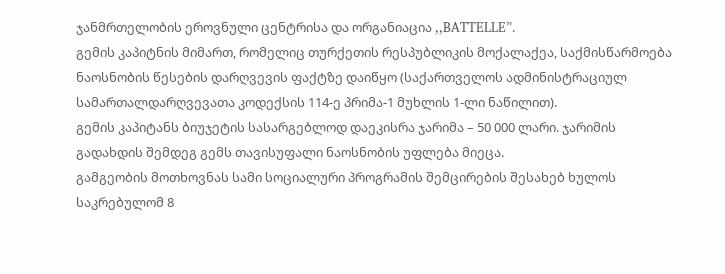ჯანმრთელობის ეროვნული ცენტრისა და ორგანიაცია ,,BATTELLE”.
გემის კაპიტნის მიმართ, რომელიც თურქეთის რესპუბლიკის მოქალაქეა, საქმისწარმოება ნაოსნობის წესების დარღვევის ფაქტზე დაიწყო (საქართველოს ადმინისტრაციულ სამართალდარღვევათა კოდექსის 114-ე პრიმა-1 მუხლის 1-ლი ნაწილით).
გემის კაპიტანს ბიუჯეტის სასარგებლოდ დაეკისრა ჯარიმა – 50 000 ლარი. ჯარიმის გადახდის შემდეგ გემს თავისუფალი ნაოსნობის უფლება მიეცა.
გამგეობის მოთხოვნას სამი სოციალური პროგრამის შემცირების შესახებ ხულოს საკრებულომ 8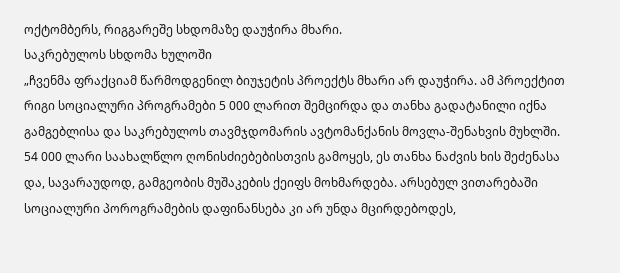ოქტომბერს, რიგგარეშე სხდომაზე დაუჭირა მხარი.
საკრებულოს სხდომა ხულოში
„ჩვენმა ფრაქციამ წარმოდგენილ ბიუჯეტის პროექტს მხარი არ დაუჭირა. ამ პროექტით რიგი სოციალური პროგრამები 5 000 ლარით შემცირდა და თანხა გადატანილი იქნა გამგებლისა და საკრებულოს თავმჯდომარის ავტომანქანის მოვლა-შენახვის მუხლში. 54 000 ლარი საახალწლო ღონისძიებებისთვის გამოყეს, ეს თანხა ნაძვის ხის შეძენასა და, სავარაუდოდ, გამგეობის მუშაკების ქეიფს მოხმარდება. არსებულ ვითარებაში სოციალური პოროგრამების დაფინანსება კი არ უნდა მცირდებოდეს,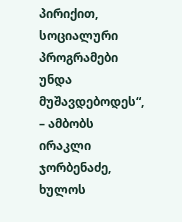პირიქით, სოციალური პროგრამები უნდა მუშავდებოდეს“, – ამბობს ირაკლი ჯორბენაძე, ხულოს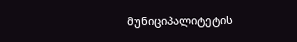მუნიციპალიტეტის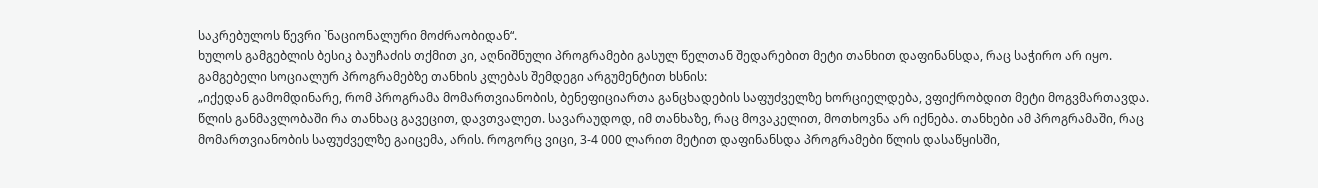საკრებულოს წევრი `ნაციონალური მოძრაობიდან“.
ხულოს გამგებლის ბესიკ ბაუჩაძის თქმით კი, აღნიშნული პროგრამები გასულ წელთან შედარებით მეტი თანხით დაფინანსდა, რაც საჭირო არ იყო. გამგებელი სოციალურ პროგრამებზე თანხის კლებას შემდეგი არგუმენტით ხსნის:
„იქედან გამომდინარე, რომ პროგრამა მომართვიანობის, ბენეფიციართა განცხადების საფუძველზე ხორციელდება, ვფიქრობდით მეტი მოგვმართავდა. წლის განმავლობაში რა თანხაც გავეცით, დავთვალეთ. სავარაუდოდ, იმ თანხაზე, რაც მოვაკელით, მოთხოვნა არ იქნება. თანხები ამ პროგრამაში, რაც მომართვიანობის საფუძველზე გაიცემა, არის. როგორც ვიცი, 3-4 000 ლარით მეტით დაფინანსდა პროგრამები წლის დასაწყისში,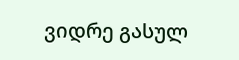ვიდრე გასულ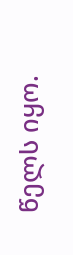წელს იყო.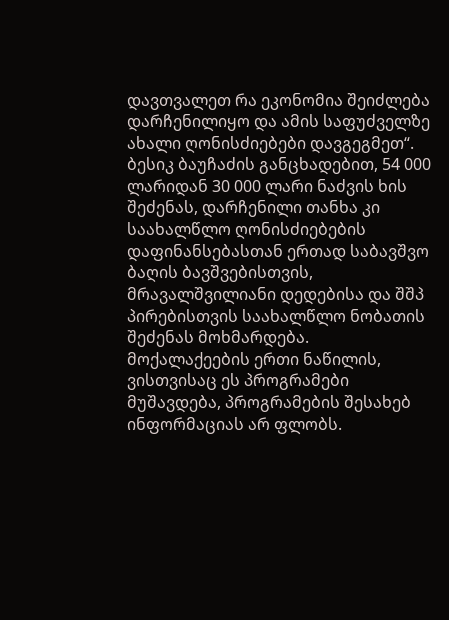დავთვალეთ რა ეკონომია შეიძლება დარჩენილიყო და ამის საფუძველზე ახალი ღონისძიებები დავგეგმეთ“.
ბესიკ ბაუჩაძის განცხადებით, 54 000 ლარიდან 30 000 ლარი ნაძვის ხის შეძენას, დარჩენილი თანხა კი საახალწლო ღონისძიებების დაფინანსებასთან ერთად საბავშვო ბაღის ბავშვებისთვის, მრავალშვილიანი დედებისა და შშპ პირებისთვის საახალწლო ნობათის შეძენას მოხმარდება.
მოქალაქეების ერთი ნაწილის, ვისთვისაც ეს პროგრამები მუშავდება, პროგრამების შესახებ ინფორმაციას არ ფლობს.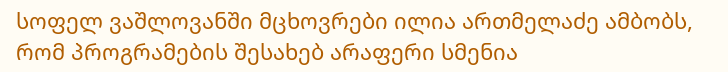სოფელ ვაშლოვანში მცხოვრები ილია ართმელაძე ამბობს, რომ პროგრამების შესახებ არაფერი სმენია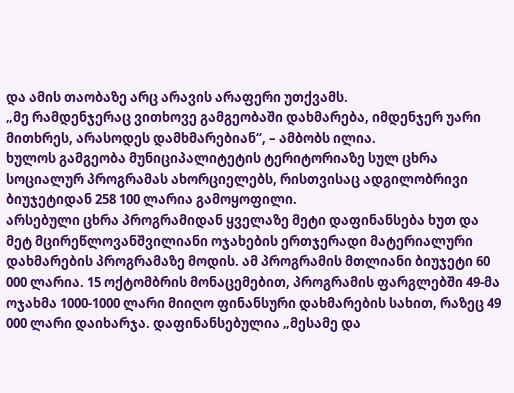და ამის თაობაზე არც არავის არაფერი უთქვამს.
„მე რამდენჯერაც ვითხოვე გამგეობაში დახმარება, იმდენჯერ უარი მითხრეს, არასოდეს დამხმარებიან“, – ამბობს ილია.
ხულოს გამგეობა მუნიციპალიტეტის ტერიტორიაზე სულ ცხრა სოციალურ პროგრამას ახორციელებს, რისთვისაც ადგილობრივი ბიუჯეტიდან 258 100 ლარია გამოყოფილი.
არსებული ცხრა პროგრამიდან ყველაზე მეტი დაფინანსება ხუთ და მეტ მცირეწლოვანშვილიანი ოჯახების ერთჯერადი მატერიალური დახმარების პროგრამაზე მოდის. ამ პროგრამის მთლიანი ბიუჯეტი 60 000 ლარია. 15 ოქტომბრის მონაცემებით, პროგრამის ფარგლებში 49-მა ოჯახმა 1000-1000 ლარი მიიღო ფინანსური დახმარების სახით, რაზეც 49 000 ლარი დაიხარჯა. დაფინანსებულია „მესამე და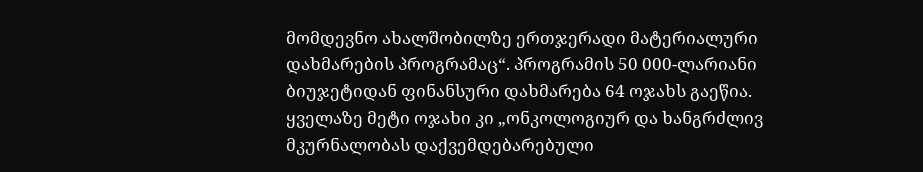მომდევნო ახალშობილზე ერთჯერადი მატერიალური დახმარების პროგრამაც“. პროგრამის 50 000-ლარიანი ბიუჯეტიდან ფინანსური დახმარება 64 ოჯახს გაეწია.
ყველაზე მეტი ოჯახი კი „ონკოლოგიურ და ხანგრძლივ მკურნალობას დაქვემდებარებული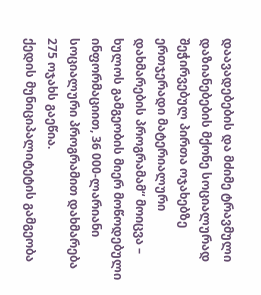დაავადებების და მძიმე ტრავმული დაზიანებების მქონე სოციალურად შეჭირვებულ პირთა ოჯახებზე ერთჯერადი მატერიალური დახმარების პროგრამამ“ მოიცვა – ხულოს გამგეობის მიერ მოწოდებული ინფორმაციით, 36 000-ლარიანი სოციალური პროგრამით დახმარება 275 ოჯახს გაეწია.
ქედის მუნიციპალიტეტის გამგეობა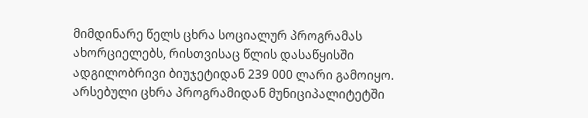მიმდინარე წელს ცხრა სოციალურ პროგრამას ახორციელებს, რისთვისაც წლის დასაწყისში ადგილობრივი ბიუჯეტიდან 239 000 ლარი გამოიყო. არსებული ცხრა პროგრამიდან მუნიციპალიტეტში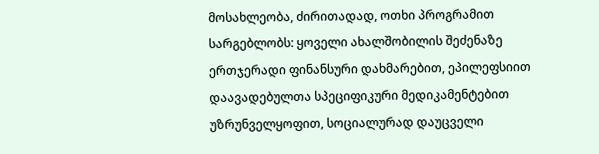მოსახლეობა, ძირითადად, ოთხი პროგრამით სარგებლობს: ყოველი ახალშობილის შეძენაზე ერთჯერადი ფინანსური დახმარებით, ეპილეფსიით დაავადებულთა სპეციფიკური მედიკამენტებით უზრუნველყოფით, სოციალურად დაუცველი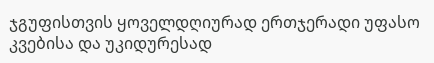ჯგუფისთვის ყოველდღიურად ერთჯერადი უფასო კვებისა და უკიდურესად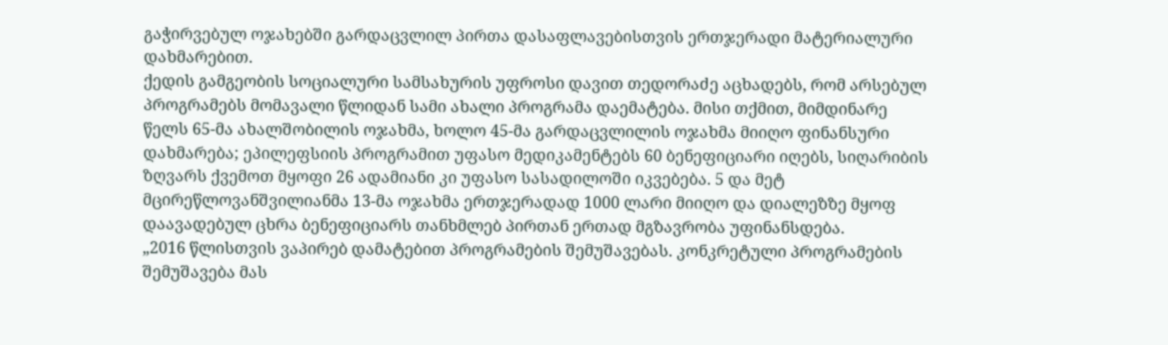გაჭირვებულ ოჯახებში გარდაცვლილ პირთა დასაფლავებისთვის ერთჯერადი მატერიალური დახმარებით.
ქედის გამგეობის სოციალური სამსახურის უფროსი დავით თედორაძე აცხადებს, რომ არსებულ პროგრამებს მომავალი წლიდან სამი ახალი პროგრამა დაემატება. მისი თქმით, მიმდინარე წელს 65-მა ახალშობილის ოჯახმა, ხოლო 45-მა გარდაცვლილის ოჯახმა მიიღო ფინანსური დახმარება; ეპილეფსიის პროგრამით უფასო მედიკამენტებს 60 ბენეფიციარი იღებს, სიღარიბის ზღვარს ქვემოთ მყოფი 26 ადამიანი კი უფასო სასადილოში იკვებება. 5 და მეტ მცირეწლოვანშვილიანმა 13-მა ოჯახმა ერთჯერადად 1000 ლარი მიიღო და დიალეზზე მყოფ დაავადებულ ცხრა ბენეფიციარს თანხმლებ პირთან ერთად მგზავრობა უფინანსდება.
„2016 წლისთვის ვაპირებ დამატებით პროგრამების შემუშავებას. კონკრეტული პროგრამების შემუშავება მას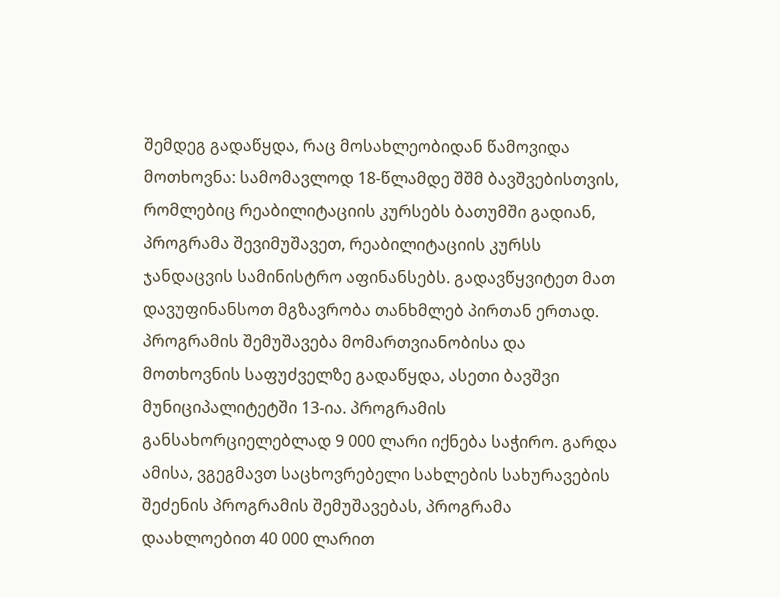შემდეგ გადაწყდა, რაც მოსახლეობიდან წამოვიდა მოთხოვნა: სამომავლოდ 18-წლამდე შშმ ბავშვებისთვის, რომლებიც რეაბილიტაციის კურსებს ბათუმში გადიან, პროგრამა შევიმუშავეთ, რეაბილიტაციის კურსს ჯანდაცვის სამინისტრო აფინანსებს. გადავწყვიტეთ მათ დავუფინანსოთ მგზავრობა თანხმლებ პირთან ერთად. პროგრამის შემუშავება მომართვიანობისა და მოთხოვნის საფუძველზე გადაწყდა, ასეთი ბავშვი მუნიციპალიტეტში 13-ია. პროგრამის განსახორციელებლად 9 000 ლარი იქნება საჭირო. გარდა ამისა, ვგეგმავთ საცხოვრებელი სახლების სახურავების შეძენის პროგრამის შემუშავებას, პროგრამა დაახლოებით 40 000 ლარით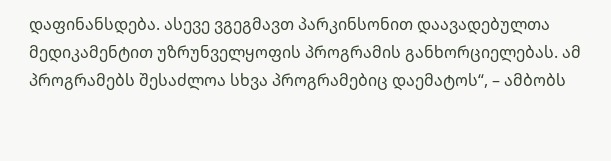დაფინანსდება. ასევე ვგეგმავთ პარკინსონით დაავადებულთა მედიკამენტით უზრუნველყოფის პროგრამის განხორციელებას. ამ პროგრამებს შესაძლოა სხვა პროგრამებიც დაემატოს“, – ამბობს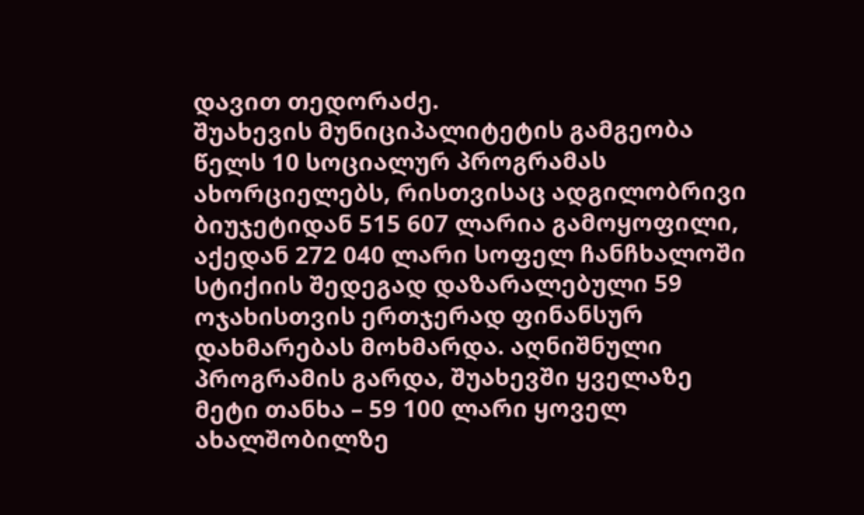დავით თედორაძე.
შუახევის მუნიციპალიტეტის გამგეობა წელს 10 სოციალურ პროგრამას ახორციელებს, რისთვისაც ადგილობრივი ბიუჯეტიდან 515 607 ლარია გამოყოფილი, აქედან 272 040 ლარი სოფელ ჩანჩხალოში სტიქიის შედეგად დაზარალებული 59 ოჯახისთვის ერთჯერად ფინანსურ დახმარებას მოხმარდა. აღნიშნული პროგრამის გარდა, შუახევში ყველაზე მეტი თანხა – 59 100 ლარი ყოველ ახალშობილზე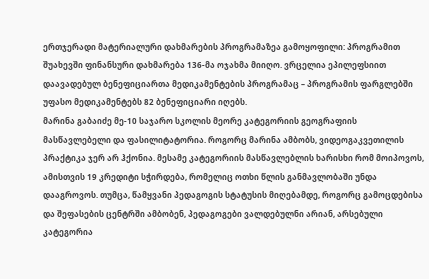ერთჯერადი მატერიალური დახმარების პროგრამაზეა გამოყოფილი: პროგრამით შუახევში ფინანსური დახმარება 136-მა ოჯახმა მიიღო. ვრცელია ეპილეფსიით დაავადებულ ბენეფიციართა მედიკამენტების პროგრამაც – პროგრამის ფარგლებში უფასო მედიკამენტებს 82 ბენეფიციარი იღებს.
მარინა გაბაიძე მე-10 საჯარო სკოლის მეორე კატეგორიის გეოგრაფიის მასწავლებელი და ფასილიტატორია. როგორც მარინა ამბობს, ვიდეოგაკვეთილის პრაქტიკა ჯერ არ ჰქონია. მესამე კატეგორიის მასწავლებლის ხარისხი რომ მოიპოვოს, ამისთვის 19 კრედიტი სჭირდება, რომელიც ოთხი წლის განმავლობაში უნდა დააგროვოს. თუმცა, წამყვანი პედაგოგის სტატუსის მიღებამდე, როგორც გამოცდებისა და შეფასების ცენტრში ამბობენ, პედაგოგები ვალდებულნი არიან, არსებული კატეგორია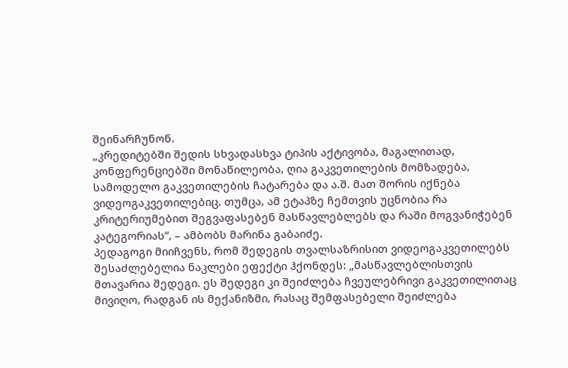შეინარჩუნონ.
„კრედიტებში შედის სხვადასხვა ტიპის აქტივობა, მაგალითად, კონფერენციებში მონაწილეობა, ღია გაკვეთილების მომზადება, სამოდელო გაკვეთილების ჩატარება და ა.შ. მათ შორის იქნება ვიდეოგაკვეთილებიც. თუმცა, ამ ეტაპზე ჩემთვის უცნობია რა კრიტერიუმებით შეგვაფასებენ მასწავლებლებს და რაში მოგვანიჭებენ კატეგორიას“, – ამბობს მარინა გაბაიძე.
პედაგოგი მიიჩვენს, რომ შედეგის თვალსაზრისით ვიდეოგაკვეთილებს შესაძლებელია ნაკლები ეფექტი ჰქონდეს: „მასწავლებლისთვის მთავარია შედეგი. ეს შედეგი კი შეიძლება ჩვეულებრივი გაკვეთილითაც მივიღო, რადგან ის მექანიზმი, რასაც შემფასებელი შეიძლება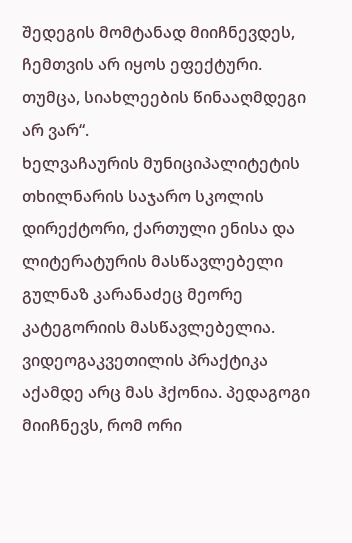შედეგის მომტანად მიიჩნევდეს, ჩემთვის არ იყოს ეფექტური. თუმცა, სიახლეების წინააღმდეგი არ ვარ“.
ხელვაჩაურის მუნიციპალიტეტის თხილნარის საჯარო სკოლის დირექტორი, ქართული ენისა და ლიტერატურის მასწავლებელი გულნაზ კარანაძეც მეორე კატეგორიის მასწავლებელია. ვიდეოგაკვეთილის პრაქტიკა აქამდე არც მას ჰქონია. პედაგოგი მიიჩნევს, რომ ორი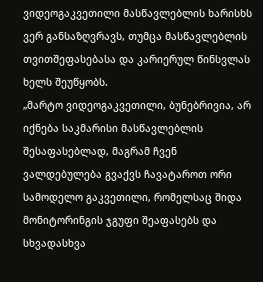ვიდეოგაკვეთილი მასწავლებლის ხარისხს ვერ განსაზღვრავს, თუმცა მასწავლებლის თვითშეფასებასა და კარიერულ წინსვლას ხელს შეუწყობს.
„მარტო ვიდეოგაკვეთილი, ბუნებრივია, არ იქნება საკმარისი მასწავლებლის შესაფასებლად, მაგრამ ჩვენ ვალდებულება გვაქვს ჩავატაროთ ორი სამოდელო გაკვეთილი, რომელსაც შიდა მონიტორინგის ჯგუფი შეაფასებს და სხვადასხვა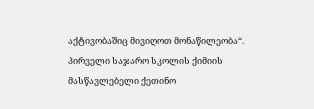აქტივობაშიც მივიღოთ მონაწილეობა“.
პირველი საჯარო სკოლის ქიმიის მასწავლებელი ქეთინო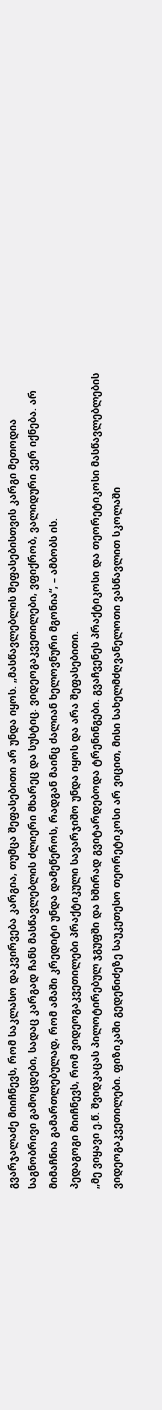გვარჯალაძე მიიჩნევს, რომ საკლასო დაკვირვება კარგია, თუმცა შეფასებითი არ უნდა იყოს. „მასწავლებლის შეფასებისთვის კარგი მეთოდია საგნობრივი გამოცდები, სადაც კარგად ჩანს მასწავლებლის ძლიერი მხარეც და სუსტიც. ვიდეოგაკვეთილები, ვფიქრობ, ვალიდური ვერ იქნება. არ მიმაჩნია გამართლებულად, რომ ამაში კრედიტი უნდა დამეწეროს, რადგან მაინც ძალიან ხელოვნური მგონია“, – ამბობს ის.
პედაგოგი მიიჩნევს, რომ ვიდეოგაკვეთილები პრაქტიკული სავარჯიშო უნდა იყოს და არა შეფასებითი.
„მე ვიყავი ე.წ. შვიდკაცას პილოტირებულ ჯგუფში და ხშირად გვიტარდებოდა ტრენინგები. გვაჩვენეს პრაქტიკოსი და თეორეტიკოსი მასწავლებლების ვიდეოგაკვეთილები. ფიზიკაში გედენიძეზე საუკეთესო თეორეტიკოსი არ ვიცით, მისი სახელმძღვანელოთი ვასწავლით სკოლაში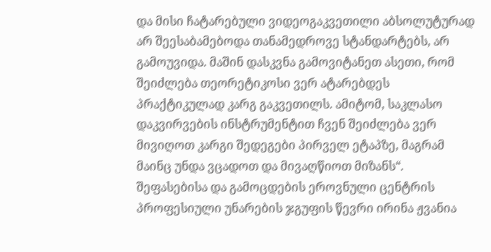და მისი ჩატარებული ვიდეოგაკვეთილი აბსოლუტურად არ შეესაბამებოდა თანამედროვე სტანდარტებს, არ გამოუვიდა. მაშინ დასკვნა გამოვიტანეთ ასეთი, რომ შეიძლება თეორეტიკოსი ვერ ატარებდეს პრაქტიკულად კარგ გაკვეთილს. ამიტომ, საკლასო დაკვირვების ინსტრუმენტით ჩვენ შეიძლება ვერ მივიღოთ კარგი შედეგები პირველ ეტაპზე, მაგრამ მაინც უნდა ვცადოთ და მივაღწიოთ მიზანს“.
შეფასებისა და გამოცდების ეროვნული ცენტრის პროფესიული უნარების ჯგუფის წევრი ირინა ჟვანია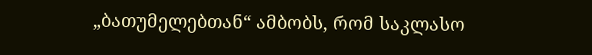„ბათუმელებთან“ ამბობს, რომ საკლასო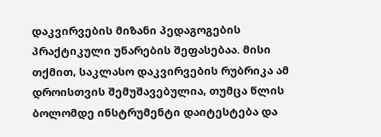დაკვირვების მიზანი პედაგოგების პრაქტიკული უნარების შეფასებაა. მისი თქმით, საკლასო დაკვირვების რუბრიკა ამ დროისთვის შემუშავებულია, თუმცა წლის ბოლომდე ინსტრუმენტი დაიტესტება და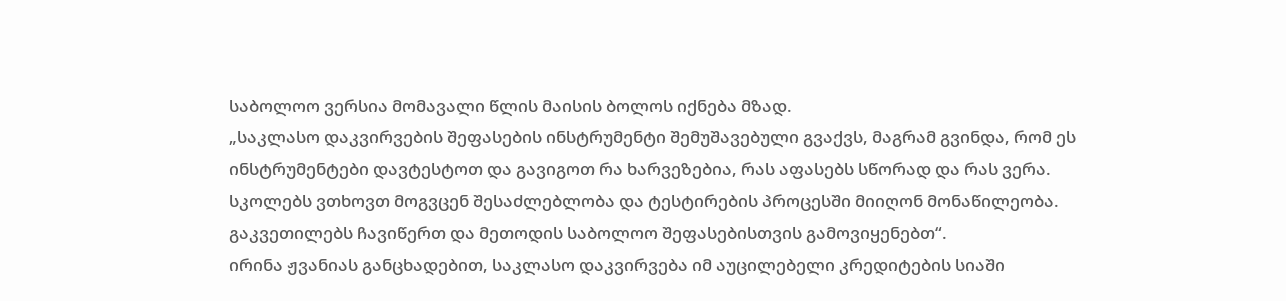საბოლოო ვერსია მომავალი წლის მაისის ბოლოს იქნება მზად.
„საკლასო დაკვირვების შეფასების ინსტრუმენტი შემუშავებული გვაქვს, მაგრამ გვინდა, რომ ეს ინსტრუმენტები დავტესტოთ და გავიგოთ რა ხარვეზებია, რას აფასებს სწორად და რას ვერა. სკოლებს ვთხოვთ მოგვცენ შესაძლებლობა და ტესტირების პროცესში მიიღონ მონაწილეობა. გაკვეთილებს ჩავიწერთ და მეთოდის საბოლოო შეფასებისთვის გამოვიყენებთ“.
ირინა ჟვანიას განცხადებით, საკლასო დაკვირვება იმ აუცილებელი კრედიტების სიაში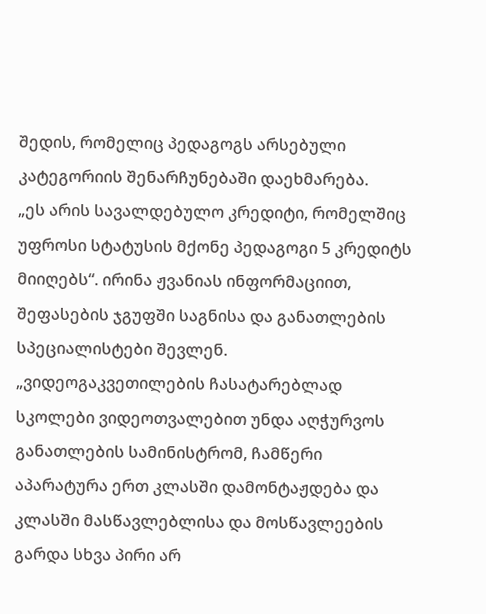შედის, რომელიც პედაგოგს არსებული კატეგორიის შენარჩუნებაში დაეხმარება.
„ეს არის სავალდებულო კრედიტი, რომელშიც უფროსი სტატუსის მქონე პედაგოგი 5 კრედიტს მიიღებს“. ირინა ჟვანიას ინფორმაციით, შეფასების ჯგუფში საგნისა და განათლების სპეციალისტები შევლენ.
„ვიდეოგაკვეთილების ჩასატარებლად სკოლები ვიდეოთვალებით უნდა აღჭურვოს განათლების სამინისტრომ, ჩამწერი აპარატურა ერთ კლასში დამონტაჟდება და კლასში მასწავლებლისა და მოსწავლეების გარდა სხვა პირი არ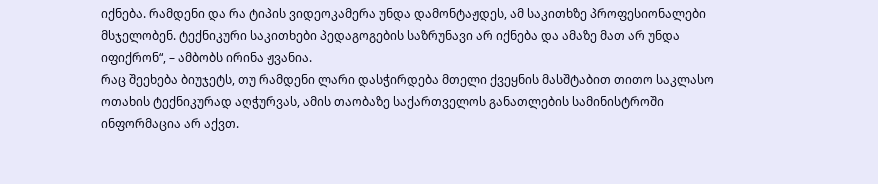იქნება. რამდენი და რა ტიპის ვიდეოკამერა უნდა დამონტაჟდეს, ამ საკითხზე პროფესიონალები მსჯელობენ. ტექნიკური საკითხები პედაგოგების საზრუნავი არ იქნება და ამაზე მათ არ უნდა იფიქრონ“, – ამბობს ირინა ჟვანია.
რაც შეეხება ბიუჯეტს, თუ რამდენი ლარი დასჭირდება მთელი ქვეყნის მასშტაბით თითო საკლასო ოთახის ტექნიკურად აღჭურვას, ამის თაობაზე საქართველოს განათლების სამინისტროში ინფორმაცია არ აქვთ.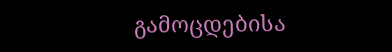გამოცდებისა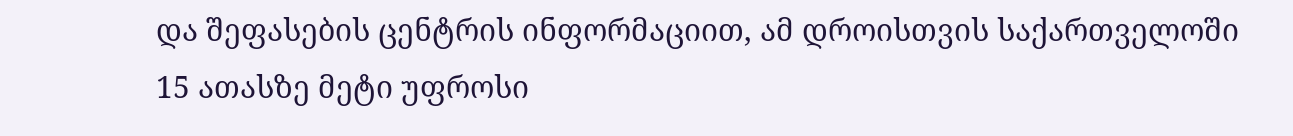და შეფასების ცენტრის ინფორმაციით, ამ დროისთვის საქართველოში 15 ათასზე მეტი უფროსი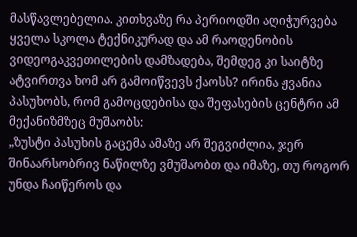მასწავლებელია. კითხვაზე რა პერიოდში აღიჭურვება ყველა სკოლა ტექნიკურად და ამ რაოდენობის ვიდეოგაკვეთილების დამზადება, შემდეგ კი საიტზე ატვირთვა ხომ არ გამოიწვევს ქაოსს? ირინა ჟვანია პასუხობს, რომ გამოცდებისა და შეფასების ცენტრი ამ მექანიზმზეც მუშაობს:
„ზუსტი პასუხის გაცემა ამაზე არ შეგვიძლია, ჯერ შინაარსობრივ ნაწილზე ვმუშაობთ და იმაზე, თუ როგორ უნდა ჩაიწეროს და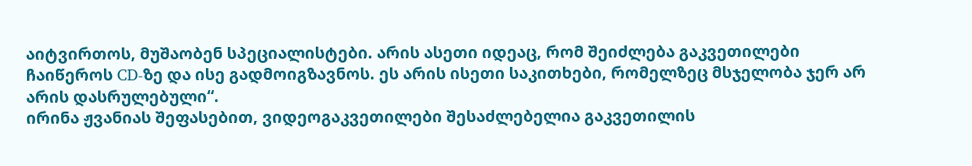აიტვირთოს, მუშაობენ სპეციალისტები. არის ასეთი იდეაც, რომ შეიძლება გაკვეთილები ჩაიწეროს CD-ზე და ისე გადმოიგზავნოს. ეს არის ისეთი საკითხები, რომელზეც მსჯელობა ჯერ არ არის დასრულებული“.
ირინა ჟვანიას შეფასებით, ვიდეოგაკვეთილები შესაძლებელია გაკვეთილის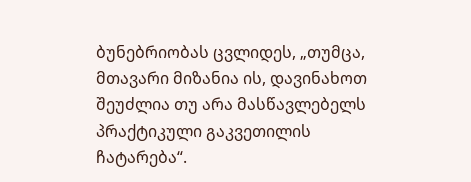ბუნებრიობას ცვლიდეს, „თუმცა, მთავარი მიზანია ის, დავინახოთ შეუძლია თუ არა მასწავლებელს პრაქტიკული გაკვეთილის ჩატარება“.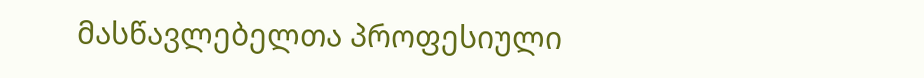მასწავლებელთა პროფესიული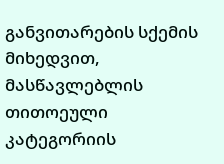განვითარების სქემის მიხედვით, მასწავლებლის თითოეული კატეგორიის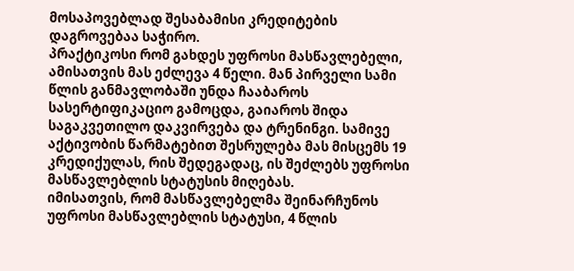მოსაპოვებლად შესაბამისი კრედიტების დაგროვებაა საჭირო.
პრაქტიკოსი რომ გახდეს უფროსი მასწავლებელი, ამისათვის მას ეძლევა 4 წელი. მან პირველი სამი წლის განმავლობაში უნდა ჩააბაროს სასერტიფიკაციო გამოცდა, გაიაროს შიდა საგაკვეთილო დაკვირვება და ტრენინგი. სამივე აქტივობის წარმატებით შესრულება მას მისცემს 19 კრედიქულას, რის შედეგადაც, ის შეძლებს უფროსი მასწავლებლის სტატუსის მიღებას.
იმისათვის, რომ მასწავლებელმა შეინარჩუნოს უფროსი მასწავლებლის სტატუსი, 4 წლის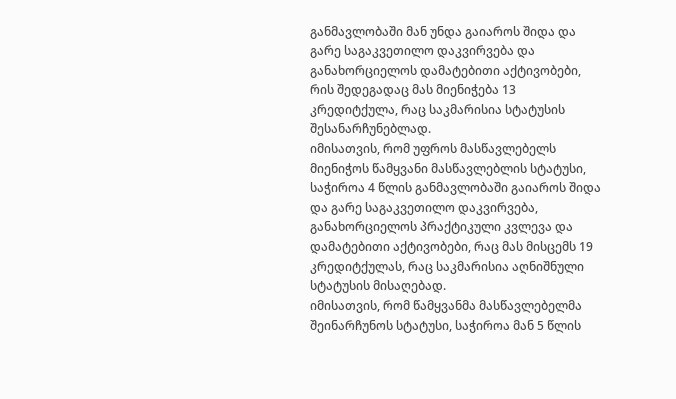განმავლობაში მან უნდა გაიაროს შიდა და გარე საგაკვეთილო დაკვირვება და განახორციელოს დამატებითი აქტივობები, რის შედეგადაც მას მიენიჭება 13 კრედიტქულა, რაც საკმარისია სტატუსის შესანარჩუნებლად.
იმისათვის, რომ უფროს მასწავლებელს მიენიჭოს წამყვანი მასწავლებლის სტატუსი, საჭიროა 4 წლის განმავლობაში გაიაროს შიდა და გარე საგაკვეთილო დაკვირვება, განახორციელოს პრაქტიკული კვლევა და დამატებითი აქტივობები, რაც მას მისცემს 19 კრედიტქულას, რაც საკმარისია აღნიშნული სტატუსის მისაღებად.
იმისათვის, რომ წამყვანმა მასწავლებელმა შეინარჩუნოს სტატუსი, საჭიროა მან 5 წლის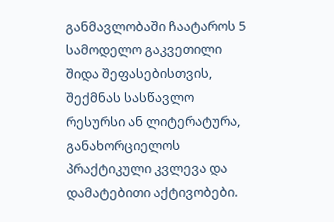განმავლობაში ჩაატაროს 5 სამოდელო გაკვეთილი შიდა შეფასებისთვის, შექმნას სასწავლო რესურსი ან ლიტერატურა, განახორციელოს პრაქტიკული კვლევა და დამატებითი აქტივობები.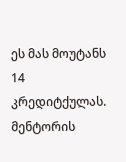ეს მას მოუტანს 14 კრედიტქულას.
მენტორის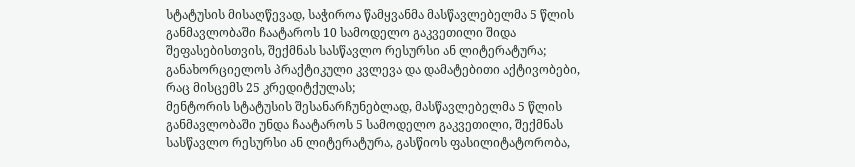სტატუსის მისაღწევად, საჭიროა წამყვანმა მასწავლებელმა 5 წლის განმავლობაში ჩაატაროს 10 სამოდელო გაკვეთილი შიდა შეფასებისთვის, შექმნას სასწავლო რესურსი ან ლიტერატურა; განახორციელოს პრაქტიკული კვლევა და დამატებითი აქტივობები, რაც მისცემს 25 კრედიტქულას;
მენტორის სტატუსის შესანარჩუნებლად, მასწავლებელმა 5 წლის განმავლობაში უნდა ჩაატაროს 5 სამოდელო გაკვეთილი, შექმნას სასწავლო რესურსი ან ლიტერატურა, გასწიოს ფასილიტატორობა,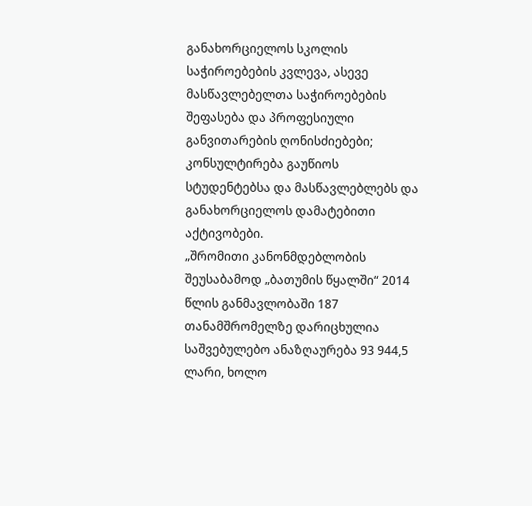განახორციელოს სკოლის საჭიროებების კვლევა, ასევე მასწავლებელთა საჭიროებების შეფასება და პროფესიული განვითარების ღონისძიებები; კონსულტირება გაუწიოს სტუდენტებსა და მასწავლებლებს და განახორციელოს დამატებითი აქტივობები.
„შრომითი კანონმდებლობის შეუსაბამოდ „ბათუმის წყალში“ 2014 წლის განმავლობაში 187 თანამშრომელზე დარიცხულია საშვებულებო ანაზღაურება 93 944,5 ლარი, ხოლო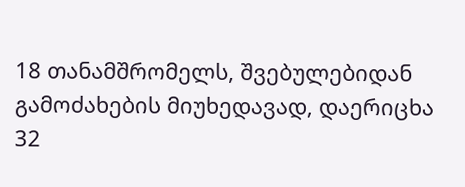18 თანამშრომელს, შვებულებიდან გამოძახების მიუხედავად, დაერიცხა 32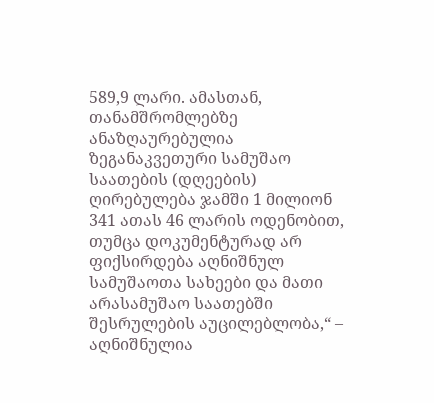589,9 ლარი. ამასთან, თანამშრომლებზე ანაზღაურებულია ზეგანაკვეთური სამუშაო საათების (დღეების) ღირებულება ჯამში 1 მილიონ 341 ათას 46 ლარის ოდენობით, თუმცა დოკუმენტურად არ ფიქსირდება აღნიშნულ სამუშაოთა სახეები და მათი არასამუშაო საათებში შესრულების აუცილებლობა,“ – აღნიშნულია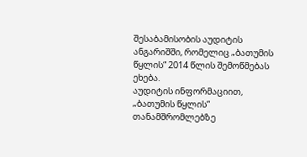შესაბამისობის აუდიტის ანგარიშში, რომელიც „ბათუმის წყლის“ 2014 წლის შემოწმებას ეხება.
აუდიტის ინფორმაციით, „ბათუმის წყლის“ თანამშრომლებზე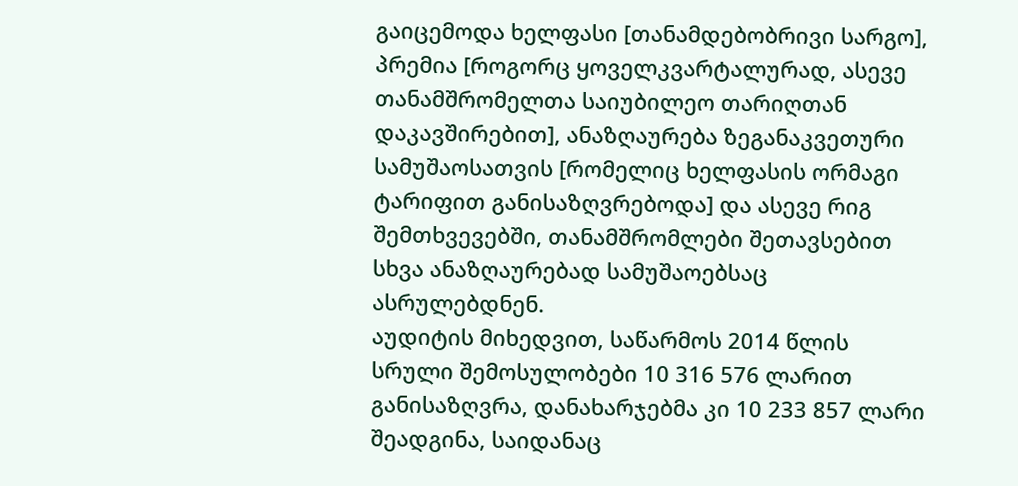გაიცემოდა ხელფასი [თანამდებობრივი სარგო], პრემია [როგორც ყოველკვარტალურად, ასევე თანამშრომელთა საიუბილეო თარიღთან დაკავშირებით], ანაზღაურება ზეგანაკვეთური სამუშაოსათვის [რომელიც ხელფასის ორმაგი ტარიფით განისაზღვრებოდა] და ასევე რიგ შემთხვევებში, თანამშრომლები შეთავსებით სხვა ანაზღაურებად სამუშაოებსაც ასრულებდნენ.
აუდიტის მიხედვით, საწარმოს 2014 წლის სრული შემოსულობები 10 316 576 ლარით განისაზღვრა, დანახარჯებმა კი 10 233 857 ლარი შეადგინა, საიდანაც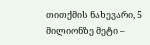თითქმის ნახევარი, 5 მილიონზე მეტი –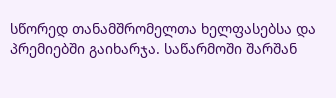სწორედ თანამშრომელთა ხელფასებსა და პრემიებში გაიხარჯა. საწარმოში შარშან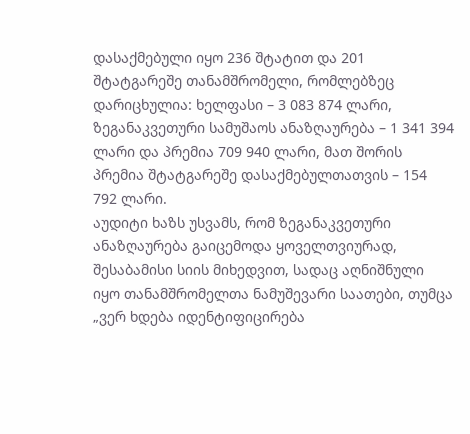დასაქმებული იყო 236 შტატით და 201 შტატგარეშე თანამშრომელი, რომლებზეც დარიცხულია: ხელფასი – 3 083 874 ლარი, ზეგანაკვეთური სამუშაოს ანაზღაურება – 1 341 394 ლარი და პრემია 709 940 ლარი, მათ შორის პრემია შტატგარეშე დასაქმებულთათვის – 154 792 ლარი.
აუდიტი ხაზს უსვამს, რომ ზეგანაკვეთური ანაზღაურება გაიცემოდა ყოველთვიურად, შესაბამისი სიის მიხედვით, სადაც აღნიშნული იყო თანამშრომელთა ნამუშევარი საათები, თუმცა „ვერ ხდება იდენტიფიცირება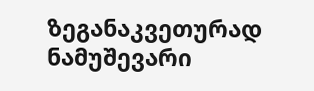ზეგანაკვეთურად ნამუშევარი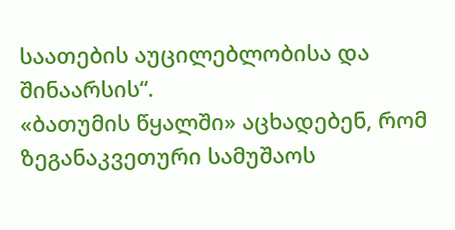საათების აუცილებლობისა და შინაარსის“.
«ბათუმის წყალში» აცხადებენ, რომ ზეგანაკვეთური სამუშაოს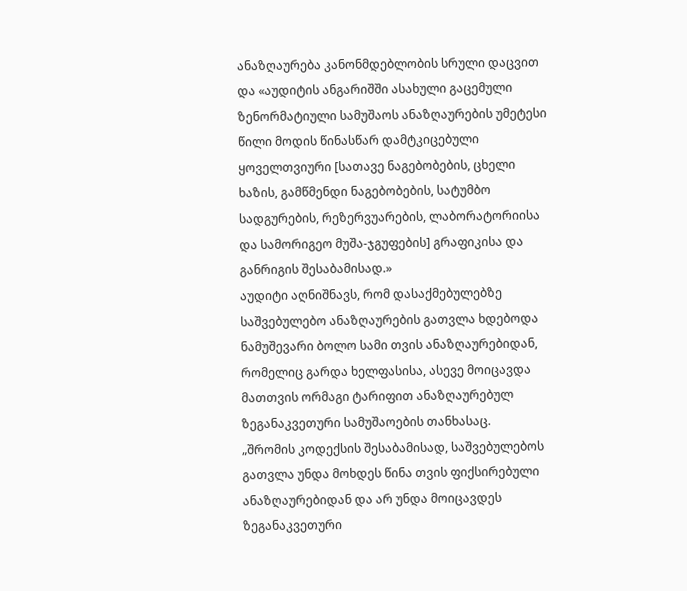ანაზღაურება კანონმდებლობის სრული დაცვით და «აუდიტის ანგარიშში ასახული გაცემული ზენორმატიული სამუშაოს ანაზღაურების უმეტესი წილი მოდის წინასწარ დამტკიცებული ყოველთვიური [სათავე ნაგებობების, ცხელი ხაზის, გამწმენდი ნაგებობების, სატუმბო სადგურების, რეზერვუარების, ლაბორატორიისა და სამორიგეო მუშა-ჯგუფების] გრაფიკისა და განრიგის შესაბამისად.»
აუდიტი აღნიშნავს, რომ დასაქმებულებზე საშვებულებო ანაზღაურების გათვლა ხდებოდა ნამუშევარი ბოლო სამი თვის ანაზღაურებიდან, რომელიც გარდა ხელფასისა, ასევე მოიცავდა მათთვის ორმაგი ტარიფით ანაზღაურებულ ზეგანაკვეთური სამუშაოების თანხასაც.
„შრომის კოდექსის შესაბამისად, საშვებულებოს გათვლა უნდა მოხდეს წინა თვის ფიქსირებული ანაზღაურებიდან და არ უნდა მოიცავდეს ზეგანაკვეთური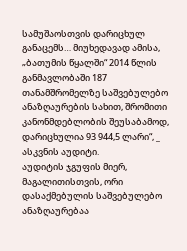სამუშაოსთვის დარიცხულ განაცემს… მიუხედავად ამისა, „ბათუმის წყალში“ 2014 წლის განმავლობაში 187 თანამშრომელზე საშვებულებო ანაზღაურების სახით, შრომითი კანონმდებლობის შეუსაბამოდ, დარიცხულია 93 944,5 ლარი“, _ ასკვნის აუდიტი.
აუდიტის ჯგუფის მიერ, მაგალითისთვის, ორი დასაქმებულის საშვებულებო ანაზღაურებაა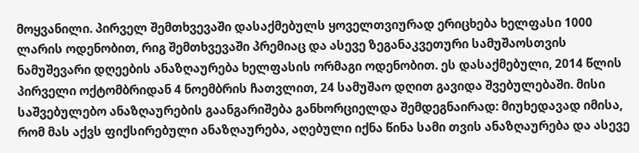მოყვანილი. პირველ შემთხვევაში დასაქმებულს ყოველთვიურად ერიცხება ხელფასი 1000 ლარის ოდენობით, რიგ შემთხვევაში პრემიაც და ასევე ზეგანაკვეთური სამუშაოსთვის ნამუშევარი დღეების ანაზღაურება ხელფასის ორმაგი ოდენობით. ეს დასაქმებული, 2014 წლის პირველი ოქტომბრიდან 4 ნოემბრის ჩათვლით, 24 სამუშაო დღით გავიდა შვებულებაში. მისი საშვებულებო ანაზღაურების გაანგარიშება განხორციელდა შემდეგნაირად: მიუხედავად იმისა, რომ მას აქვს ფიქსირებული ანაზღაურება, აღებული იქნა წინა სამი თვის ანაზღაურება და ასევე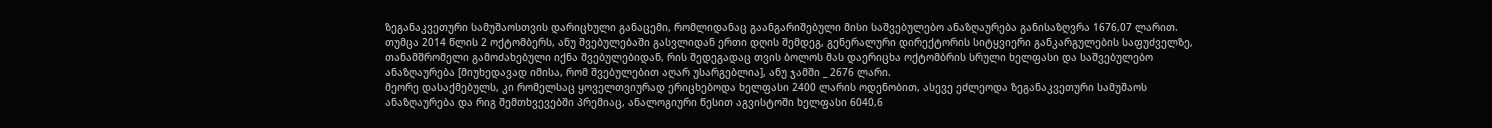ზეგანაკვეთური სამუშაოსთვის დარიცხული განაცემი, რომლიდანაც გაანგარიშებული მისი საშვებულებო ანაზღაურება განისაზღვრა 1676,07 ლარით.
თუმცა 2014 წლის 2 ოქტომბერს, ანუ შვებულებაში გასვლიდან ერთი დღის შემდეგ, გენერალური დირექტორის სიტყვიერი განკარგულების საფუძველზე, თანამშრომელი გამოძახებული იქნა შვებულებიდან, რის შედეგადაც თვის ბოლოს მას დაერიცხა ოქტომბრის სრული ხელფასი და საშვებულებო ანაზღაურება [მიუხედავად იმისა, რომ შვებულებით აღარ უსარგებლია], ანუ ჯამში _ 2676 ლარი.
მეორე დასაქმებულს, კი რომელსაც ყოველთვიურად ერიცხებოდა ხელფასი 2400 ლარის ოდენობით, ასევე ეძლეოდა ზეგანაკვეთური სამუშაოს ანაზღაურება და რიგ შემთხვევებში პრემიაც, ანალოგიური წესით აგვისტოში ხელფასი 6040,6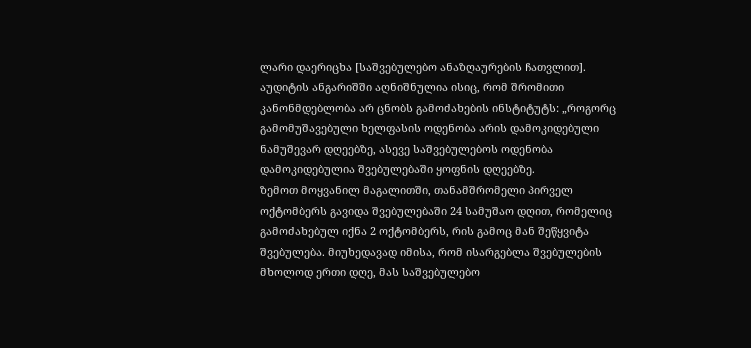ლარი დაერიცხა [საშვებულებო ანაზღაურების ჩათვლით].
აუდიტის ანგარიშში აღნიშნულია ისიც, რომ შრომითი კანონმდებლობა არ ცნობს გამოძახების ინსტიტუტს: „როგორც გამომუშავებული ხელფასის ოდენობა არის დამოკიდებული ნამუშევარ დღეებზე, ასევე საშვებულებოს ოდენობა დამოკიდებულია შვებულებაში ყოფნის დღეებზე.
ზემოთ მოყვანილ მაგალითში, თანამშრომელი პირველ ოქტომბერს გავიდა შვებულებაში 24 სამუშაო დღით, რომელიც გამოძახებულ იქნა 2 ოქტომბერს, რის გამოც მან შეწყვიტა შვებულება. მიუხედავად იმისა, რომ ისარგებლა შვებულების მხოლოდ ერთი დღე, მას საშვებულებო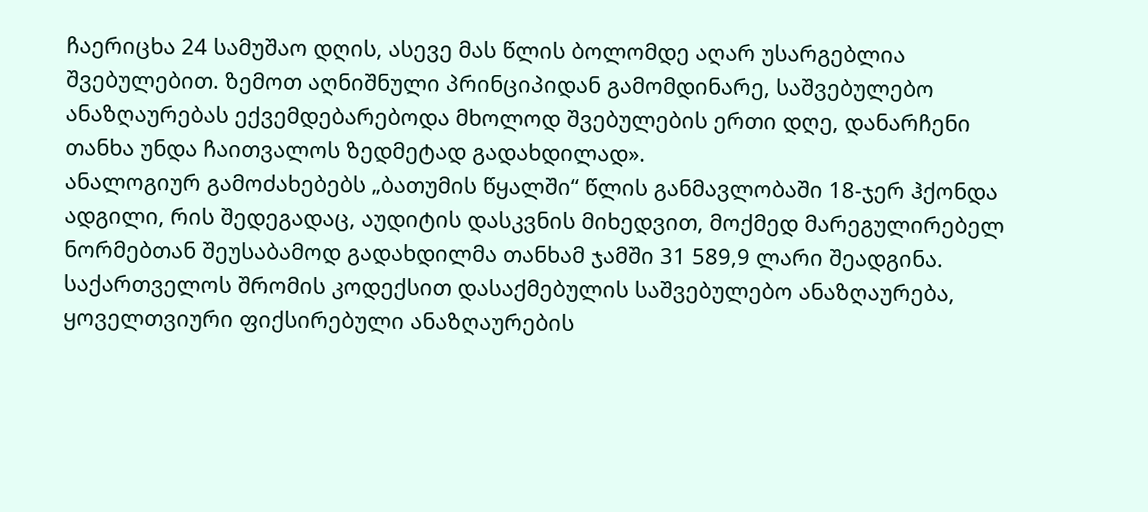ჩაერიცხა 24 სამუშაო დღის, ასევე მას წლის ბოლომდე აღარ უსარგებლია შვებულებით. ზემოთ აღნიშნული პრინციპიდან გამომდინარე, საშვებულებო ანაზღაურებას ექვემდებარებოდა მხოლოდ შვებულების ერთი დღე, დანარჩენი თანხა უნდა ჩაითვალოს ზედმეტად გადახდილად».
ანალოგიურ გამოძახებებს „ბათუმის წყალში“ წლის განმავლობაში 18-ჯერ ჰქონდა ადგილი, რის შედეგადაც, აუდიტის დასკვნის მიხედვით, მოქმედ მარეგულირებელ ნორმებთან შეუსაბამოდ გადახდილმა თანხამ ჯამში 31 589,9 ლარი შეადგინა.
საქართველოს შრომის კოდექსით დასაქმებულის საშვებულებო ანაზღაურება, ყოველთვიური ფიქსირებული ანაზღაურების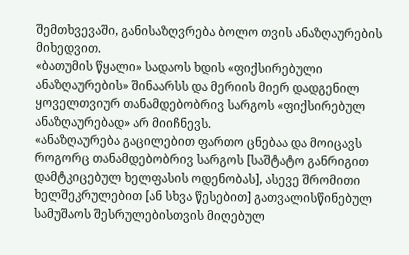შემთხვევაში, განისაზღვრება ბოლო თვის ანაზღაურების მიხედვით.
«ბათუმის წყალი» სადაოს ხდის «ფიქსირებული ანაზღაურების» შინაარსს და მერიის მიერ დადგენილ ყოველთვიურ თანამდებობრივ სარგოს «ფიქსირებულ ანაზღაურებად» არ მიიჩნევს.
«ანაზღაურება გაცილებით ფართო ცნებაა და მოიცავს როგორც თანამდებობრივ სარგოს [საშტატო განრიგით დამტკიცებულ ხელფასის ოდენობას], ასევე შრომითი ხელშეკრულებით [ან სხვა წესებით] გათვალისწინებულ სამუშაოს შესრულებისთვის მიღებულ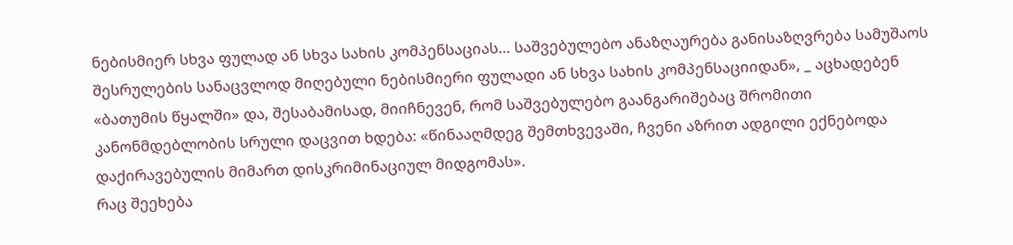ნებისმიერ სხვა ფულად ან სხვა სახის კომპენსაციას… საშვებულებო ანაზღაურება განისაზღვრება სამუშაოს შესრულების სანაცვლოდ მიღებული ნებისმიერი ფულადი ან სხვა სახის კომპენსაციიდან», _ აცხადებენ «ბათუმის წყალში» და, შესაბამისად, მიიჩნევენ, რომ საშვებულებო გაანგარიშებაც შრომითი კანონმდებლობის სრული დაცვით ხდება: «წინააღმდეგ შემთხვევაში, ჩვენი აზრით ადგილი ექნებოდა დაქირავებულის მიმართ დისკრიმინაციულ მიდგომას».
რაც შეეხება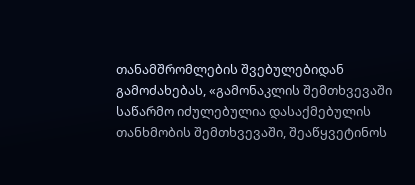თანამშრომლების შვებულებიდან გამოძახებას, «გამონაკლის შემთხვევაში საწარმო იძულებულია დასაქმებულის თანხმობის შემთხვევაში, შეაწყვეტინოს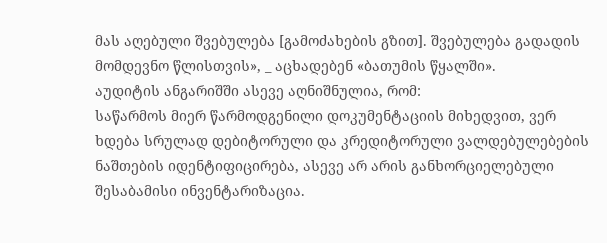მას აღებული შვებულება [გამოძახების გზით]. შვებულება გადადის მომდევნო წლისთვის», _ აცხადებენ «ბათუმის წყალში».
აუდიტის ანგარიშში ასევე აღნიშნულია, რომ:
საწარმოს მიერ წარმოდგენილი დოკუმენტაციის მიხედვით, ვერ ხდება სრულად დებიტორული და კრედიტორული ვალდებულებების ნაშთების იდენტიფიცირება, ასევე არ არის განხორციელებული შესაბამისი ინვენტარიზაცია.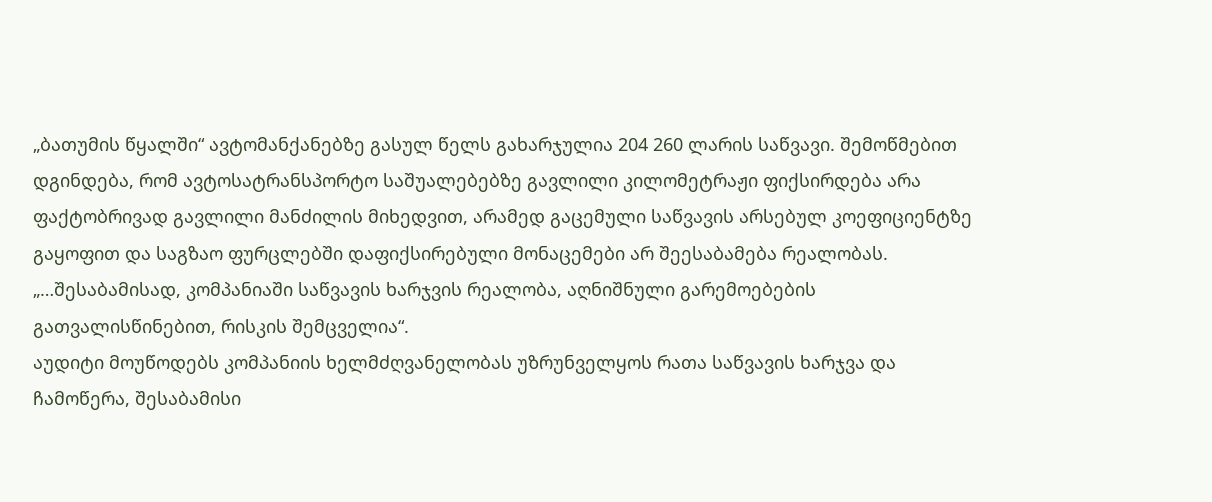„ბათუმის წყალში“ ავტომანქანებზე გასულ წელს გახარჯულია 204 260 ლარის საწვავი. შემოწმებით დგინდება, რომ ავტოსატრანსპორტო საშუალებებზე გავლილი კილომეტრაჟი ფიქსირდება არა ფაქტობრივად გავლილი მანძილის მიხედვით, არამედ გაცემული საწვავის არსებულ კოეფიციენტზე გაყოფით და საგზაო ფურცლებში დაფიქსირებული მონაცემები არ შეესაბამება რეალობას. „…შესაბამისად, კომპანიაში საწვავის ხარჯვის რეალობა, აღნიშნული გარემოებების გათვალისწინებით, რისკის შემცველია“.
აუდიტი მოუწოდებს კომპანიის ხელმძღვანელობას უზრუნველყოს რათა საწვავის ხარჯვა და ჩამოწერა, შესაბამისი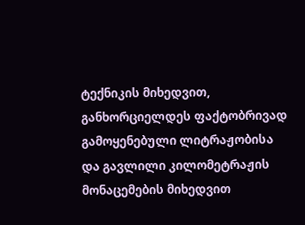ტექნიკის მიხედვით, განხორციელდეს ფაქტობრივად გამოყენებული ლიტრაჟობისა და გავლილი კილომეტრაჟის მონაცემების მიხედვით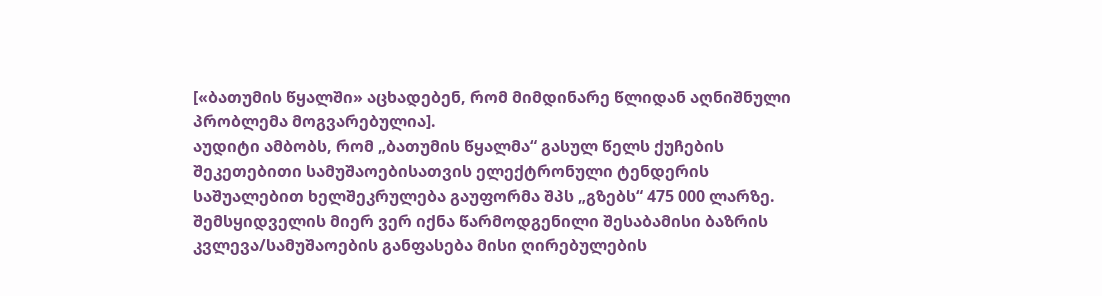[«ბათუმის წყალში» აცხადებენ, რომ მიმდინარე წლიდან აღნიშნული პრობლემა მოგვარებულია].
აუდიტი ამბობს, რომ „ბათუმის წყალმა“ გასულ წელს ქუჩების შეკეთებითი სამუშაოებისათვის ელექტრონული ტენდერის საშუალებით ხელშეკრულება გაუფორმა შპს „გზებს“ 475 000 ლარზე. შემსყიდველის მიერ ვერ იქნა წარმოდგენილი შესაბამისი ბაზრის კვლევა/სამუშაოების განფასება მისი ღირებულების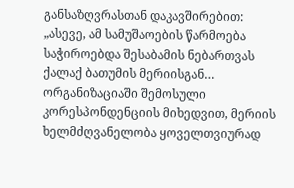განსაზღვრასთან დაკავშირებით: „ასევე, ამ სამუშაოების წარმოება საჭიროებდა შესაბამის ნებართვას ქალაქ ბათუმის მერიისგან… ორგანიზაციაში შემოსული კორესპონდენციის მიხედვით, მერიის ხელმძღვანელობა ყოველთვიურად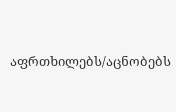აფრთხილებს/აცნობებს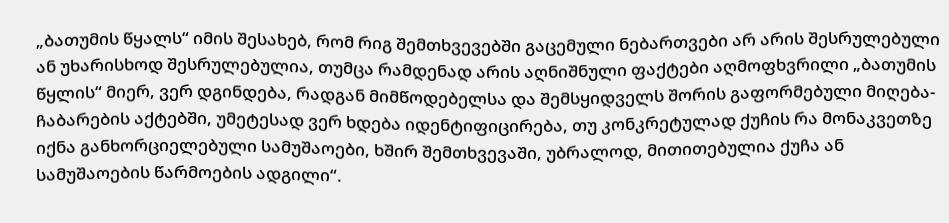„ბათუმის წყალს“ იმის შესახებ, რომ რიგ შემთხვევებში გაცემული ნებართვები არ არის შესრულებული ან უხარისხოდ შესრულებულია, თუმცა რამდენად არის აღნიშნული ფაქტები აღმოფხვრილი „ბათუმის წყლის“ მიერ, ვერ დგინდება, რადგან მიმწოდებელსა და შემსყიდველს შორის გაფორმებული მიღება-ჩაბარების აქტებში, უმეტესად ვერ ხდება იდენტიფიცირება, თუ კონკრეტულად ქუჩის რა მონაკვეთზე იქნა განხორციელებული სამუშაოები, ხშირ შემთხვევაში, უბრალოდ, მითითებულია ქუჩა ან სამუშაოების წარმოების ადგილი“.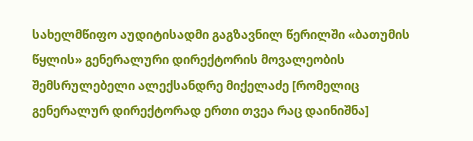სახელმწიფო აუდიტისადმი გაგზავნილ წერილში «ბათუმის წყლის» გენერალური დირექტორის მოვალეობის შემსრულებელი ალექსანდრე მიქელაძე [რომელიც გენერალურ დირექტორად ერთი თვეა რაც დაინიშნა]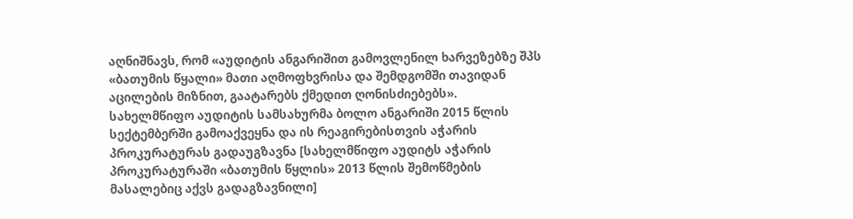აღნიშნავს, რომ «აუდიტის ანგარიშით გამოვლენილ ხარვეზებზე შპს «ბათუმის წყალი» მათი აღმოფხვრისა და შემდგომში თავიდან აცილების მიზნით, გაატარებს ქმედით ღონისძიებებს».
სახელმწიფო აუდიტის სამსახურმა ბოლო ანგარიში 2015 წლის სექტემბერში გამოაქვეყნა და ის რეაგირებისთვის აჭარის პროკურატურას გადაუგზავნა [სახელმწიფო აუდიტს აჭარის პროკურატურაში «ბათუმის წყლის» 2013 წლის შემოწმების მასალებიც აქვს გადაგზავნილი]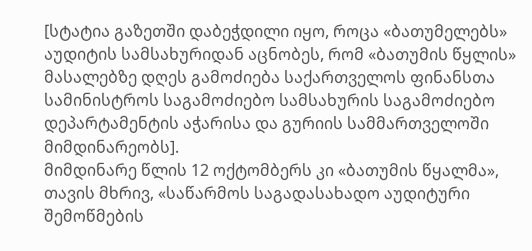[სტატია გაზეთში დაბეჭდილი იყო, როცა «ბათუმელებს» აუდიტის სამსახურიდან აცნობეს, რომ «ბათუმის წყლის» მასალებზე დღეს გამოძიება საქართველოს ფინანსთა სამინისტროს საგამოძიებო სამსახურის საგამოძიებო დეპარტამენტის აჭარისა და გურიის სამმართველოში მიმდინარეობს].
მიმდინარე წლის 12 ოქტომბერს კი «ბათუმის წყალმა», თავის მხრივ, «საწარმოს საგადასახადო აუდიტური შემოწმების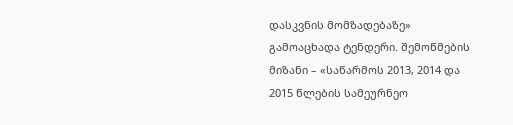დასკვნის მომზადებაზე» გამოაცხადა ტენდერი. შემოწმების მიზანი – «საწარმოს 2013, 2014 და 2015 წლების სამეურნეო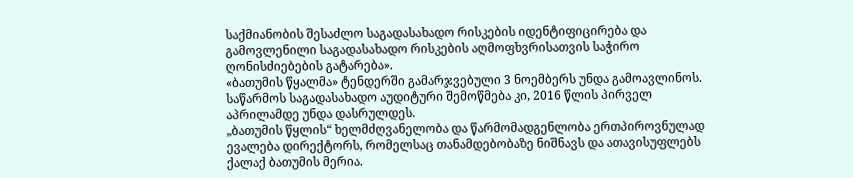საქმიანობის შესაძლო საგადასახადო რისკების იდენტიფიცირება და გამოვლენილი საგადასახადო რისკების აღმოფხვრისათვის საჭირო ღონისძიებების გატარება».
«ბათუმის წყალმა» ტენდერში გამარჯვებული 3 ნოემბერს უნდა გამოავლინოს. საწარმოს საგადასახადო აუდიტური შემოწმება კი, 2016 წლის პირველ აპრილამდე უნდა დასრულდეს.
„ბათუმის წყლის“ ხელმძღვანელობა და წარმომადგენლობა ერთპიროვნულად ევალება დირექტორს, რომელსაც თანამდებობაზე ნიშნავს და ათავისუფლებს ქალაქ ბათუმის მერია.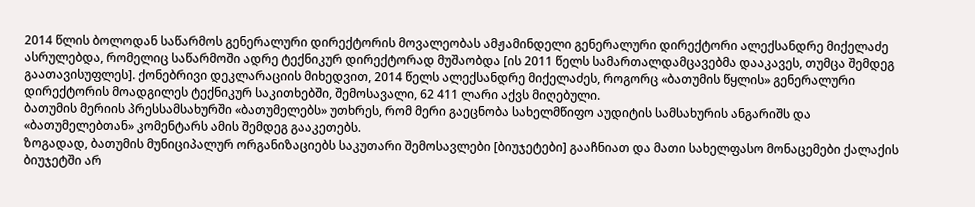2014 წლის ბოლოდან საწარმოს გენერალური დირექტორის მოვალეობას ამჟამინდელი გენერალური დირექტორი ალექსანდრე მიქელაძე ასრულებდა, რომელიც საწარმოში ადრე ტექნიკურ დირექტორად მუშაობდა [ის 2011 წელს სამართალდამცავებმა დააკავეს, თუმცა შემდეგ გაათავისუფლეს]. ქონებრივი დეკლარაციის მიხედვით, 2014 წელს ალექსანდრე მიქელაძეს, როგორც «ბათუმის წყლის» გენერალური დირექტორის მოადგილეს ტექნიკურ საკითხებში, შემოსავალი, 62 411 ლარი აქვს მიღებული.
ბათუმის მერიის პრესსამსახურში «ბათუმელებს» უთხრეს, რომ მერი გაეცნობა სახელმწიფო აუდიტის სამსახურის ანგარიშს და «ბათუმელებთან» კომენტარს ამის შემდეგ გააკეთებს.
ზოგადად, ბათუმის მუნიციპალურ ორგანიზაციებს საკუთარი შემოსავლები [ბიუჯეტები] გააჩნიათ და მათი სახელფასო მონაცემები ქალაქის ბიუჯეტში არ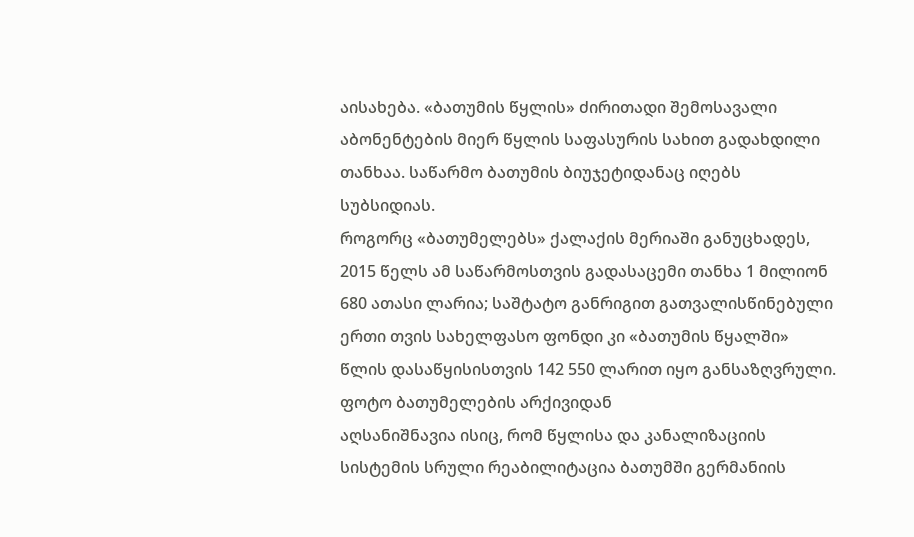აისახება. «ბათუმის წყლის» ძირითადი შემოსავალი აბონენტების მიერ წყლის საფასურის სახით გადახდილი თანხაა. საწარმო ბათუმის ბიუჯეტიდანაც იღებს სუბსიდიას.
როგორც «ბათუმელებს» ქალაქის მერიაში განუცხადეს, 2015 წელს ამ საწარმოსთვის გადასაცემი თანხა 1 მილიონ 680 ათასი ლარია; საშტატო განრიგით გათვალისწინებული ერთი თვის სახელფასო ფონდი კი «ბათუმის წყალში» წლის დასაწყისისთვის 142 550 ლარით იყო განსაზღვრული.
ფოტო ბათუმელების არქივიდან
აღსანიშნავია ისიც, რომ წყლისა და კანალიზაციის სისტემის სრული რეაბილიტაცია ბათუმში გერმანიის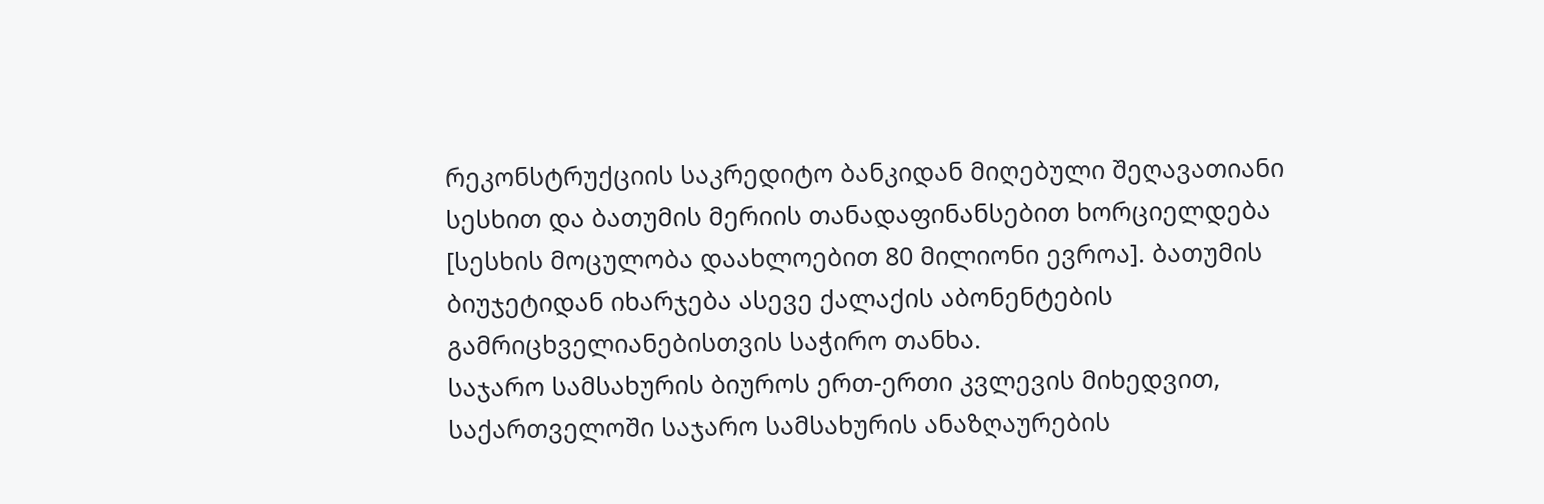რეკონსტრუქციის საკრედიტო ბანკიდან მიღებული შეღავათიანი სესხით და ბათუმის მერიის თანადაფინანსებით ხორციელდება [სესხის მოცულობა დაახლოებით 80 მილიონი ევროა]. ბათუმის ბიუჯეტიდან იხარჯება ასევე ქალაქის აბონენტების გამრიცხველიანებისთვის საჭირო თანხა.
საჯარო სამსახურის ბიუროს ერთ-ერთი კვლევის მიხედვით, საქართველოში საჯარო სამსახურის ანაზღაურების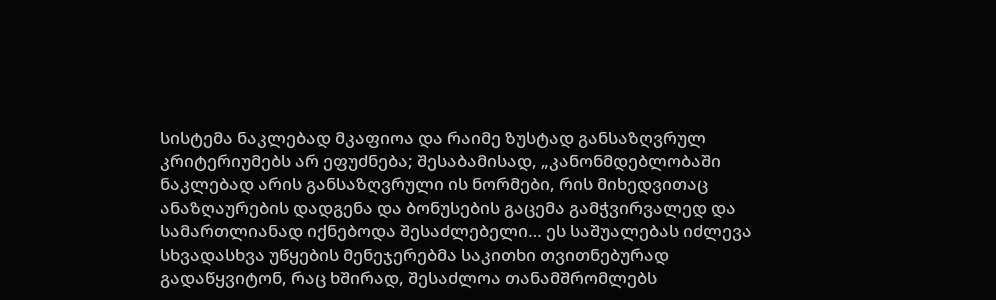სისტემა ნაკლებად მკაფიოა და რაიმე ზუსტად განსაზღვრულ კრიტერიუმებს არ ეფუძნება; შესაბამისად, „კანონმდებლობაში ნაკლებად არის განსაზღვრული ის ნორმები, რის მიხედვითაც ანაზღაურების დადგენა და ბონუსების გაცემა გამჭვირვალედ და სამართლიანად იქნებოდა შესაძლებელი… ეს საშუალებას იძლევა სხვადასხვა უწყების მენეჯერებმა საკითხი თვითნებურად გადაწყვიტონ, რაც ხშირად, შესაძლოა თანამშრომლებს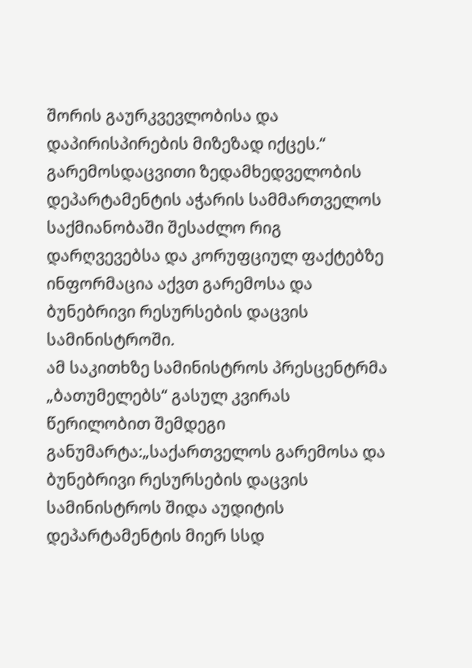შორის გაურკვევლობისა და დაპირისპირების მიზეზად იქცეს.“
გარემოსდაცვითი ზედამხედველობის დეპარტამენტის აჭარის სამმართველოს საქმიანობაში შესაძლო რიგ დარღვევებსა და კორუფციულ ფაქტებზე ინფორმაცია აქვთ გარემოსა და ბუნებრივი რესურსების დაცვის სამინისტროში.
ამ საკითხზე სამინისტროს პრესცენტრმა „ბათუმელებს“ გასულ კვირას წერილობით შემდეგი განუმარტა:„საქართველოს გარემოსა და ბუნებრივი რესურსების დაცვის სამინისტროს შიდა აუდიტის დეპარტამენტის მიერ სსდ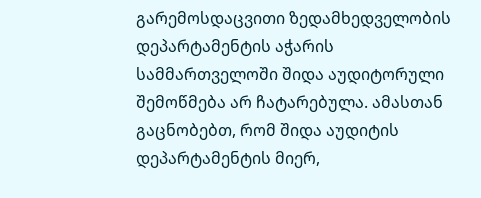გარემოსდაცვითი ზედამხედველობის დეპარტამენტის აჭარის სამმართველოში შიდა აუდიტორული შემოწმება არ ჩატარებულა. ამასთან გაცნობებთ, რომ შიდა აუდიტის დეპარტამენტის მიერ,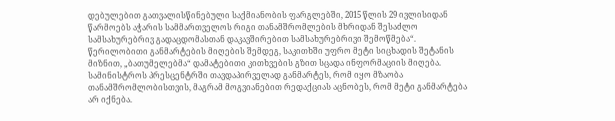დებულებით გათვალისწინებული საქმიანობის ფარგლებში, 2015 წლის 29 ივლისიდან წარმოებს აჭარის სამმართველოს რიგი თანამშრომლების მხრიდან შესაძლო სამსახურებრივ გადაცდომასთან დაკავშირებით სამსახურებრივი შემოწმება“.
წერილობითი განმარტების მიღების შემდეგ, საკითხში უფრო მეტი სიცხადის შეტანის მიზნით, „ბათუმელებმა“ დამატებითი კითხვების გზით სცადა ინფორმაციის მიღება. სამინისტროს პრესცენტრში თავდაპირველად განმარტეს, რომ იყო მზაობა თანამშრომლობისთვის, მაგრამ მოგვიანებით რედაქციას აცნობეს, რომ მეტი განმარტება არ იქნება.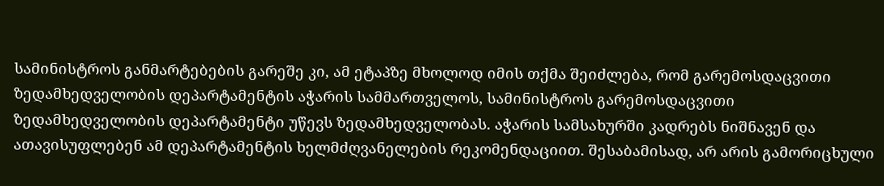სამინისტროს განმარტებების გარეშე კი, ამ ეტაპზე მხოლოდ იმის თქმა შეიძლება, რომ გარემოსდაცვითი ზედამხედველობის დეპარტამენტის აჭარის სამმართველოს, სამინისტროს გარემოსდაცვითი ზედამხედველობის დეპარტამენტი უწევს ზედამხედველობას. აჭარის სამსახურში კადრებს ნიშნავენ და ათავისუფლებენ ამ დეპარტამენტის ხელმძღვანელების რეკომენდაციით. შესაბამისად, არ არის გამორიცხული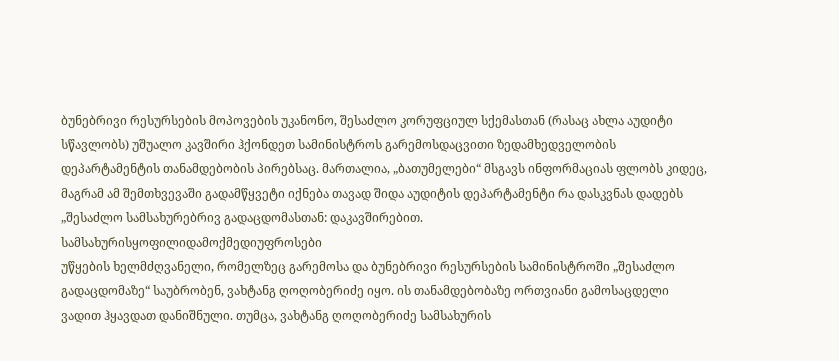ბუნებრივი რესურსების მოპოვების უკანონო, შესაძლო კორუფციულ სქემასთან (რასაც ახლა აუდიტი სწავლობს) უშუალო კავშირი ჰქონდეთ სამინისტროს გარემოსდაცვითი ზედამხედველობის დეპარტამენტის თანამდებობის პირებსაც. მართალია, „ბათუმელები“ მსგავს ინფორმაციას ფლობს კიდეც, მაგრამ ამ შემთხვევაში გადამწყვეტი იქნება თავად შიდა აუდიტის დეპარტამენტი რა დასკვნას დადებს „შესაძლო სამსახურებრივ გადაცდომასთან: დაკავშირებით.
სამსახურისყოფილიდამოქმედიუფროსები
უწყების ხელმძღვანელი, რომელზეც გარემოსა და ბუნებრივი რესურსების სამინისტროში „შესაძლო გადაცდომაზე“ საუბრობენ, ვახტანგ ღოღობერიძე იყო. ის თანამდებობაზე ორთვიანი გამოსაცდელი ვადით ჰყავდათ დანიშნული. თუმცა, ვახტანგ ღოღობერიძე სამსახურის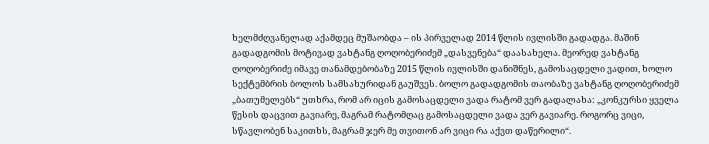ხელმძღვანელად აქამდეც მუშაობდა – ის პირველად 2014 წლის ივლისში გადადგა. მაშინ გადადგომის მოტივად ვახტანგ ღოღობერიძემ „დასვენება“ დაასახელა. მეორედ ვახტანგ ღოღობერიძე იმავე თანამდებობაზე 2015 წლის ივლისში დანიშნეს, გამოსაცდელი ვადით, ხოლო სექტემბრის ბოლოს სამსახურიდან გაუშვეს. ბოლო გადადგომის თაობაზე ვახტანგ ღოღობერიძემ „ბათუმელებს“ უთხრა, რომ არ იცის გამოსაცდელი ვადა რატომ ვერ გადალახა: „კონკურსი ყველა წესის დაცვით გავიარე, მაგრამ რატომღაც გამოსაცდელი ვადა ვერ გავიარე. როგორც ვიცი, სწავლობენ საკითხს, მაგრამ ჯერ მე თვითონ არ ვიცი რა აქვთ დაწერილი“.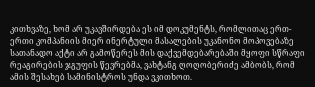კითხვაზე, ხომ არ უკავშირდება ეს იმ დოკუმენტს, რომლითაც ერთ-ერთი კომპანიის მიერ ინერტული მასალების უკანონო მოპოვებაზე სათანადო აქტი არ გამოწერეს მის დაქვემდებარებაში მყოფი სწრაფი რეაგირების ჯგუფის წევრებმა, ვახტანგ ღოღობერიძე ამბობს, რომ ამის შესახებ სამინისტროს უნდა ვკითხოთ.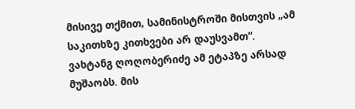მისივე თქმით, სამინისტროში მისთვის „ამ საკითხზე კითხვები არ დაუსვამთ“.
ვახტანგ ღოღობერიძე ამ ეტაპზე არსად მუშაობს. მის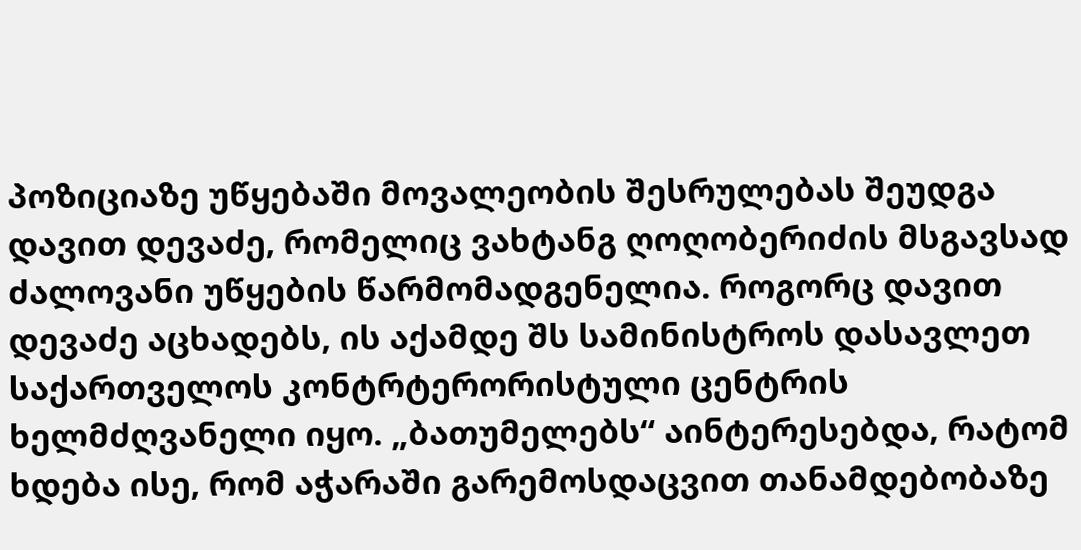პოზიციაზე უწყებაში მოვალეობის შესრულებას შეუდგა დავით დევაძე, რომელიც ვახტანგ ღოღობერიძის მსგავსად ძალოვანი უწყების წარმომადგენელია. როგორც დავით დევაძე აცხადებს, ის აქამდე შს სამინისტროს დასავლეთ საქართველოს კონტრტერორისტული ცენტრის ხელმძღვანელი იყო. „ბათუმელებს“ აინტერესებდა, რატომ ხდება ისე, რომ აჭარაში გარემოსდაცვით თანამდებობაზე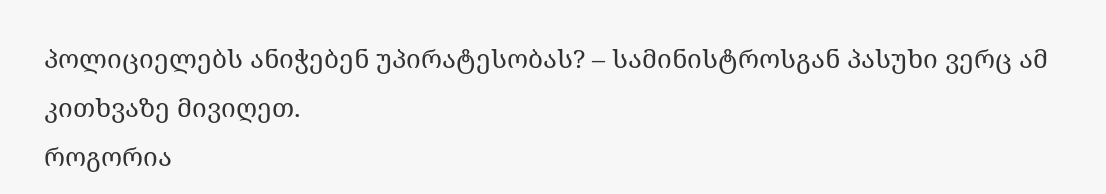პოლიციელებს ანიჭებენ უპირატესობას? – სამინისტროსგან პასუხი ვერც ამ კითხვაზე მივიღეთ.
როგორია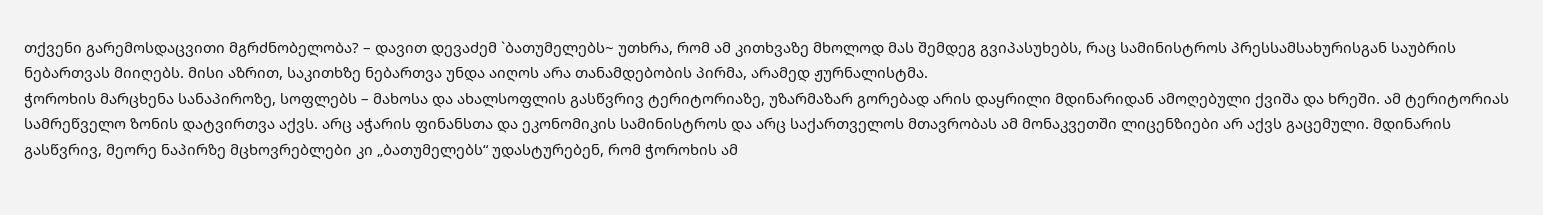თქვენი გარემოსდაცვითი მგრძნობელობა? – დავით დევაძემ `ბათუმელებს~ უთხრა, რომ ამ კითხვაზე მხოლოდ მას შემდეგ გვიპასუხებს, რაც სამინისტროს პრესსამსახურისგან საუბრის ნებართვას მიიღებს. მისი აზრით, საკითხზე ნებართვა უნდა აიღოს არა თანამდებობის პირმა, არამედ ჟურნალისტმა.
ჭოროხის მარცხენა სანაპიროზე, სოფლებს – მახოსა და ახალსოფლის გასწვრივ ტერიტორიაზე, უზარმაზარ გორებად არის დაყრილი მდინარიდან ამოღებული ქვიშა და ხრეში. ამ ტერიტორიას სამრეწველო ზონის დატვირთვა აქვს. არც აჭარის ფინანსთა და ეკონომიკის სამინისტროს და არც საქართველოს მთავრობას ამ მონაკვეთში ლიცენზიები არ აქვს გაცემული. მდინარის გასწვრივ, მეორე ნაპირზე მცხოვრებლები კი „ბათუმელებს“ უდასტურებენ, რომ ჭოროხის ამ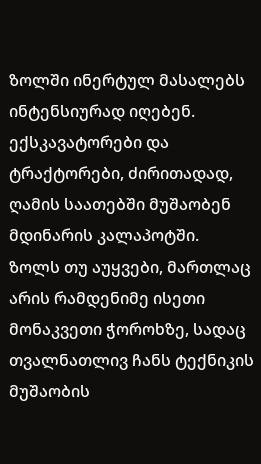ზოლში ინერტულ მასალებს ინტენსიურად იღებენ. ექსკავატორები და ტრაქტორები, ძირითადად, ღამის საათებში მუშაობენ მდინარის კალაპოტში.
ზოლს თუ აუყვები, მართლაც არის რამდენიმე ისეთი მონაკვეთი ჭოროხზე, სადაც თვალნათლივ ჩანს ტექნიკის მუშაობის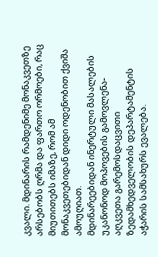კვალი. მდინარის რამდენიმე მონაკვეთზე არსებობს ღრმა და ფართო ორმოები, რაც მიუთითებს იმაზე, რომ ამ მონაკვეთებიდან დიდი ოდენობით ქვიშა ამოუღიათ.
მდინარეებიდან ინერტული მასალების უკანონოდ მოპოვების გამოვლენა-აღკვეთა გარემოსდაცვითი ზედამხედველობის დეპარტამენტის აჭარის სამსახურს ევალება.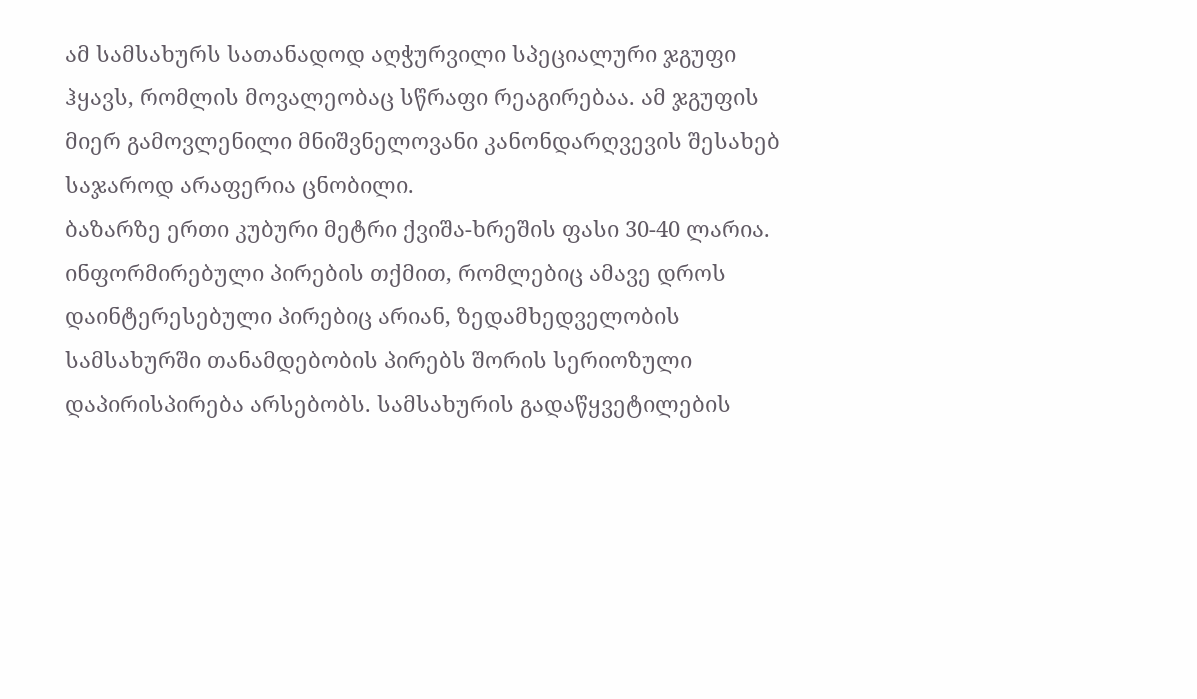ამ სამსახურს სათანადოდ აღჭურვილი სპეციალური ჯგუფი ჰყავს, რომლის მოვალეობაც სწრაფი რეაგირებაა. ამ ჯგუფის მიერ გამოვლენილი მნიშვნელოვანი კანონდარღვევის შესახებ საჯაროდ არაფერია ცნობილი.
ბაზარზე ერთი კუბური მეტრი ქვიშა-ხრეშის ფასი 30-40 ლარია.
ინფორმირებული პირების თქმით, რომლებიც ამავე დროს დაინტერესებული პირებიც არიან, ზედამხედველობის სამსახურში თანამდებობის პირებს შორის სერიოზული დაპირისპირება არსებობს. სამსახურის გადაწყვეტილების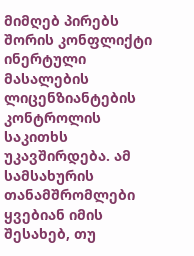მიმღებ პირებს შორის კონფლიქტი ინერტული მასალების ლიცენზიანტების კონტროლის საკითხს უკავშირდება. ამ სამსახურის თანამშრომლები ყვებიან იმის შესახებ, თუ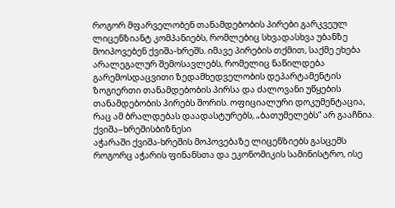როგორ მფარველობენ თანამდებობის პირები გარკვეულ ლიცენზიანტ კომპანიებს, რომლებიც სხვადასხვა უბანზე მოიპოვებენ ქვიშა-ხრეშს. იმავე პირების თქმით, საქმე ეხება არალეგალურ შემოსავლებს, რომელიც ნაწილდება გარემოსდაცვითი ზედამხედველობის დეპარტამენტის ზოგიერთი თანამდებობის პირსა და ძალოვანი უწყების თანამდებობის პირებს შორის. ოფიციალური დოკუმენტაცია, რაც ამ ბრალდებას დაადასტურებს, „ბათუმელებს“ არ გააჩნია.
ქვიშა–ხრეშისბიზნესი
აჭარაში ქვიშა-ხრეშის მოპოვებაზე ლიცენზიებს გასცემს როგორც აჭარის ფინანსთა და ეკონომიკის სამინისტრო, ისე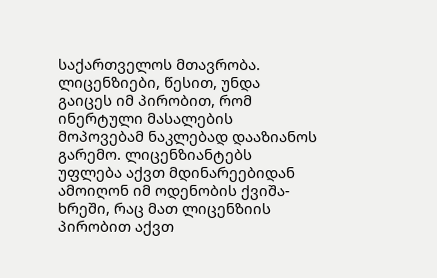საქართველოს მთავრობა. ლიცენზიები, წესით, უნდა გაიცეს იმ პირობით, რომ ინერტული მასალების მოპოვებამ ნაკლებად დააზიანოს გარემო. ლიცენზიანტებს უფლება აქვთ მდინარეებიდან ამოიღონ იმ ოდენობის ქვიშა-ხრეში, რაც მათ ლიცენზიის პირობით აქვთ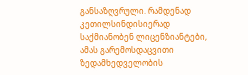განსაზღვრული. რამდენად კეთილსინდისიერად საქმიანობენ ლიცენზიანტები, ამას გარემოსდაცვითი ზედამხედველობის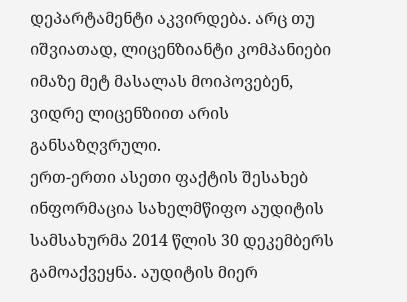დეპარტამენტი აკვირდება. არც თუ იშვიათად, ლიცენზიანტი კომპანიები იმაზე მეტ მასალას მოიპოვებენ, ვიდრე ლიცენზიით არის განსაზღვრული.
ერთ-ერთი ასეთი ფაქტის შესახებ ინფორმაცია სახელმწიფო აუდიტის სამსახურმა 2014 წლის 30 დეკემბერს გამოაქვეყნა. აუდიტის მიერ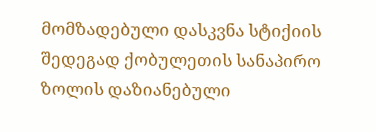მომზადებული დასკვნა სტიქიის შედეგად ქობულეთის სანაპირო ზოლის დაზიანებული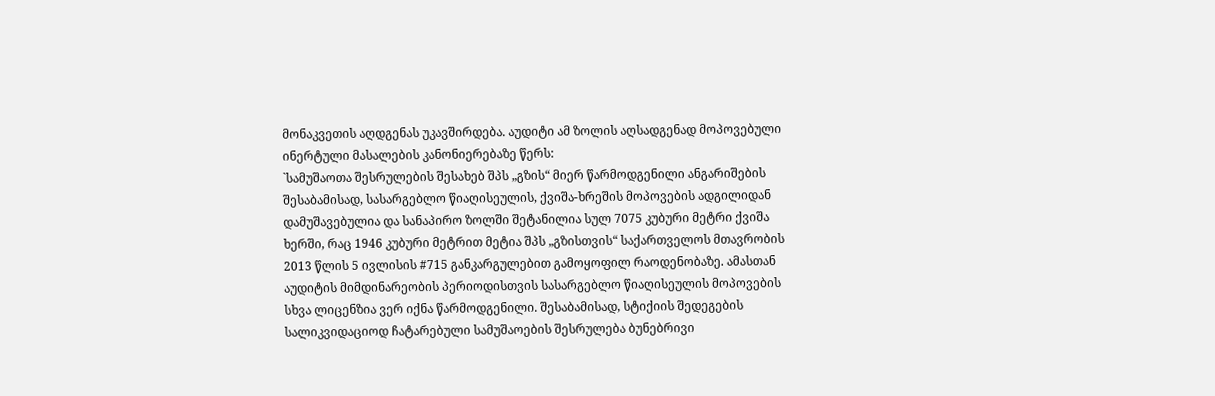მონაკვეთის აღდგენას უკავშირდება. აუდიტი ამ ზოლის აღსადგენად მოპოვებული ინერტული მასალების კანონიერებაზე წერს:
`სამუშაოთა შესრულების შესახებ შპს „გზის“ მიერ წარმოდგენილი ანგარიშების შესაბამისად, სასარგებლო წიაღისეულის, ქვიშა-ხრეშის მოპოვების ადგილიდან დამუშავებულია და სანაპირო ზოლში შეტანილია სულ 7075 კუბური მეტრი ქვიშა ხერში, რაც 1946 კუბური მეტრით მეტია შპს „გზისთვის“ საქართველოს მთავრობის 2013 წლის 5 ივლისის #715 განკარგულებით გამოყოფილ რაოდენობაზე. ამასთან აუდიტის მიმდინარეობის პერიოდისთვის სასარგებლო წიაღისეულის მოპოვების სხვა ლიცენზია ვერ იქნა წარმოდგენილი. შესაბამისად, სტიქიის შედეგების სალიკვიდაციოდ ჩატარებული სამუშაოების შესრულება ბუნებრივი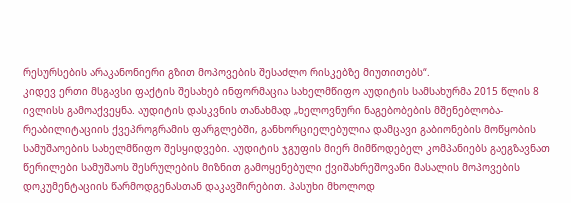რესურსების არაკანონიერი გზით მოპოვების შესაძლო რისკებზე მიუთითებს“.
კიდევ ერთი მსგავსი ფაქტის შესახებ ინფორმაცია სახელმწიფო აუდიტის სამსახურმა 2015 წლის 8 ივლისს გამოაქვეყნა. აუდიტის დასკვნის თანახმად „ხელოვნური ნაგებობების მშენებლობა-რეაბილიტაციის ქვეპროგრამის ფარგლებში, განხორციელებულია დამცავი გაბიონების მოწყობის სამუშაოების სახელმწიფო შესყიდვები. აუდიტის ჯგუფის მიერ მიმწოდებელ კომპანიებს გაეგზავნათ წერილები სამუშაოს შესრულების მიზნით გამოყენებული ქვიშახრეშოვანი მასალის მოპოვების დოკუმენტაციის წარმოდგენასთან დაკავშირებით. პასუხი მხოლოდ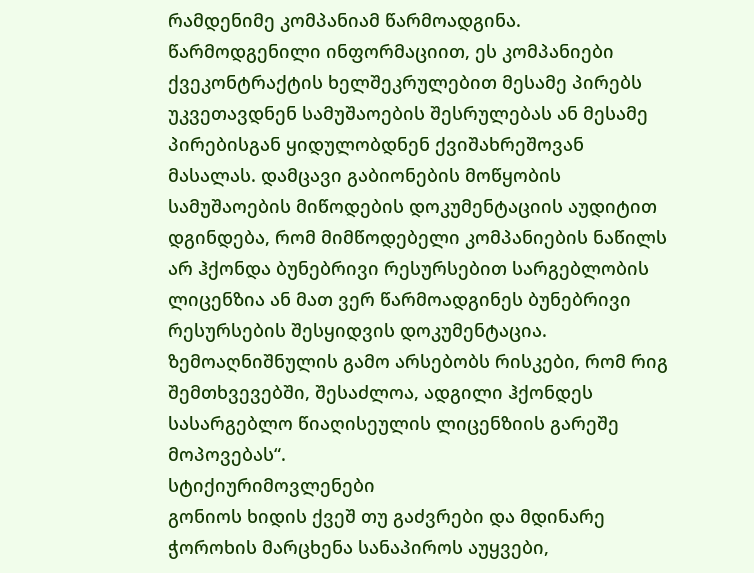რამდენიმე კომპანიამ წარმოადგინა. წარმოდგენილი ინფორმაციით, ეს კომპანიები ქვეკონტრაქტის ხელშეკრულებით მესამე პირებს უკვეთავდნენ სამუშაოების შესრულებას ან მესამე პირებისგან ყიდულობდნენ ქვიშახრეშოვან მასალას. დამცავი გაბიონების მოწყობის სამუშაოების მიწოდების დოკუმენტაციის აუდიტით დგინდება, რომ მიმწოდებელი კომპანიების ნაწილს არ ჰქონდა ბუნებრივი რესურსებით სარგებლობის ლიცენზია ან მათ ვერ წარმოადგინეს ბუნებრივი რესურსების შესყიდვის დოკუმენტაცია. ზემოაღნიშნულის გამო არსებობს რისკები, რომ რიგ შემთხვევებში, შესაძლოა, ადგილი ჰქონდეს სასარგებლო წიაღისეულის ლიცენზიის გარეშე მოპოვებას“.
სტიქიურიმოვლენები
გონიოს ხიდის ქვეშ თუ გაძვრები და მდინარე ჭოროხის მარცხენა სანაპიროს აუყვები,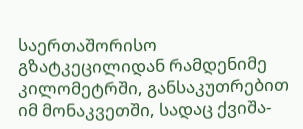საერთაშორისო გზატკეცილიდან რამდენიმე კილომეტრში, განსაკუთრებით იმ მონაკვეთში, სადაც ქვიშა-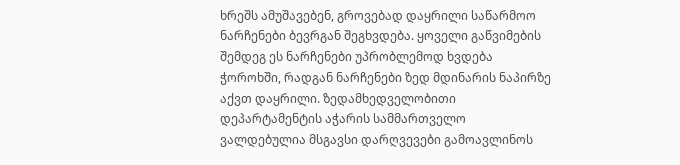ხრეშს ამუშავებენ, გროვებად დაყრილი საწარმოო ნარჩენები ბევრგან შეგხვდება. ყოველი გაწვიმების შემდეგ ეს ნარჩენები უპრობლემოდ ხვდება ჭოროხში, რადგან ნარჩენები ზედ მდინარის ნაპირზე აქვთ დაყრილი. ზედამხედველობითი დეპარტამენტის აჭარის სამმართველო ვალდებულია მსგავსი დარღვევები გამოავლინოს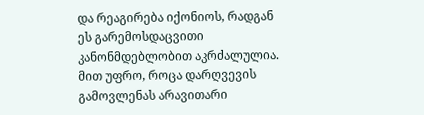და რეაგირება იქონიოს, რადგან ეს გარემოსდაცვითი კანონმდებლობით აკრძალულია. მით უფრო, როცა დარღვევის გამოვლენას არავითარი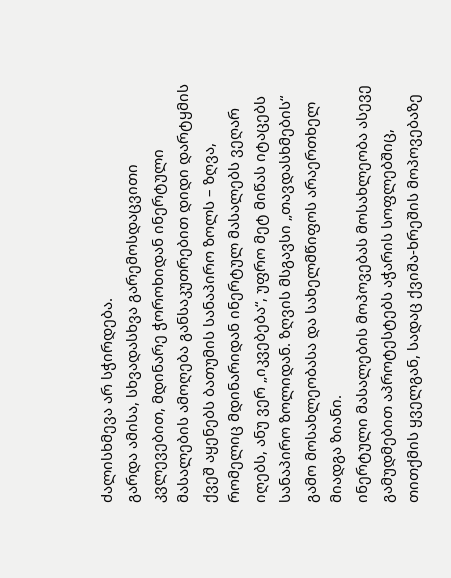ძალისხმევა არ სჭირდება.
გარდა ამისა, სხვადასხვა გარემოსდაცვითი კვლევებით, მდინარე ჭოროხიდან ინერტული მასალების ამოღება განსაკუთრებით დიდი დარტყმის ქვეშ აყენებს ბათუმის სანაპირო ზოლს – ზღვა, რომელიც მდინარიდან ინერტულ მასალებს ვეღარ იღებს, ანუ ვერ „იკვებება“, უფრო მეტ მიწას იტაცებს სანაპირო ზოლიდან. ზღვის მსგავსი „თავდასხმების“ გამო მოსახლეობასა და სახელმწიფოს არაერთხელ მიადგა ზიანი.
ინერტული მასალების მოპოვებას მოსახლეობა ასევე გამუდმებით აპროტესტებს აჭარის სოფლებშიც, თითქმის ყველგან, სადაც ქვიშა-ხრეშის მოპოვებაზე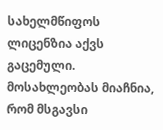სახელმწიფოს ლიცენზია აქვს გაცემული. მოსახლეობას მიაჩნია, რომ მსგავსი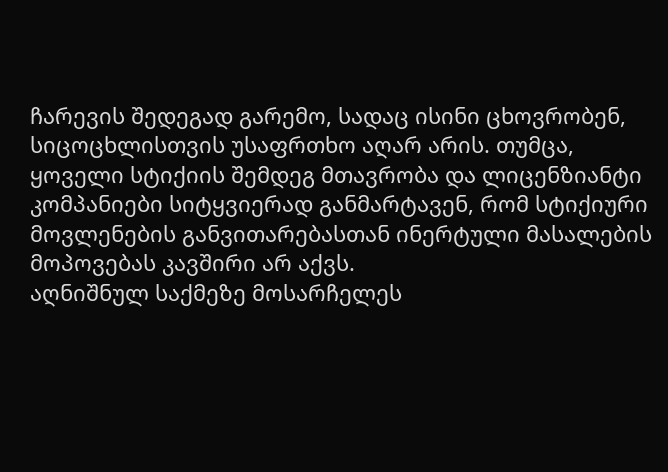ჩარევის შედეგად გარემო, სადაც ისინი ცხოვრობენ, სიცოცხლისთვის უსაფრთხო აღარ არის. თუმცა, ყოველი სტიქიის შემდეგ მთავრობა და ლიცენზიანტი კომპანიები სიტყვიერად განმარტავენ, რომ სტიქიური მოვლენების განვითარებასთან ინერტული მასალების მოპოვებას კავშირი არ აქვს.
აღნიშნულ საქმეზე მოსარჩელეს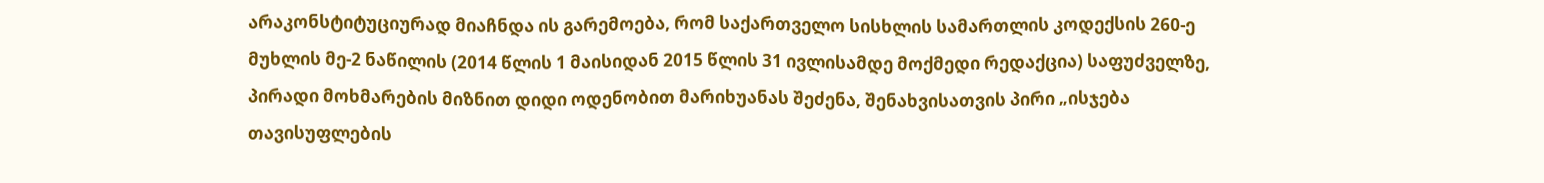არაკონსტიტუციურად მიაჩნდა ის გარემოება, რომ საქართველო სისხლის სამართლის კოდექსის 260-ე მუხლის მე-2 ნაწილის (2014 წლის 1 მაისიდან 2015 წლის 31 ივლისამდე მოქმედი რედაქცია) საფუძველზე, პირადი მოხმარების მიზნით დიდი ოდენობით მარიხუანას შეძენა, შენახვისათვის პირი „ისჯება თავისუფლების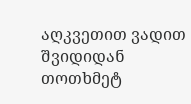აღკვეთით ვადით შვიდიდან თოთხმეტ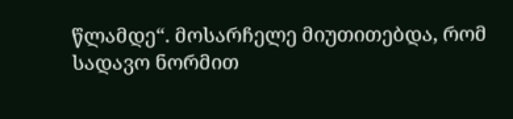წლამდე“. მოსარჩელე მიუთითებდა, რომ სადავო ნორმით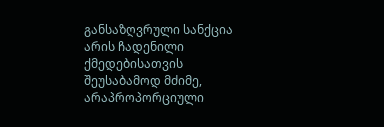განსაზღვრული სანქცია არის ჩადენილი ქმედებისათვის შეუსაბამოდ მძიმე, არაპროპორციული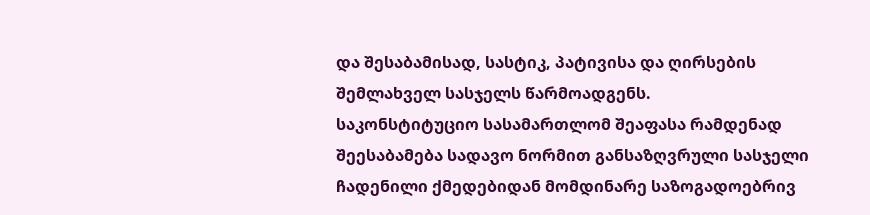და შესაბამისად, სასტიკ, პატივისა და ღირსების შემლახველ სასჯელს წარმოადგენს.
საკონსტიტუციო სასამართლომ შეაფასა რამდენად შეესაბამება სადავო ნორმით განსაზღვრული სასჯელი ჩადენილი ქმედებიდან მომდინარე საზოგადოებრივ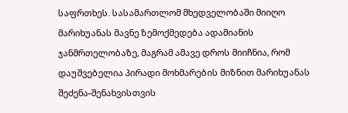საფრთხეს. სასამართლომ მხედველობაში მიიღო მარიხუანას მავნე ზემოქმედება ადამიანის ჯანმრთელობაზე, მაგრამ ამავე დროს მიიჩნია, რომ დაუშვებელია პირადი მოხმარების მიზნით მარიხუანას შეძენა-შენახვისთვის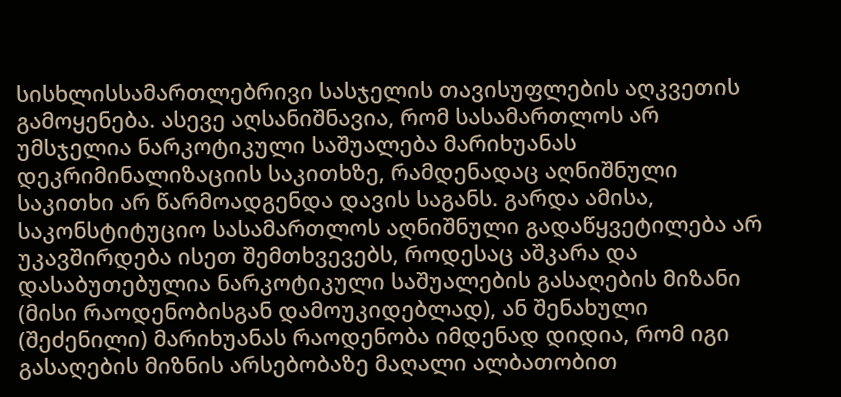სისხლისსამართლებრივი სასჯელის თავისუფლების აღკვეთის გამოყენება. ასევე აღსანიშნავია, რომ სასამართლოს არ უმსჯელია ნარკოტიკული საშუალება მარიხუანას დეკრიმინალიზაციის საკითხზე, რამდენადაც აღნიშნული საკითხი არ წარმოადგენდა დავის საგანს. გარდა ამისა, საკონსტიტუციო სასამართლოს აღნიშნული გადაწყვეტილება არ უკავშირდება ისეთ შემთხვევებს, როდესაც აშკარა და დასაბუთებულია ნარკოტიკული საშუალების გასაღების მიზანი (მისი რაოდენობისგან დამოუკიდებლად), ან შენახული (შეძენილი) მარიხუანას რაოდენობა იმდენად დიდია, რომ იგი გასაღების მიზნის არსებობაზე მაღალი ალბათობით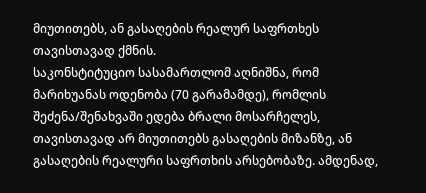მიუთითებს, ან გასაღების რეალურ საფრთხეს თავისთავად ქმნის.
საკონსტიტუციო სასამართლომ აღნიშნა, რომ მარიხუანას ოდენობა (70 გარამამდე), რომლის შეძენა/შენახვაში ედება ბრალი მოსარჩელეს, თავისთავად არ მიუთითებს გასაღების მიზანზე, ან გასაღების რეალური საფრთხის არსებობაზე. ამდენად,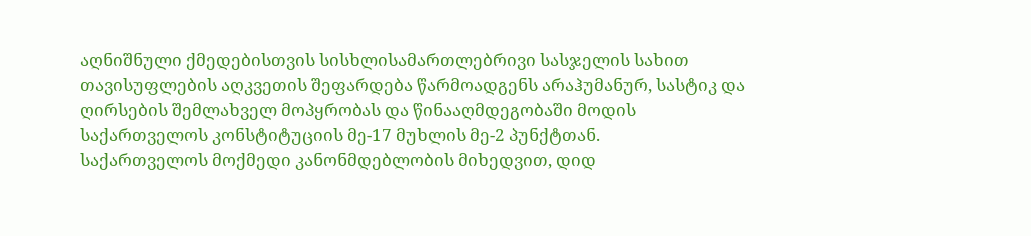აღნიშნული ქმედებისთვის სისხლისამართლებრივი სასჯელის სახით თავისუფლების აღკვეთის შეფარდება წარმოადგენს არაჰუმანურ, სასტიკ და ღირსების შემლახველ მოპყრობას და წინააღმდეგობაში მოდის საქართველოს კონსტიტუციის მე-17 მუხლის მე-2 პუნქტთან.
საქართველოს მოქმედი კანონმდებლობის მიხედვით, დიდ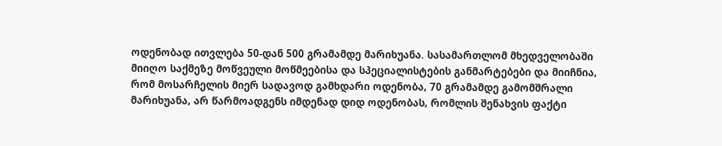ოდენობად ითვლება 50-დან 500 გრამამდე მარიხუანა. სასამართლომ მხედველობაში მიიღო საქმეზე მოწვეული მოწმეებისა და სპეციალისტების განმარტებები და მიიჩნია, რომ მოსარჩელის მიერ სადავოდ გამხდარი ოდენობა, 70 გრამამდე გამომშრალი მარიხუანა, არ წარმოადგენს იმდენად დიდ ოდენობას, რომლის შენახვის ფაქტი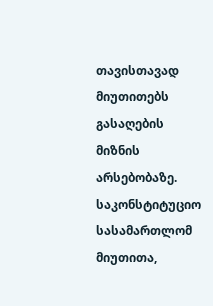თავისთავად მიუთითებს გასაღების მიზნის არსებობაზე. საკონსტიტუციო სასამართლომ მიუთითა,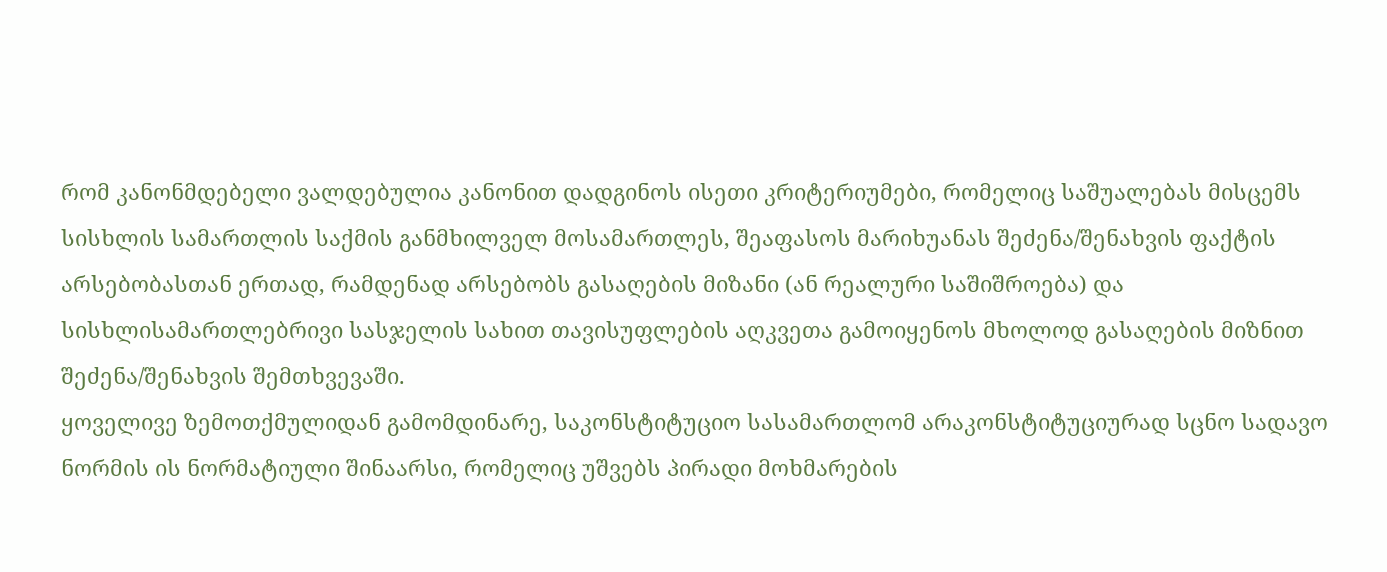რომ კანონმდებელი ვალდებულია კანონით დადგინოს ისეთი კრიტერიუმები, რომელიც საშუალებას მისცემს სისხლის სამართლის საქმის განმხილველ მოსამართლეს, შეაფასოს მარიხუანას შეძენა/შენახვის ფაქტის არსებობასთან ერთად, რამდენად არსებობს გასაღების მიზანი (ან რეალური საშიშროება) და სისხლისამართლებრივი სასჯელის სახით თავისუფლების აღკვეთა გამოიყენოს მხოლოდ გასაღების მიზნით შეძენა/შენახვის შემთხვევაში.
ყოველივე ზემოთქმულიდან გამომდინარე, საკონსტიტუციო სასამართლომ არაკონსტიტუციურად სცნო სადავო ნორმის ის ნორმატიული შინაარსი, რომელიც უშვებს პირადი მოხმარების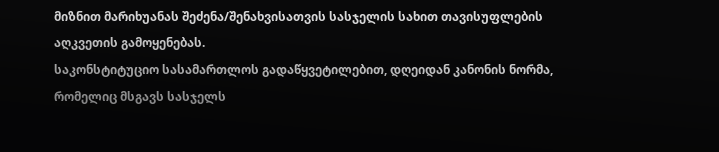მიზნით მარიხუანას შეძენა/შენახვისათვის სასჯელის სახით თავისუფლების აღკვეთის გამოყენებას.
საკონსტიტუციო სასამართლოს გადაწყვეტილებით, დღეიდან კანონის ნორმა, რომელიც მსგავს სასჯელს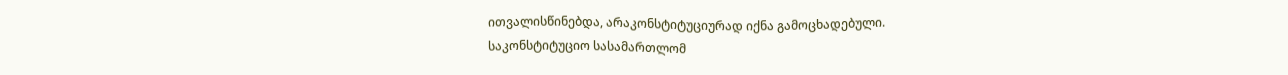ითვალისწინებდა, არაკონსტიტუციურად იქნა გამოცხადებული.
საკონსტიტუციო სასამართლომ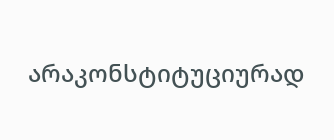არაკონსტიტუციურად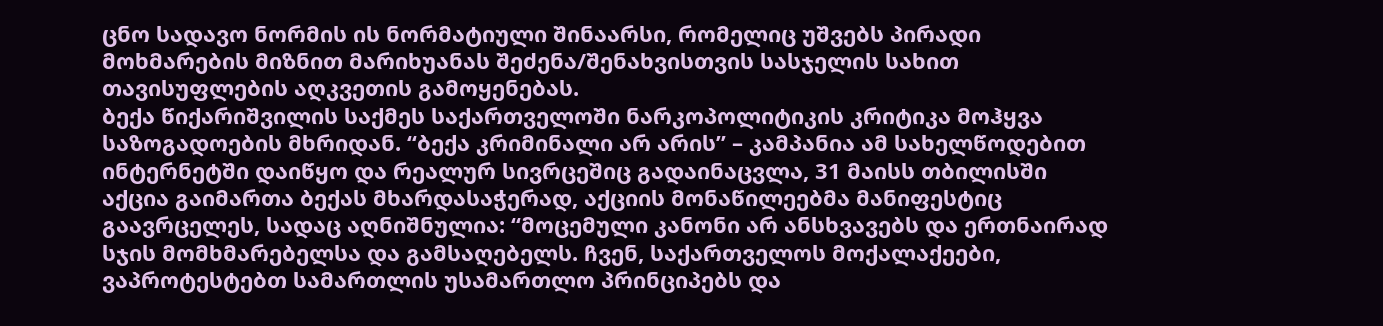ცნო სადავო ნორმის ის ნორმატიული შინაარსი, რომელიც უშვებს პირადი მოხმარების მიზნით მარიხუანას შეძენა/შენახვისთვის სასჯელის სახით თავისუფლების აღკვეთის გამოყენებას.
ბექა წიქარიშვილის საქმეს საქართველოში ნარკოპოლიტიკის კრიტიკა მოჰყვა საზოგადოების მხრიდან. “ბექა კრიმინალი არ არის” – კამპანია ამ სახელწოდებით ინტერნეტში დაიწყო და რეალურ სივრცეშიც გადაინაცვლა, 31 მაისს თბილისში აქცია გაიმართა ბექას მხარდასაჭერად, აქციის მონაწილეებმა მანიფესტიც გაავრცელეს, სადაც აღნიშნულია: “მოცემული კანონი არ ანსხვავებს და ერთნაირად სჯის მომხმარებელსა და გამსაღებელს. ჩვენ, საქართველოს მოქალაქეები, ვაპროტესტებთ სამართლის უსამართლო პრინციპებს და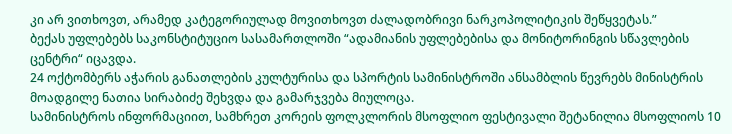კი არ ვითხოვთ, არამედ კატეგორიულად მოვითხოვთ ძალადობრივი ნარკოპოლიტიკის შეწყვეტას.”
ბექას უფლებებს საკონსტიტუციო სასამართლოში “ადამიანის უფლებებისა და მონიტორინგის სწავლების ცენტრი“ იცავდა.
24 ოქტომბერს აჭარის განათლების კულტურისა და სპორტის სამინისტროში ანსამბლის წევრებს მინისტრის მოადგილე ნათია სირაბიძე შეხვდა და გამარჯვება მიულოცა.
სამინისტროს ინფორმაციით, სამხრეთ კორეის ფოლკლორის მსოფლიო ფესტივალი შეტანილია მსოფლიოს 10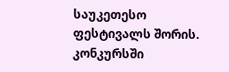საუკეთესო ფესტივალს შორის. კონკურსში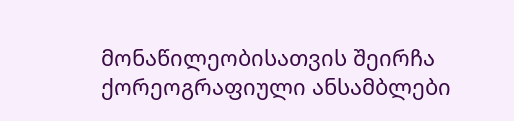მონაწილეობისათვის შეირჩა ქორეოგრაფიული ანსამბლები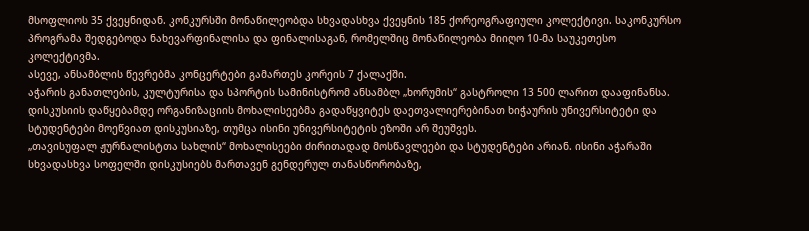მსოფლიოს 35 ქვეყნიდან. კონკურსში მონაწილეობდა სხვადასხვა ქვეყნის 185 ქორეოგრაფიული კოლექტივი. საკონკურსო პროგრამა შედგებოდა ნახევარფინალისა და ფინალისაგან, რომელშიც მონაწილეობა მიიღო 10-მა საუკეთესო კოლექტივმა.
ასევე, ანსამბლის წევრებმა კონცერტები გამართეს კორეის 7 ქალაქში.
აჭარის განათლების, კულტურისა და სპორტის სამინისტრომ ანსამბლ „ხორუმის“ გასტროლი 13 500 ლარით დააფინანსა.
დისკუსიის დაწყებამდე ორგანიზაციის მოხალისეებმა გადაწყვიტეს დაეთვალიერებინათ ხიჭაურის უნივერსიტეტი და სტუდენტები მოეწვიათ დისკუსიაზე, თუმცა ისინი უნივერსიტეტის ეზოში არ შეუშვეს.
„თავისუფალ ჟურნალისტთა სახლის“ მოხალისეები ძირითადად მოსწავლეები და სტუდენტები არიან. ისინი აჭარაში სხვადასხვა სოფელში დისკუსიებს მართავენ გენდერულ თანასწორობაზე,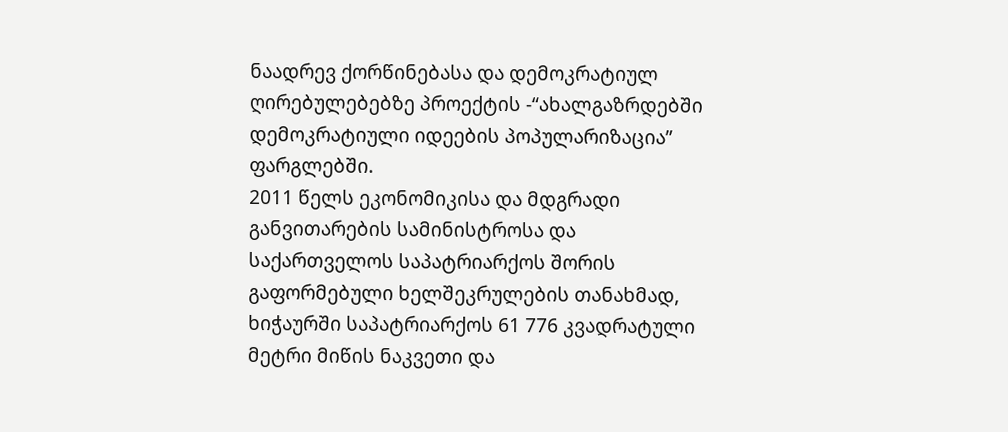ნაადრევ ქორწინებასა და დემოკრატიულ ღირებულებებზე პროექტის -“ახალგაზრდებში დემოკრატიული იდეების პოპულარიზაცია” ფარგლებში.
2011 წელს ეკონომიკისა და მდგრადი განვითარების სამინისტროსა და საქართველოს საპატრიარქოს შორის გაფორმებული ხელშეკრულების თანახმად, ხიჭაურში საპატრიარქოს 61 776 კვადრატული მეტრი მიწის ნაკვეთი და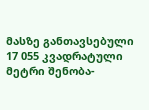მასზე განთავსებული 17 055 კვადრატული მეტრი შენობა-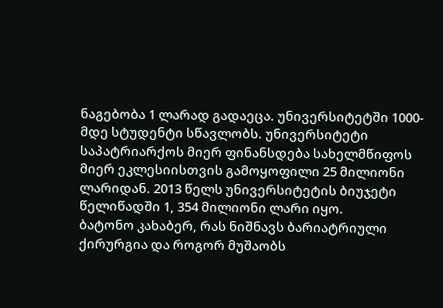ნაგებობა 1 ლარად გადაეცა. უნივერსიტეტში 1000-მდე სტუდენტი სწავლობს. უნივერსიტეტი საპატრიარქოს მიერ ფინანსდება სახელმწიფოს მიერ ეკლესიისთვის გამოყოფილი 25 მილიონი ლარიდან. 2013 წელს უნივერსიტეტის ბიუჯეტი წელიწადში 1, 354 მილიონი ლარი იყო.
ბატონო კახაბერ, რას ნიშნავს ბარიატრიული ქირურგია და როგორ მუშაობს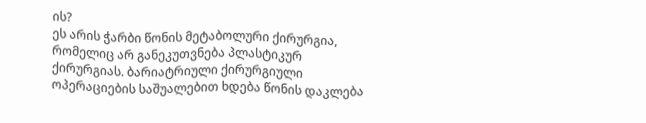ის?
ეს არის ჭარბი წონის მეტაბოლური ქირურგია, რომელიც არ განეკუთვნება პლასტიკურ ქირურგიას. ბარიატრიული ქირურგიული ოპერაციების საშუალებით ხდება წონის დაკლება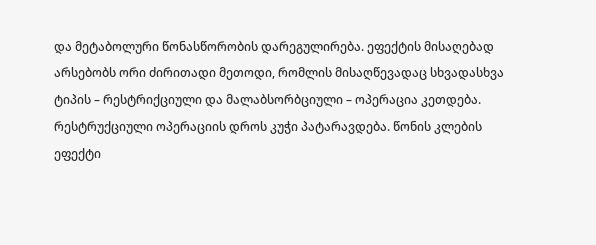და მეტაბოლური წონასწორობის დარეგულირება. ეფექტის მისაღებად არსებობს ორი ძირითადი მეთოდი, რომლის მისაღწევადაც სხვადასხვა ტიპის – რესტრიქციული და მალაბსორბციული – ოპერაცია კეთდება.
რესტრუქციული ოპერაციის დროს კუჭი პატარავდება. წონის კლების ეფექტი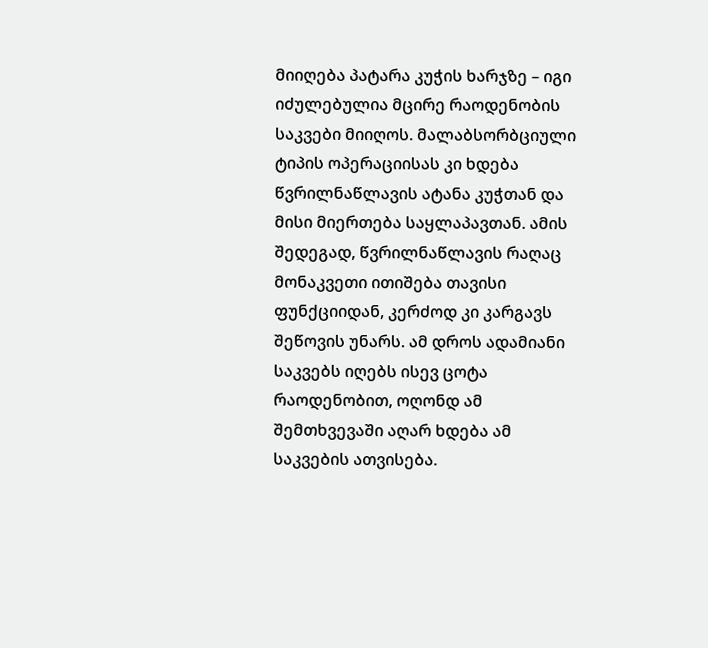მიიღება პატარა კუჭის ხარჯზე – იგი იძულებულია მცირე რაოდენობის საკვები მიიღოს. მალაბსორბციული ტიპის ოპერაციისას კი ხდება წვრილნაწლავის ატანა კუჭთან და მისი მიერთება საყლაპავთან. ამის შედეგად, წვრილნაწლავის რაღაც მონაკვეთი ითიშება თავისი ფუნქციიდან, კერძოდ კი კარგავს შეწოვის უნარს. ამ დროს ადამიანი საკვებს იღებს ისევ ცოტა რაოდენობით, ოღონდ ამ შემთხვევაში აღარ ხდება ამ საკვების ათვისება.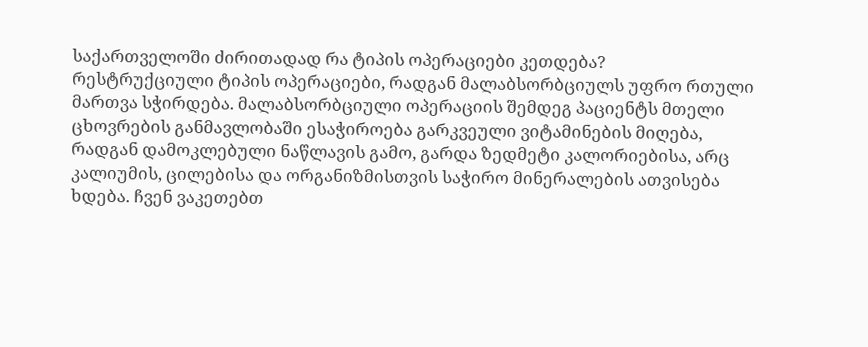საქართველოში ძირითადად რა ტიპის ოპერაციები კეთდება?
რესტრუქციული ტიპის ოპერაციები, რადგან მალაბსორბციულს უფრო რთული მართვა სჭირდება. მალაბსორბციული ოპერაციის შემდეგ პაციენტს მთელი ცხოვრების განმავლობაში ესაჭიროება გარკვეული ვიტამინების მიღება, რადგან დამოკლებული ნაწლავის გამო, გარდა ზედმეტი კალორიებისა, არც კალიუმის, ცილებისა და ორგანიზმისთვის საჭირო მინერალების ათვისება ხდება. ჩვენ ვაკეთებთ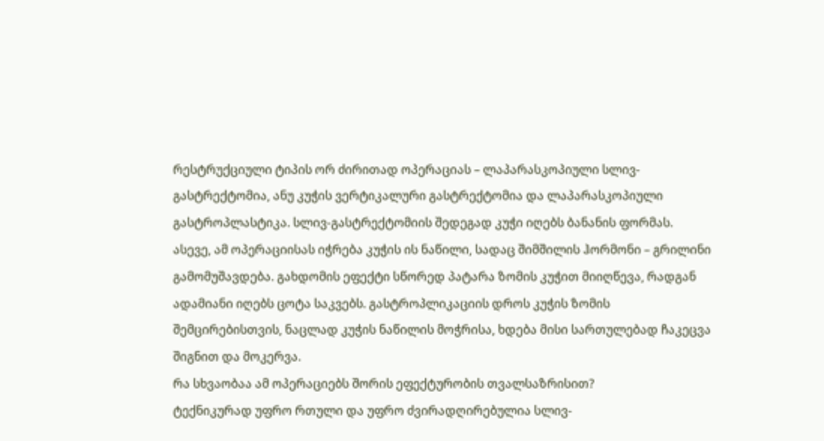რესტრუქციული ტიპის ორ ძირითად ოპერაციას – ლაპარასკოპიული სლივ-გასტრექტომია, ანუ კუჭის ვერტიკალური გასტრექტომია და ლაპარასკოპიული გასტროპლასტიკა. სლივ-გასტრექტომიის შედეგად კუჭი იღებს ბანანის ფორმას. ასევე, ამ ოპერაციისას იჭრება კუჭის ის ნაწილი, სადაც შიმშილის ჰორმონი – გრილინი გამომუშავდება. გახდომის ეფექტი სწორედ პატარა ზომის კუჭით მიიღწევა, რადგან ადამიანი იღებს ცოტა საკვებს. გასტროპლიკაციის დროს კუჭის ზომის შემცირებისთვის, ნაცლად კუჭის ნაწილის მოჭრისა, ხდება მისი სართულებად ჩაკეცვა შიგნით და მოკერვა.
რა სხვაობაა ამ ოპერაციებს შორის ეფექტურობის თვალსაზრისით?
ტექნიკურად უფრო რთული და უფრო ძვირადღირებულია სლივ-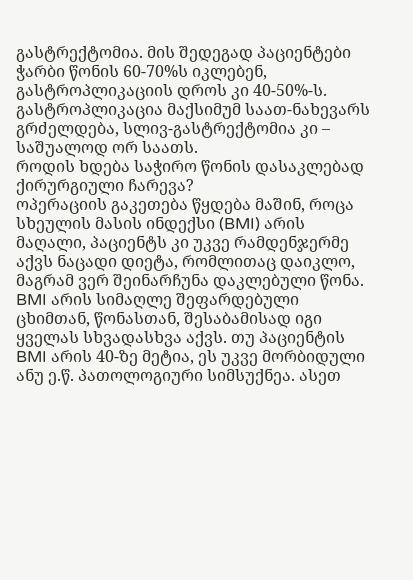გასტრექტომია. მის შედეგად პაციენტები ჭარბი წონის 60-70%ს იკლებენ, გასტროპლიკაციის დროს კი 40-50%-ს. გასტროპლიკაცია მაქსიმუმ საათ-ნახევარს გრძელდება, სლივ-გასტრექტომია კი – საშუალოდ ორ საათს.
როდის ხდება საჭირო წონის დასაკლებად ქირურგიული ჩარევა?
ოპერაციის გაკეთება წყდება მაშინ, როცა სხეულის მასის ინდექსი (BMI) არის მაღალი, პაციენტს კი უკვე რამდენჯერმე აქვს ნაცადი დიეტა, რომლითაც დაიკლო, მაგრამ ვერ შეინარჩუნა დაკლებული წონა. BMI არის სიმაღლე შეფარდებული ცხიმთან, წონასთან, შესაბამისად იგი ყველას სხვადასხვა აქვს. თუ პაციენტის BMI არის 40-ზე მეტია, ეს უკვე მორბიდული ანუ ე.წ. პათოლოგიური სიმსუქნეა. ასეთ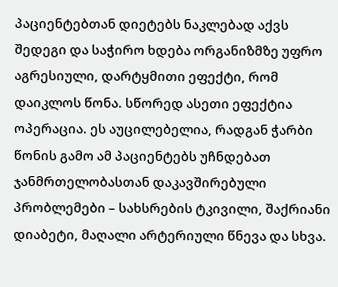პაციენტებთან დიეტებს ნაკლებად აქვს შედეგი და საჭირო ხდება ორგანიზმზე უფრო აგრესიული, დარტყმითი ეფექტი, რომ დაიკლოს წონა. სწორედ ასეთი ეფექტია ოპერაცია. ეს აუცილებელია, რადგან ჭარბი წონის გამო ამ პაციენტებს უჩნდებათ ჯანმრთელობასთან დაკავშირებული პრობლემები – სახსრების ტკივილი, შაქრიანი დიაბეტი, მაღალი არტერიული წნევა და სხვა.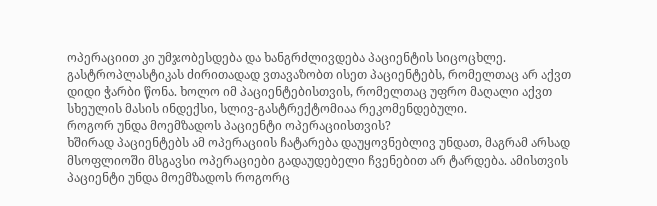ოპერაციით კი უმჯობესდება და ხანგრძლივდება პაციენტის სიცოცხლე.
გასტროპლასტიკას ძირითადად ვთავაზობთ ისეთ პაციენტებს, რომელთაც არ აქვთ დიდი ჭარბი წონა. ხოლო იმ პაციენტებისთვის, რომელთაც უფრო მაღალი აქვთ სხეულის მასის ინდექსი, სლივ-გასტრექტომიაა რეკომენდებული.
როგორ უნდა მოემზადოს პაციენტი ოპერაციისთვის?
ხშირად პაციენტებს ამ ოპერაციის ჩატარება დაუყოვნებლივ უნდათ, მაგრამ არსად მსოფლიოში მსგავსი ოპერაციები გადაუდებელი ჩვენებით არ ტარდება. ამისთვის პაციენტი უნდა მოემზადოს როგორც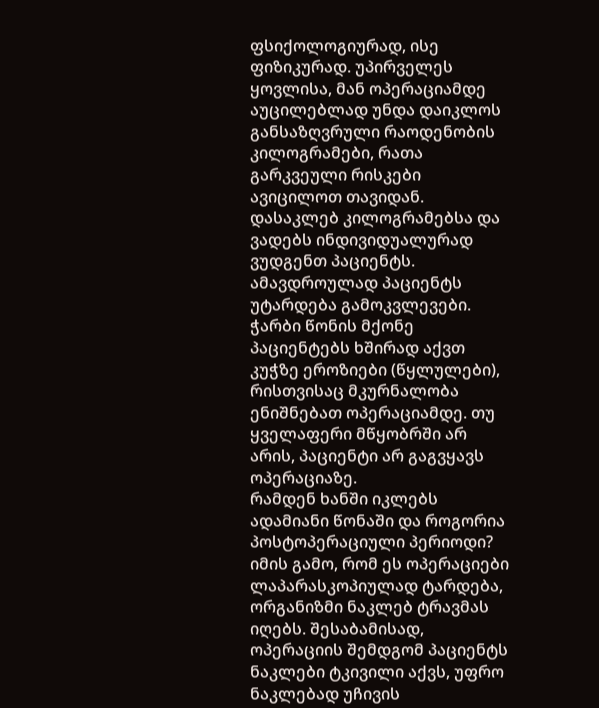ფსიქოლოგიურად, ისე ფიზიკურად. უპირველეს ყოვლისა, მან ოპერაციამდე აუცილებლად უნდა დაიკლოს განსაზღვრული რაოდენობის კილოგრამები, რათა გარკვეული რისკები ავიცილოთ თავიდან. დასაკლებ კილოგრამებსა და ვადებს ინდივიდუალურად ვუდგენთ პაციენტს. ამავდროულად პაციენტს უტარდება გამოკვლევები. ჭარბი წონის მქონე პაციენტებს ხშირად აქვთ კუჭზე ეროზიები (წყლულები), რისთვისაც მკურნალობა ენიშნებათ ოპერაციამდე. თუ ყველაფერი მწყობრში არ არის, პაციენტი არ გაგვყავს ოპერაციაზე.
რამდენ ხანში იკლებს ადამიანი წონაში და როგორია პოსტოპერაციული პერიოდი?
იმის გამო, რომ ეს ოპერაციები ლაპარასკოპიულად ტარდება, ორგანიზმი ნაკლებ ტრავმას იღებს. შესაბამისად, ოპერაციის შემდგომ პაციენტს ნაკლები ტკივილი აქვს, უფრო ნაკლებად უჩივის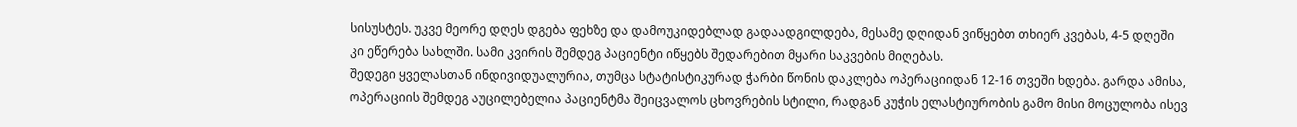სისუსტეს. უკვე მეორე დღეს დგება ფეხზე და დამოუკიდებლად გადაადგილდება, მესამე დღიდან ვიწყებთ თხიერ კვებას, 4-5 დღეში კი ეწერება სახლში. სამი კვირის შემდეგ პაციენტი იწყებს შედარებით მყარი საკვების მიღებას.
შედეგი ყველასთან ინდივიდუალურია, თუმცა სტატისტიკურად ჭარბი წონის დაკლება ოპერაციიდან 12-16 თვეში ხდება. გარდა ამისა, ოპერაციის შემდეგ აუცილებელია პაციენტმა შეიცვალოს ცხოვრების სტილი, რადგან კუჭის ელასტიურობის გამო მისი მოცულობა ისევ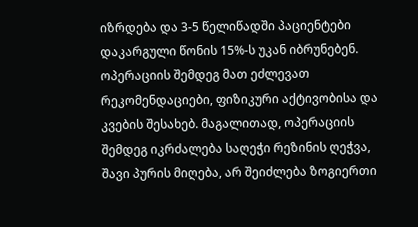იზრდება და 3-5 წელიწადში პაციენტები დაკარგული წონის 15%-ს უკან იბრუნებენ. ოპერაციის შემდეგ მათ ეძლევათ რეკომენდაციები, ფიზიკური აქტივობისა და კვების შესახებ. მაგალითად, ოპერაციის შემდეგ იკრძალება საღეჭი რეზინის ღეჭვა, შავი პურის მიღება, არ შეიძლება ზოგიერთი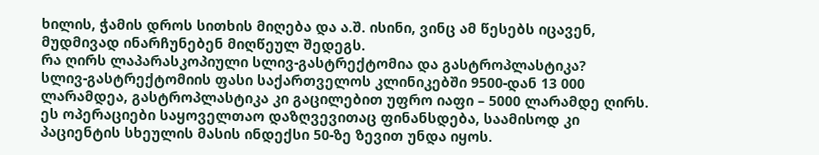ხილის, ჭამის დროს სითხის მიღება და ა.შ. ისინი, ვინც ამ წესებს იცავენ, მუდმივად ინარჩუნებენ მიღწეულ შედეგს.
რა ღირს ლაპარასკოპიული სლივ-გასტრექტომია და გასტროპლასტიკა?
სლივ-გასტრექტომიის ფასი საქართველოს კლინიკებში 9500-დან 13 000 ლარამდეა, გასტროპლასტიკა კი გაცილებით უფრო იაფი – 5000 ლარამდე ღირს. ეს ოპერაციები საყოველთაო დაზღვევითაც ფინანსდება, საამისოდ კი პაციენტის სხეულის მასის ინდექსი 50-ზე ზევით უნდა იყოს.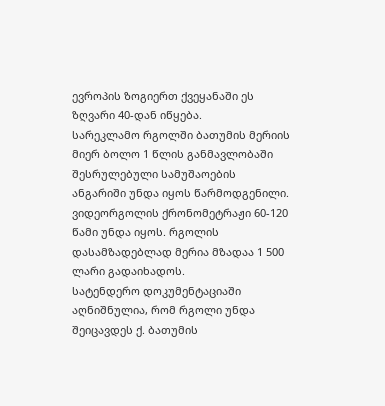ევროპის ზოგიერთ ქვეყანაში ეს ზღვარი 40-დან იწყება.
სარეკლამო რგოლში ბათუმის მერიის მიერ ბოლო 1 წლის განმავლობაში შესრულებული სამუშაოების ანგარიში უნდა იყოს წარმოდგენილი. ვიდეორგოლის ქრონომეტრაჟი 60-120 წამი უნდა იყოს. რგოლის დასამზადებლად მერია მზადაა 1 500 ლარი გადაიხადოს.
სატენდერო დოკუმენტაციაში აღნიშნულია, რომ რგოლი უნდა შეიცავდეს ქ. ბათუმის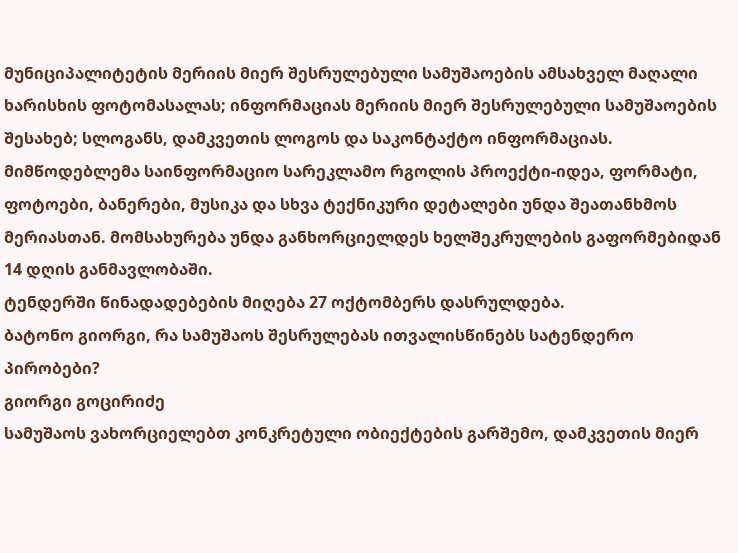მუნიციპალიტეტის მერიის მიერ შესრულებული სამუშაოების ამსახველ მაღალი ხარისხის ფოტომასალას; ინფორმაციას მერიის მიერ შესრულებული სამუშაოების შესახებ; სლოგანს, დამკვეთის ლოგოს და საკონტაქტო ინფორმაციას.
მიმწოდებლემა საინფორმაციო სარეკლამო რგოლის პროექტი-იდეა, ფორმატი, ფოტოები, ბანერები, მუსიკა და სხვა ტექნიკური დეტალები უნდა შეათანხმოს მერიასთან. მომსახურება უნდა განხორციელდეს ხელშეკრულების გაფორმებიდან 14 დღის განმავლობაში.
ტენდერში წინადადებების მიღება 27 ოქტომბერს დასრულდება.
ბატონო გიორგი, რა სამუშაოს შესრულებას ითვალისწინებს სატენდერო პირობები?
გიორგი გოცირიძე
სამუშაოს ვახორციელებთ კონკრეტული ობიექტების გარშემო, დამკვეთის მიერ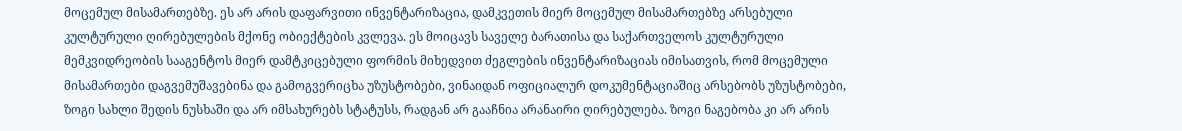მოცემულ მისამართებზე. ეს არ არის დაფარვითი ინვენტარიზაცია, დამკვეთის მიერ მოცემულ მისამართებზე არსებული კულტურული ღირებულების მქონე ობიექტების კვლევა. ეს მოიცავს საველე ბარათისა და საქართველოს კულტურული მემკვიდრეობის სააგენტოს მიერ დამტკიცებული ფორმის მიხედვით ძეგლების ინვენტარიზაციას იმისათვის, რომ მოცემული მისამართები დაგვემუშავებინა და გამოგვერიცხა უზუსტობები, ვინაიდან ოფიციალურ დოკუმენტაციაშიც არსებობს უზუსტობები, ზოგი სახლი შედის ნუსხაში და არ იმსახურებს სტატუსს, რადგან არ გააჩნია არანაირი ღირებულება. ზოგი ნაგებობა კი არ არის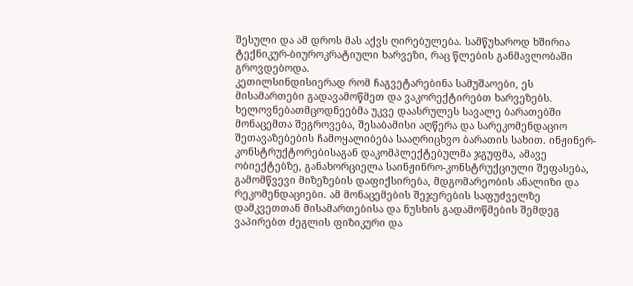შესული და ამ დროს მას აქვს ღირებულება. სამწუხაროდ ხშირია ტექნიკურ-ბიუროკრატიული ხარვეზი, რაც წლების განმავლობაში გროვდებოდა.
კეთილსინდისიერად რომ ჩაგვეტარებინა სამუშაოები, ეს მისამართები გადავამოწმეთ და ვაკორექტირებთ ხარვეზებს. ხელოვნებათმცოდნეებმა უკვე დაასრულეს სავალე ბარათებში მონაცემთა შეგროვება, შესაბამისი აღწერა და სარეკომენდაციო შეთავაზებების ჩამოყალიბება სააღრიცხვო ბარათის სახით. ინჟინერ-კონსტრუქტორებისაგან დაკომპლექტებულმა ჯგუფმა, ამავე ობიექტებზე, განახორციელა საინჟინრო-კონსტრუქციული შეფასება, გამომწვევი მიზეზების დაფიქსირება, მდგომარეობის ანალიზი და რეკომენდაციები. ამ მონაცემების შეჯერების საფუძველზე დამკვეთთან მისამართებისა და ნუსხის გადამოწმების შემდეგ ვაპირებთ ძეგლის ფიზიკური და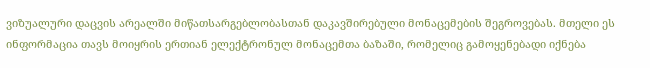ვიზუალური დაცვის არეალში მიწათსარგებლობასთან დაკავშირებული მონაცემების შეგროვებას. მთელი ეს ინფორმაცია თავს მოიყრის ერთიან ელექტრონულ მონაცემთა ბაზაში, რომელიც გამოყენებადი იქნება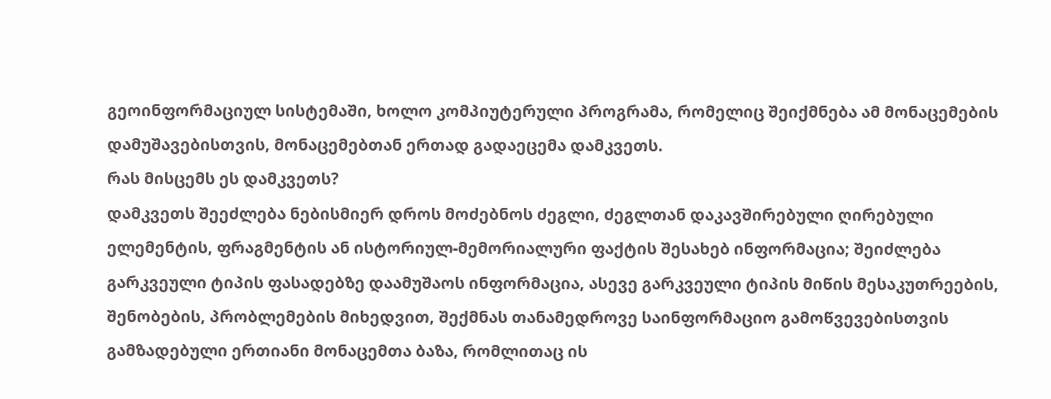გეოინფორმაციულ სისტემაში, ხოლო კომპიუტერული პროგრამა, რომელიც შეიქმნება ამ მონაცემების დამუშავებისთვის, მონაცემებთან ერთად გადაეცემა დამკვეთს.
რას მისცემს ეს დამკვეთს?
დამკვეთს შეეძლება ნებისმიერ დროს მოძებნოს ძეგლი, ძეგლთან დაკავშირებული ღირებული ელემენტის, ფრაგმენტის ან ისტორიულ-მემორიალური ფაქტის შესახებ ინფორმაცია; შეიძლება გარკვეული ტიპის ფასადებზე დაამუშაოს ინფორმაცია, ასევე გარკვეული ტიპის მიწის მესაკუთრეების, შენობების, პრობლემების მიხედვით, შექმნას თანამედროვე საინფორმაციო გამოწვევებისთვის გამზადებული ერთიანი მონაცემთა ბაზა, რომლითაც ის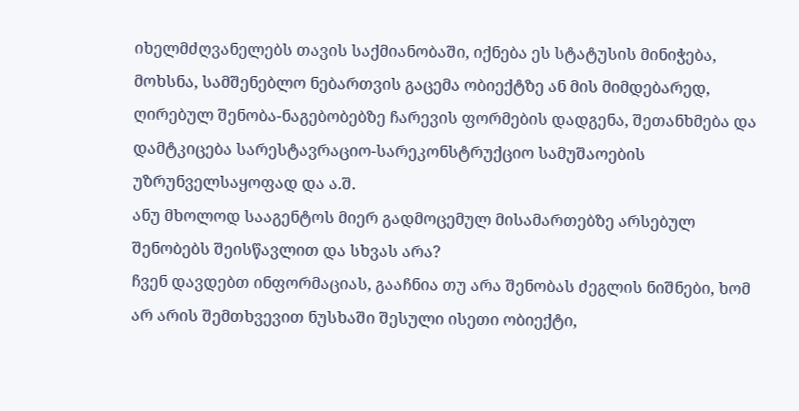იხელმძღვანელებს თავის საქმიანობაში, იქნება ეს სტატუსის მინიჭება, მოხსნა, სამშენებლო ნებართვის გაცემა ობიექტზე ან მის მიმდებარედ, ღირებულ შენობა-ნაგებობებზე ჩარევის ფორმების დადგენა, შეთანხმება და დამტკიცება სარესტავრაციო-სარეკონსტრუქციო სამუშაოების უზრუნველსაყოფად და ა.შ.
ანუ მხოლოდ სააგენტოს მიერ გადმოცემულ მისამართებზე არსებულ შენობებს შეისწავლით და სხვას არა?
ჩვენ დავდებთ ინფორმაციას, გააჩნია თუ არა შენობას ძეგლის ნიშნები, ხომ არ არის შემთხვევით ნუსხაში შესული ისეთი ობიექტი,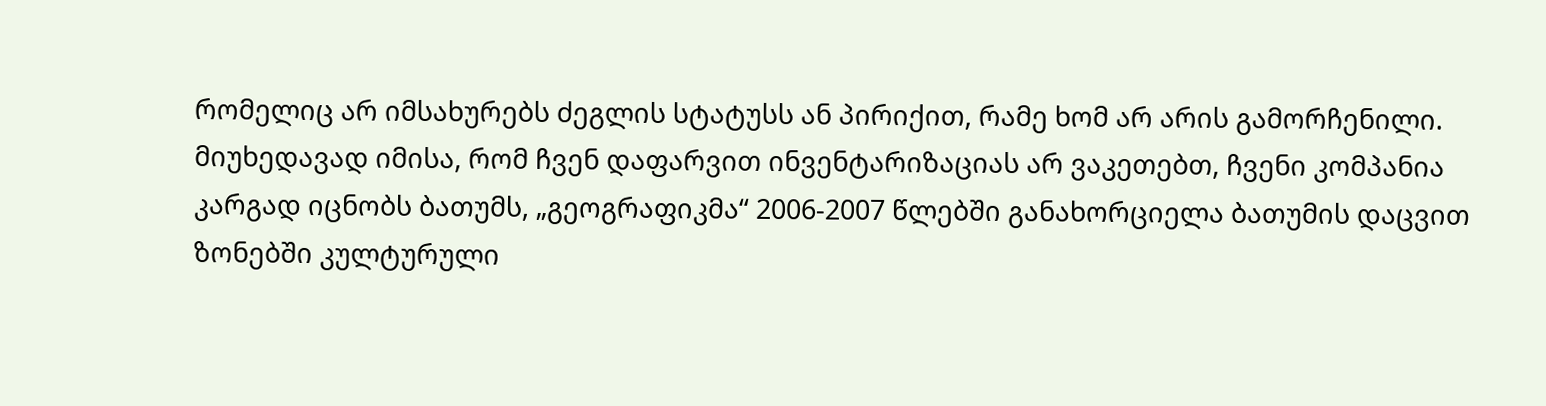რომელიც არ იმსახურებს ძეგლის სტატუსს ან პირიქით, რამე ხომ არ არის გამორჩენილი. მიუხედავად იმისა, რომ ჩვენ დაფარვით ინვენტარიზაციას არ ვაკეთებთ, ჩვენი კომპანია კარგად იცნობს ბათუმს, „გეოგრაფიკმა“ 2006-2007 წლებში განახორციელა ბათუმის დაცვით ზონებში კულტურული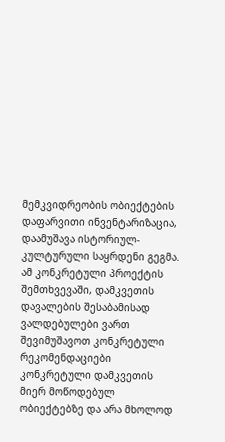მემკვიდრეობის ობიექტების დაფარვითი ინვენტარიზაცია, დაამუშავა ისტორიულ-კულტურული საყრდენი გეგმა. ამ კონკრეტული პროექტის შემთხვევაში, დამკვეთის დავალების შესაბამისად ვალდებულები ვართ შევიმუშავოთ კონკრეტული რეკომენდაციები კონკრეტული დამკვეთის მიერ მოწოდებულ ობიექტებზე და არა მხოლოდ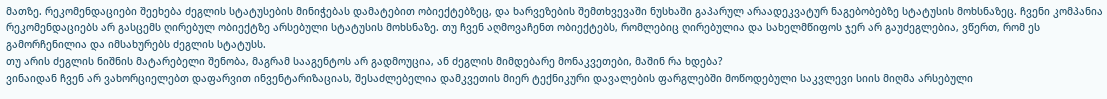მათზე. რეკომენდაციები შეეხება ძეგლის სტატუსების მინიჭებას დამატებით ობიექტებზეც, და ხარვეზების შემთხვევაში ნუსხაში გაპარულ არაადეკვატურ ნაგებობებზე სტატუსის მოხსნაზეც. ჩვენი კომპანია რეკომენდაციებს არ გასცემს ღირებულ ობიექტზე არსებული სტატუსის მოხსნაზე. თუ ჩვენ აღმოვაჩენთ ობიექტებს, რომლებიც ღირებულია და სახელმწიფოს ჯერ არ გაუძეგლებია, ვწერთ, რომ ეს გამორჩენილია და იმსახურებს ძეგლის სტატუსს.
თუ არის ძეგლის ნიშნის მატარებელი შენობა, მაგრამ სააგენტოს არ გადმოუცია, ან ძეგლის მიმდებარე მონაკვეთები, მაშინ რა ხდება?
ვინაიდან ჩვენ არ ვახორციელებთ დაფარვით ინვენტარიზაციას, შესაძლებელია დამკვეთის მიერ ტექნიკური დავალების ფარგლებში მოწოდებული საკვლევი სიის მიღმა არსებული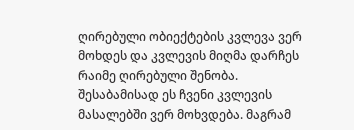ღირებული ობიექტების კვლევა ვერ მოხდეს და კვლევის მიღმა დარჩეს რაიმე ღირებული შენობა. შესაბამისად ეს ჩვენი კვლევის მასალებში ვერ მოხვდება. მაგრამ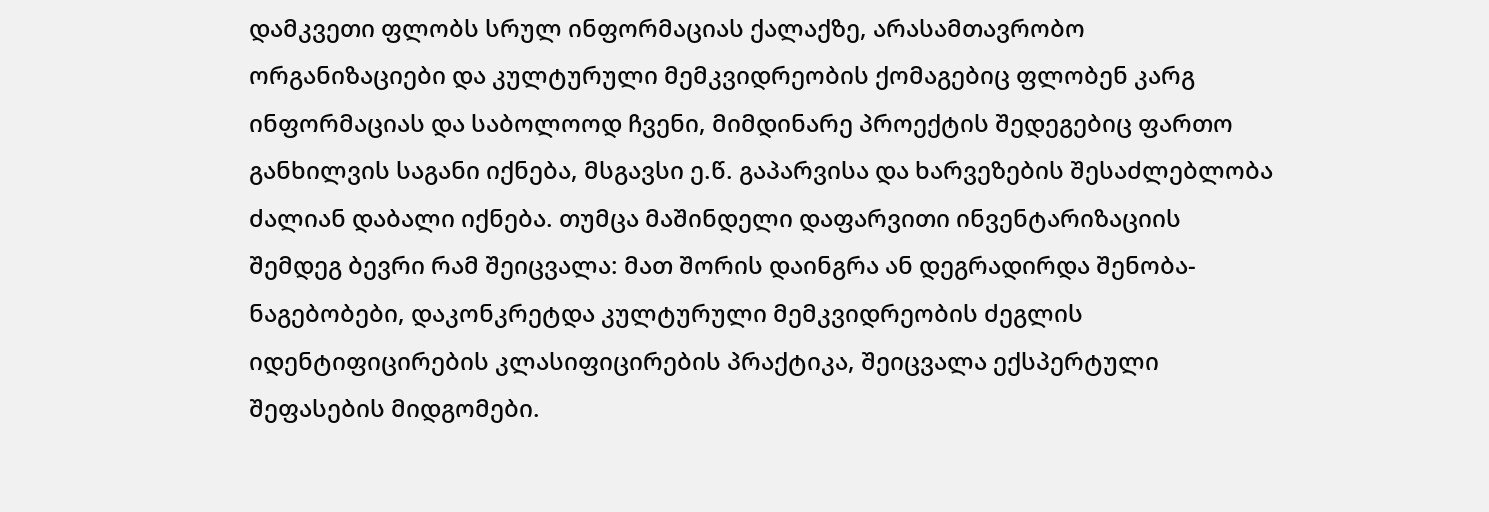დამკვეთი ფლობს სრულ ინფორმაციას ქალაქზე, არასამთავრობო ორგანიზაციები და კულტურული მემკვიდრეობის ქომაგებიც ფლობენ კარგ ინფორმაციას და საბოლოოდ ჩვენი, მიმდინარე პროექტის შედეგებიც ფართო განხილვის საგანი იქნება, მსგავსი ე.წ. გაპარვისა და ხარვეზების შესაძლებლობა ძალიან დაბალი იქნება. თუმცა მაშინდელი დაფარვითი ინვენტარიზაციის შემდეგ ბევრი რამ შეიცვალა: მათ შორის დაინგრა ან დეგრადირდა შენობა-ნაგებობები, დაკონკრეტდა კულტურული მემკვიდრეობის ძეგლის იდენტიფიცირების კლასიფიცირების პრაქტიკა, შეიცვალა ექსპერტული შეფასების მიდგომები.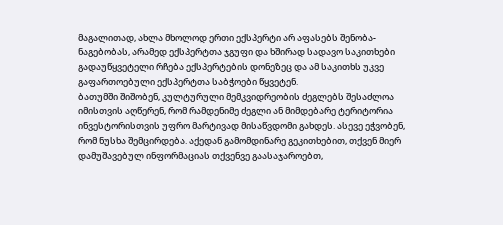მაგალითად, ახლა მხოლოდ ერთი ექსპერტი არ აფასებს შენობა-ნაგებობას, არამედ ექსპერტთა ჯგუფი და ხშირად სადავო საკითხები გადაუწყვეტელი რჩება ექსპერტების დონეზეც და ამ საკითხს უკვე გაფართოებული ექსპერტთა საბჭოები წყვეტენ.
ბათუმში შიშობენ, კულტურული მემკვიდრეობის ძეგლებს შესაძლოა იმისთვის აღწერენ, რომ რამდენიმე ძეგლი ან მიმდებარე ტერიტორია ინვესტორისთვის უფრო მარტივად მისაწვდომი გახდეს. ასევე ეჭვობენ, რომ ნუსხა შემცირდება. აქედან გამომდინარე გეკითხებით, თქვენ მიერ დამუშავებულ ინფორმაციას თქვენვე გაასაჯაროებთ,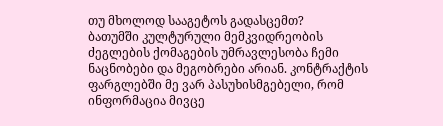თუ მხოლოდ სააგეტოს გადასცემთ?
ბათუმში კულტურული მემკვიდრეობის ძეგლების ქომაგების უმრავლესობა ჩემი ნაცნობები და მეგობრები არიან. კონტრაქტის ფარგლებში მე ვარ პასუხისმგებელი, რომ ინფორმაცია მივცე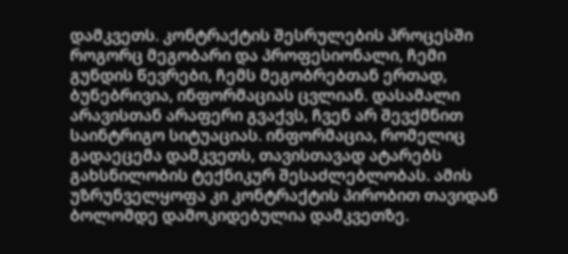დამკვეთს. კონტრაქტის შესრულების პროცესში როგორც მეგობარი და პროფესიონალი, ჩემი გუნდის წევრები, ჩემს მეგობრებთან ერთად, ბუნებრივია, ინფორმაციას ცვლიან. დასამალი არავისთან არაფერი გვაქვს, ჩვენ არ შევქმნით საინტრიგო სიტუაციას. ინფორმაცია, რომელიც გადაეცემა დამკვეთს, თავისთავად ატარებს გახსნილობის ტექნიკურ შესაძლებლობას. ამის უზრუნველყოფა კი კონტრაქტის პირობით თავიდან ბოლომდე დამოკიდებულია დამკვეთზე.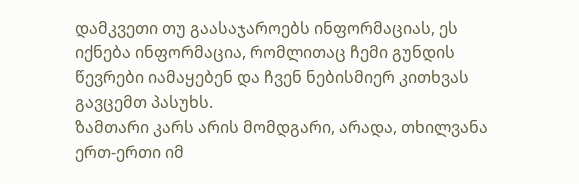დამკვეთი თუ გაასაჯაროებს ინფორმაციას, ეს იქნება ინფორმაცია, რომლითაც ჩემი გუნდის წევრები იამაყებენ და ჩვენ ნებისმიერ კითხვას გავცემთ პასუხს.
ზამთარი კარს არის მომდგარი, არადა, თხილვანა ერთ-ერთი იმ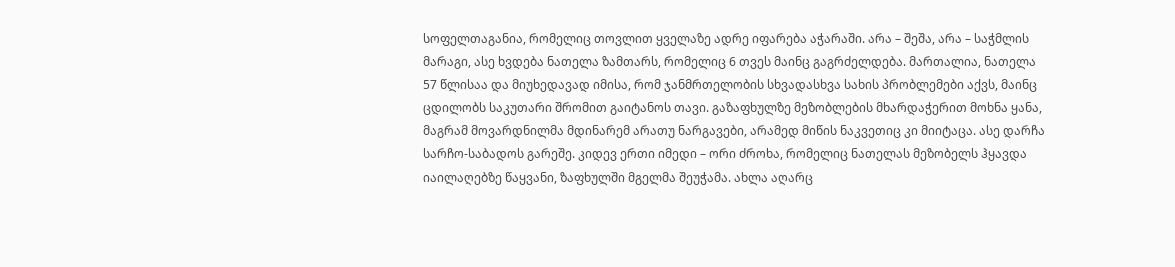სოფელთაგანია, რომელიც თოვლით ყველაზე ადრე იფარება აჭარაში. არა – შეშა, არა – საჭმლის მარაგი, ასე ხვდება ნათელა ზამთარს, რომელიც 6 თვეს მაინც გაგრძელდება. მართალია, ნათელა 57 წლისაა და მიუხედავად იმისა, რომ ჯანმრთელობის სხვადასხვა სახის პრობლემები აქვს, მაინც ცდილობს საკუთარი შრომით გაიტანოს თავი. გაზაფხულზე მეზობლების მხარდაჭერით მოხნა ყანა, მაგრამ მოვარდნილმა მდინარემ არათუ ნარგავები, არამედ მიწის ნაკვეთიც კი მიიტაცა. ასე დარჩა სარჩო-საბადოს გარეშე. კიდევ ერთი იმედი – ორი ძროხა, რომელიც ნათელას მეზობელს ჰყავდა იაილაღებზე წაყვანი, ზაფხულში მგელმა შეუჭამა. ახლა აღარც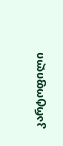კარტოფილი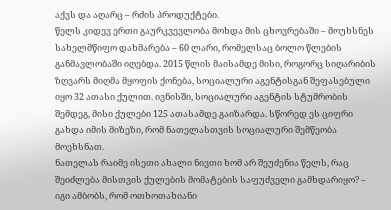აქვს და აღარც – რძის პროდუქტები.
წელს კიდევ ერთი გაურკვევლობა მოხდა მის ცხოვრებაში – მოუხსნეს სახელმწიფო დახმარება – 60 ლარი, რომელსაც ბოლო წლების განმავლობაში იღებდა. 2015 წლის მაისამდე მისი, როგორც სიღარიბის ზღვარს მიღმა მყოფის ქონება, სოციალური აგენტისგან შეფასებული იყო 32 ათასი ქულით. ივნისში, სოციალური აგენტის სტუმრობის შემდეგ, მისი ქულები 125 ათასამდე გაიზარდა. სწორედ ეს ციფრი გახდა იმის მიზეზი, რომ ნათელასთვის სოციალური შემწეობა მოეხსნათ.
ნათელას რაიმე ისეთი ახალი ნივთი ხომ არ შეუძენია წელს, რაც შეიძლება მისთვის ქულების მომატების საფუძველი გამხდარიყო? – იგი ამბობს, რომ ოთხოთახიანი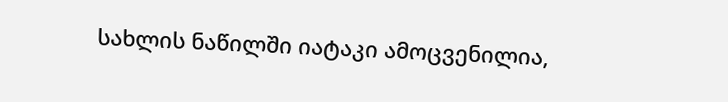სახლის ნაწილში იატაკი ამოცვენილია,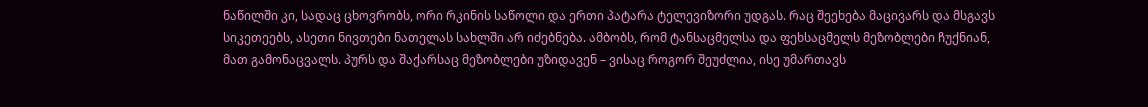ნაწილში კი, სადაც ცხოვრობს, ორი რკინის საწოლი და ერთი პატარა ტელევიზორი უდგას. რაც შეეხება მაცივარს და მსგავს სიკეთეებს, ასეთი ნივთები ნათელას სახლში არ იძებნება. ამბობს, რომ ტანსაცმელსა და ფეხსაცმელს მეზობლები ჩუქნიან, მათ გამონაცვალს. პურს და შაქარსაც მეზობლები უზიდავენ – ვისაც როგორ შეუძლია, ისე უმართავს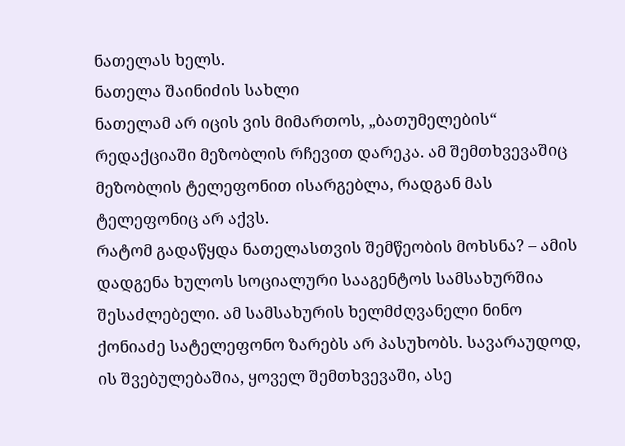ნათელას ხელს.
ნათელა შაინიძის სახლი
ნათელამ არ იცის ვის მიმართოს, „ბათუმელების“ რედაქციაში მეზობლის რჩევით დარეკა. ამ შემთხვევაშიც მეზობლის ტელეფონით ისარგებლა, რადგან მას ტელეფონიც არ აქვს.
რატომ გადაწყდა ნათელასთვის შემწეობის მოხსნა? – ამის დადგენა ხულოს სოციალური სააგენტოს სამსახურშია შესაძლებელი. ამ სამსახურის ხელმძღვანელი ნინო ქონიაძე სატელეფონო ზარებს არ პასუხობს. სავარაუდოდ, ის შვებულებაშია, ყოველ შემთხვევაში, ასე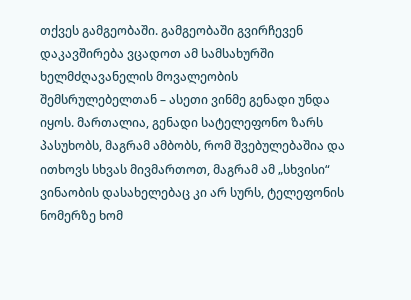თქვეს გამგეობაში. გამგეობაში გვირჩევენ დაკავშირება ვცადოთ ამ სამსახურში ხელმძღავანელის მოვალეობის შემსრულებელთან – ასეთი ვინმე გენადი უნდა იყოს. მართალია, გენადი სატელეფონო ზარს პასუხობს, მაგრამ ამბობს, რომ შვებულებაშია და ითხოვს სხვას მივმართოთ, მაგრამ ამ „სხვისი“ ვინაობის დასახელებაც კი არ სურს, ტელეფონის ნომერზე ხომ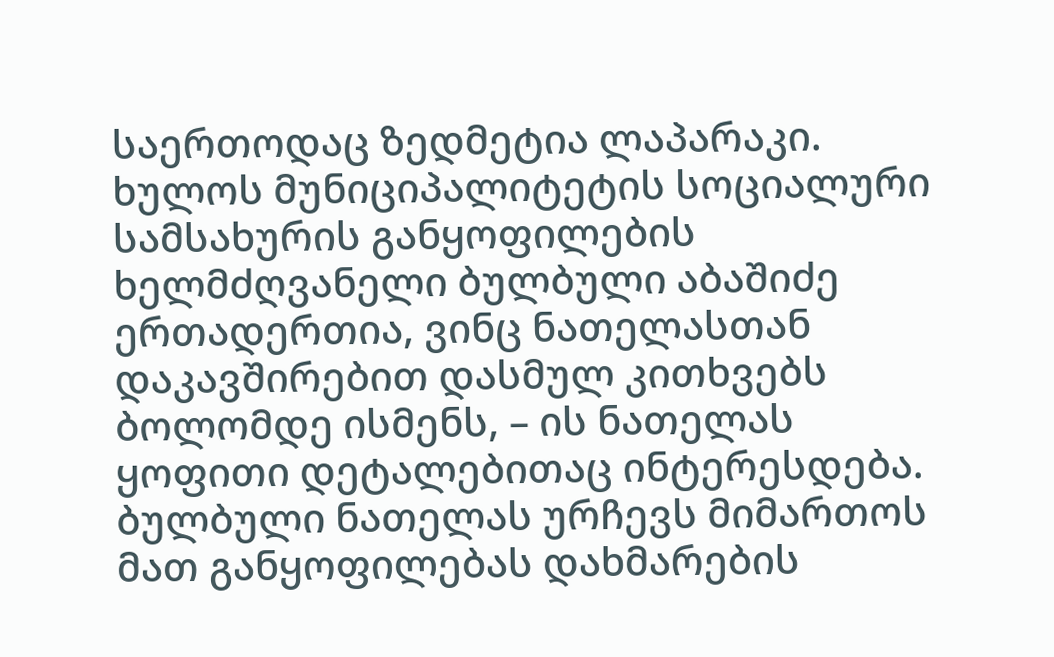საერთოდაც ზედმეტია ლაპარაკი. ხულოს მუნიციპალიტეტის სოციალური სამსახურის განყოფილების ხელმძღვანელი ბულბული აბაშიძე ერთადერთია, ვინც ნათელასთან დაკავშირებით დასმულ კითხვებს ბოლომდე ისმენს, – ის ნათელას ყოფითი დეტალებითაც ინტერესდება. ბულბული ნათელას ურჩევს მიმართოს მათ განყოფილებას დახმარების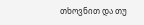თხოვნით და თუ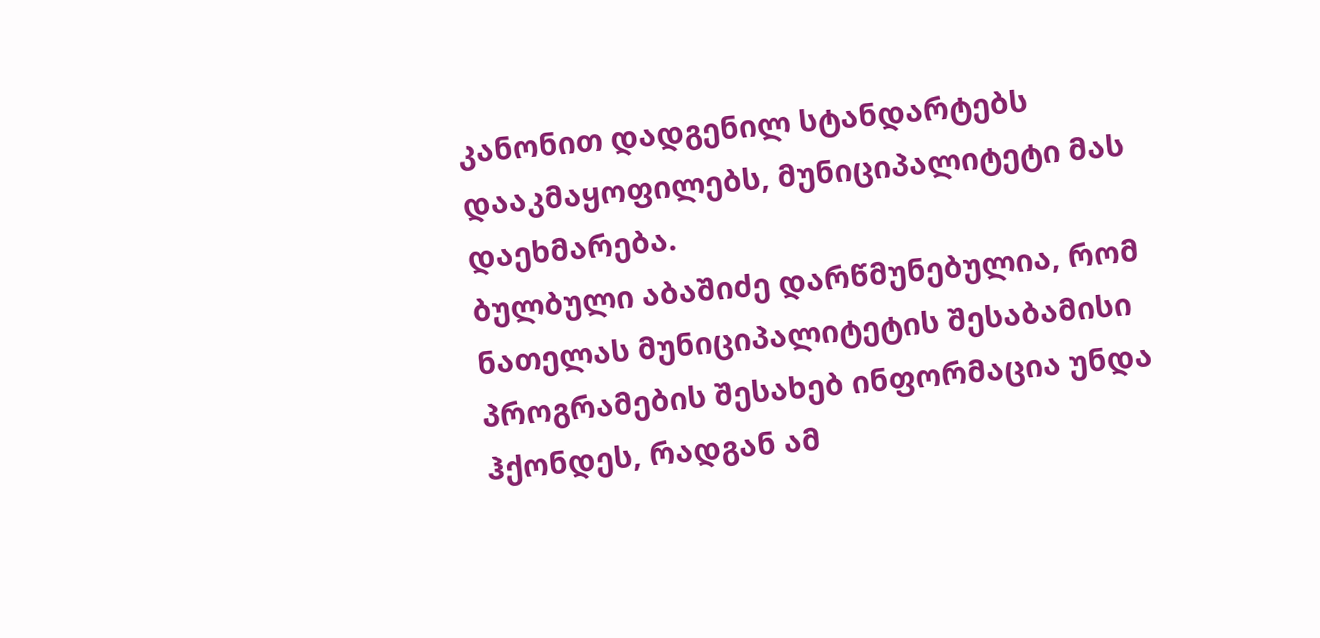კანონით დადგენილ სტანდარტებს დააკმაყოფილებს, მუნიციპალიტეტი მას დაეხმარება.
ბულბული აბაშიძე დარწმუნებულია, რომ ნათელას მუნიციპალიტეტის შესაბამისი პროგრამების შესახებ ინფორმაცია უნდა ჰქონდეს, რადგან ამ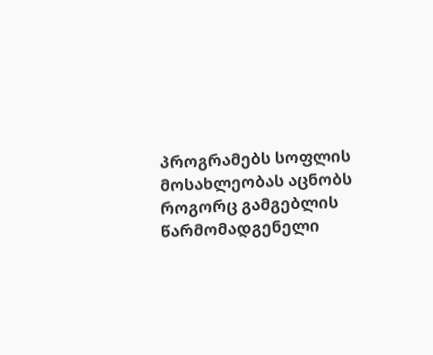პროგრამებს სოფლის მოსახლეობას აცნობს როგორც გამგებლის წარმომადგენელი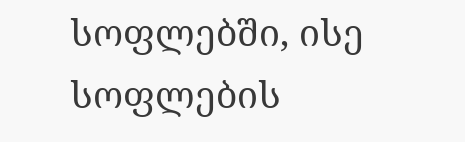სოფლებში, ისე სოფლების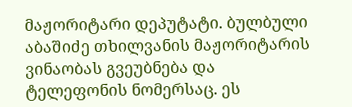მაჟორიტარი დეპუტატი. ბულბული აბაშიძე თხილვანის მაჟორიტარის ვინაობას გვეუბნება და ტელეფონის ნომერსაც. ეს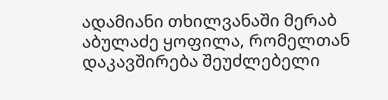ადამიანი თხილვანაში მერაბ აბულაძე ყოფილა, რომელთან დაკავშირება შეუძლებელი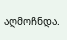აღმოჩნდა.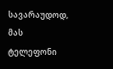სავარაუდოდ, მას ტელეფონი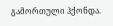გამორთული ჰქონდა.